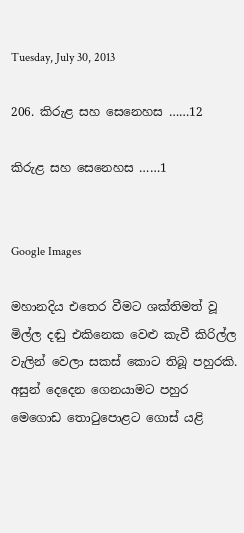Tuesday, July 30, 2013

206. කිරුළ සහ සෙනෙහස ……12

කිරුළ සහ සෙනෙහස ……1


Google Images

මහානදිය එතෙර වීමට ශක්තිමත් වූ මිල්ල දඬු එකිනෙක වෙළු කැවී කිරිල්ල වැලින් වෙලා සකස් කොට තිබූ පහුරකි. අසුන් දෙදෙන ගෙනයාමට පහුර මෙගොඩ තොටුපොළට ගොස් යළි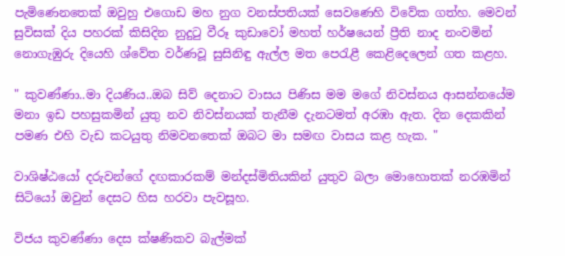පැමිණෙනතෙක් ඔවුහු එගොඩ මහ නුග වනස්පතියක් සෙවණෙහි විවේක ගත්හ. මෙවන් සුවිසක් දිය පහරක් කිසිදින නුදුටු වීරූ කුඩාවෝ මහත් හර්ෂයෙන් ප්‍රීති නාද නංවමින් නොගැඹුරු දියෙහි ශ්වේත වර්ණවූ සුසිනිඳු ඇල්ල මත පෙරැළී කෙළිදෙලෙන් ගත කළහ.

" කුවණ්ණා..මා දියණිය..ඔබ සිව් දෙනාට වාසය පිණිස මම මගේ නිවස්නය ආසන්නයේම මනා ඉඩ පහසුකමින් යුතු නව නිවස්නයක් තැනීම දැනටමත් අරඹා ඇත. දින දෙකකින් පමණ එහි වැඩ කටයුතු නිමවනතෙක් ඔබට මා සමඟ වාසය කළ හැක. "

වාශිෂ්ඨයෝ දරුවන්ගේ දඟකාරකම් මන්දස්මිතියකින් යුතුව බලා මොහොතක් නරඹමින් සිටියෝ ඔවුන් දෙසට හිස හරවා පැවසූහ.

විජය කුවණ්ණා දෙස ක්ෂණිකව බැල්මක්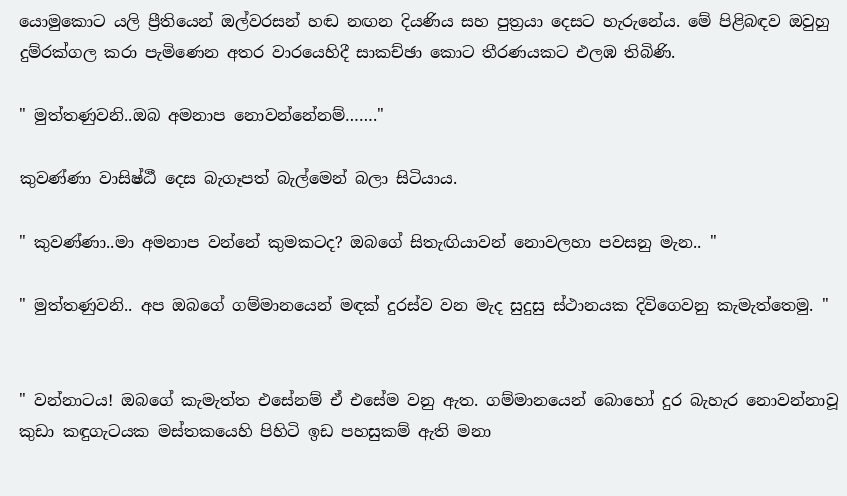යොමුකොට යලි ප්‍රීතියෙන් ඔල්වරසන් හඬ නඟන දියණිය සහ පුත්‍රයා දෙසට හැරුනේය. මේ පිළිබඳව ඔවුහු දුම්රක්ගල කරා පැමිණෙන අතර වාරයෙහිදී සාකච්ඡා කොට තීරණයකට එලඹ තිබිණි.

" මුත්තණුවනි..ඔබ අමනාප නොවන්නේනම්……."

කුවණ්ණා වාසිෂ්ඨී දෙස බැගෑපත් බැල්මෙන් බලා සිටියාය.

" කුවණ්ණා..මා අමනාප වන්නේ කුමකටද? ඔබගේ සිතැඟියාවන් නොවලහා පවසනු මැන.. "

" මුත්තණුවනි.. අප ඔබගේ ගම්මානයෙන් මඳක් දුරස්ව වන මැද සුදුසු ස්ථානයක දිවිගෙවනු කැමැත්තෙමු. "


" වන්නාටය! ඔබගේ කැමැත්ත එසේනම් ඒ එසේම වනු ඇත. ගම්මානයෙන් බොහෝ දුර බැහැර නොවන්නාවූ කුඩා කඳුගැටයක මස්තකයෙහි පිහිටි ඉඩ පහසුකම් ඇති මනා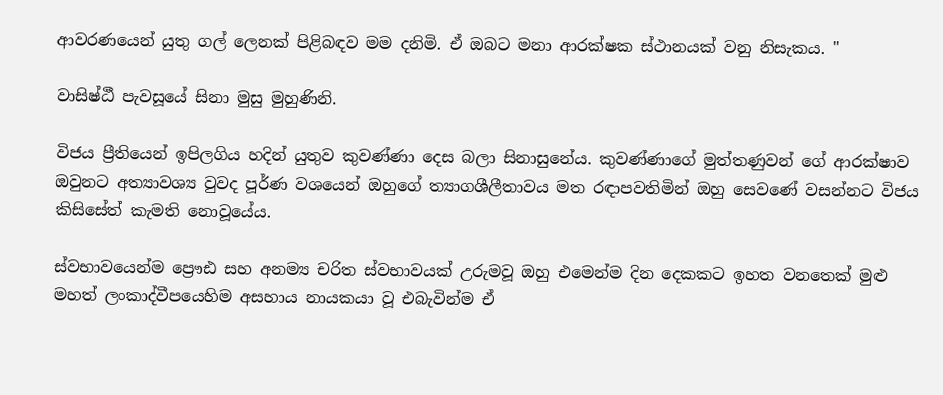ආවරණයෙන් යුතු ගල් ලෙනක් පිළිබඳව මම දනිමි. ඒ ඔබට මනා ආරක්ෂක ස්ථානයක් වනු නිසැකය. "

වාසිෂ්ඨී පැවසූයේ සිනා මුසු මුහුණිනි.

විජය ප්‍රීතියෙන් ඉපිලගිය හදින් යුතුව කුවණ්ණා දෙස බලා සිනාසුනේය. කුවණ්ණාගේ මුත්තණුවන් ගේ ආරක්ෂාව ඔවුනට අත්‍යාවශ්‍ය වුවද පූර්ණ වශයෙන් ඔහුගේ ත්‍යාගශීලීතාවය මත රඳාපවතිමින් ඔහු සෙවණේ වසන්නට විජය කිසිසේත් කැමති නොවූයේය.

ස්වභාවයෙන්ම ප්‍රෞඪ සහ අනම්‍ය චරිත ස්වභාවයක් උරුමවූ ඔහු එමෙන්ම දින දෙකකට ඉහත වනතෙක් මුළු මහත් ලංකාද්වීපයෙහිම අසහාය නායකයා වූ එබැවින්ම ඒ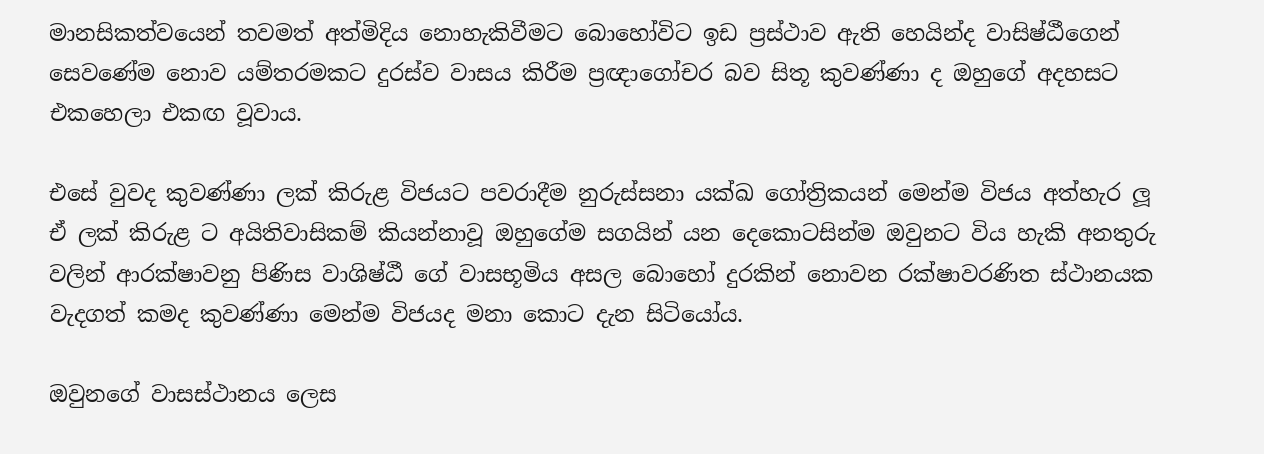මානසිකත්වයෙන් තවමත් අත්මිදිය නොහැකිවීමට බොහෝවිට ඉඩ ප්‍රස්ථාව ඇති හෙයින්ද වාසිෂ්ඨීගෙන් සෙවණේම නොව යම්තරමකට දුරස්ව වාසය කිරීම ප්‍රඥාගෝචර බව සිතූ කුවණ්ණා ද ඔහුගේ අදහසට එකහෙලා එකඟ වූවාය.

එසේ වුවද කුවණ්ණා ලක් කිරුළ විජයට පවරාදීම නුරුස්සනා යක්ඛ ගෝත්‍රිකයන් මෙන්ම විජය අත්හැර ලූ ඒ ලක් කිරුළ ට අයිතිවාසිකම් කියන්නාවූ ඔහුගේම සගයින් යන දෙකොටසින්ම ඔවුනට විය හැකි අනතුරු වලින් ආරක්ෂාවනු පිණිස වාශිෂ්ඨී ගේ වාසභූමිය අසල බොහෝ දුරකින් නොවන රක්ෂාවරණිත ස්ථානයක වැදගත් කමද කුවණ්ණා මෙන්ම විජයද මනා කොට දැන සිටියෝය.

ඔවුනගේ වාසස්ථානය ලෙස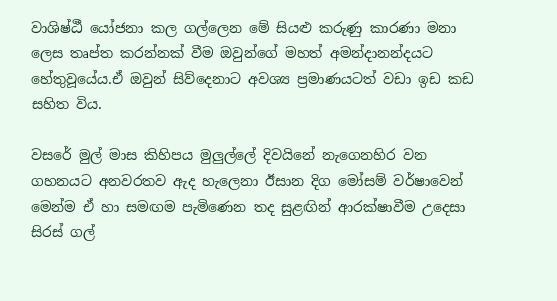වාශිෂ්ඨී යෝජනා කල ගල්ලෙන මේ සියළු කරුණු කාරණා මනා ලෙස තෘප්ත කරන්නක් වීම ඔවුන්ගේ මහත් අමන්දානන්දයට හේතුවූයේය.ඒ ඔවුන් සිව්දෙනාට අවශ්‍ය ප්‍රමාණයටත් වඩා ඉඩ කඩ සහිත විය.

වසරේ මුල් මාස කිහිපය මුලුල්ලේ දිවයිනේ නැගෙනහිර වන ගහනයට අනවරතව ඇද හැලෙනා ඊසාන දිග මෝසම් වර්ෂාවෙන් මෙන්ම ඒ හා සමඟම පැමිණෙන තද සුළඟින් ආරක්ෂාවීම උදෙසා සිරස් ගල්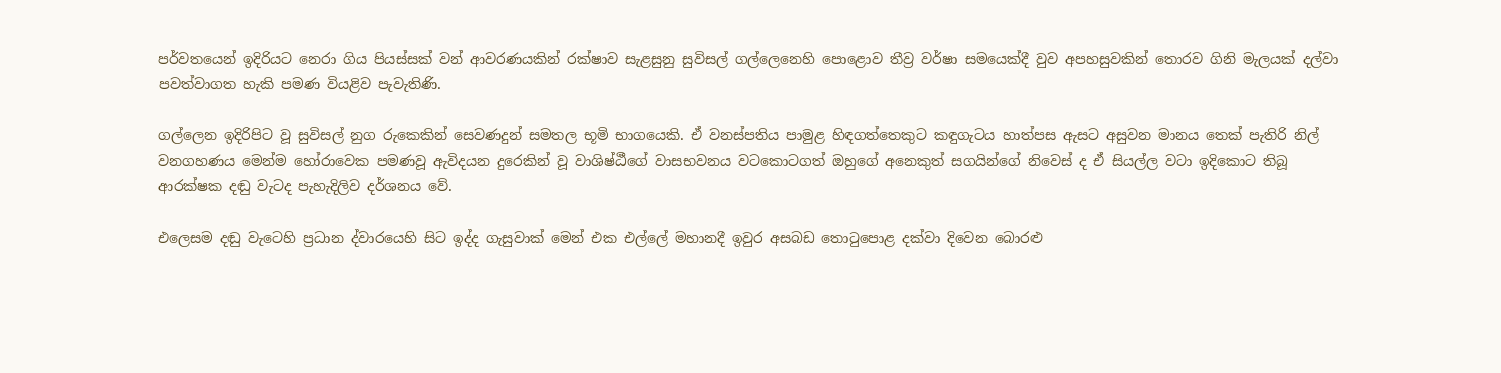පර්වතයෙන් ඉදිරියට නෙරා ගිය පියස්සක් වන් ආවරණයකින් රක්ෂාව සැළසුනු සුවිසල් ගල්ලෙනෙහි පොළොව තීව්‍ර වර්ෂා සමයෙක්දී වුව අපහසුවකින් තොරව ගිනි මැලයක් දල්වා පවත්වාගත හැකි පමණ වියළිව පැවැතිණි.

ගල්ලෙන ඉදිරිපිට වූ සුවිසල් නුග රුකෙකින් සෙවණදුන් සමතල භූමි භාගයෙකි. ඒ වනස්පතිය පාමුළ හිඳගත්තෙකුට කඳුගැටය හාත්පස ඇසට අසුවන මානය තෙක් පැතිරි නිල් වනගහණය මෙන්ම හෝරාවෙක පමණවූ ඇවිදයන දුරෙකින් වූ වාශිෂ්ඨීගේ වාසභවනය වටකොටගත් ඔහුගේ අනෙකුත් සගයින්ගේ නිවෙස් ද ඒ සියල්ල වටා ඉදිකොට තිබූ ආරක්ෂක දඬු වැටද පැහැදිලිව දර්ශනය වේ.

එලෙසම දඬු වැටෙහි ප්‍රධාන ද්වාරයෙහි සිට ඉද්ද ගැසුවාක් මෙන් එක එල්ලේ මහානදී ඉවුර අසබඩ තොටුපොළ දක්වා දිවෙන බොරළු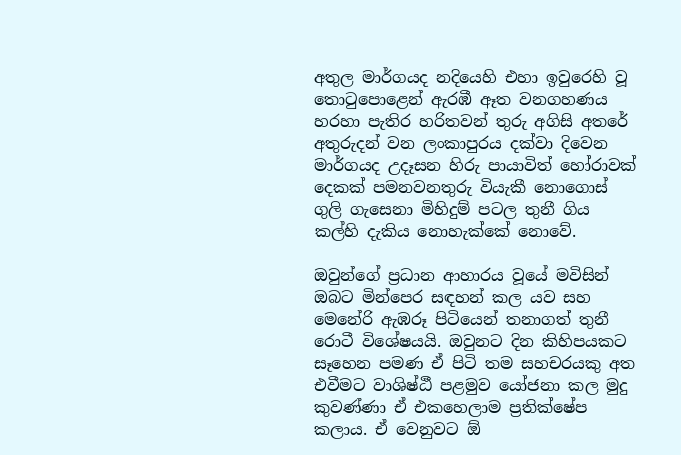අතුල මාර්ගයද නදියෙහි එහා ඉවුරෙහි වූ තොටුපොළෙන් ඇරඹී ඈත වනගහණය හරහා පැතිර හරිතවන් තුරු අගිසි අතරේ අතුරුදන් වන ලංකාපුරය දක්වා දිවෙන මාර්ගයද උදෑසන හිරු පායාවිත් හෝරාවක් දෙකක් පමනවනතුරු වියැකී නොගොස් ගුලි ගැසෙනා මිහිදුම් පටල තුනී ගිය කල්හි දැකිය නොහැක්කේ නොවේ.

ඔවුන්ගේ ප්‍රධාන ආහාරය වූයේ මවිසින් ඔබට මින්පෙර සඳහන් කල යව සහ මෙනේරි ඇඹරූ පිටියෙන් තනාගත් තුනී රොටී විශේෂයයි. ඔවුනට දින කිහිපයකට සෑහෙන පමණ ඒ පිටි තම සහචරයකු අත එවීමට වාශිෂ්ඨී පළමුව යෝජනා කල මුදු කුවණ්ණා ඒ එකහෙලාම ප්‍රතික්ෂේප කලාය. ඒ වෙනුවට ඕ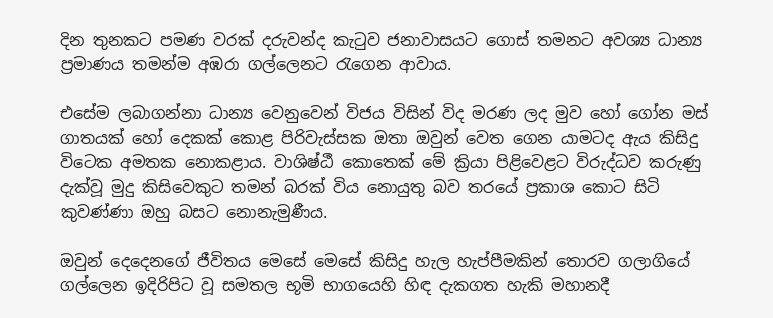දින තුනකට පමණ වරක් දරුවන්ද කැටුව ජනාවාසයට ගොස් තමනට අවශ්‍ය ධාන්‍ය ප්‍රමාණය තමන්ම අඹරා ගල්ලෙනට රැගෙන ආවාය.

එසේම ලබාගන්නා ධාන්‍ය වෙනුවෙන් විජය විසින් විද මරණ ලද මුව හෝ ගෝන මස් ගාතයක් හෝ දෙකක් කොළ පිරිවැස්සක ඔතා ඔවුන් වෙත ගෙන යාමටද ඇය කිසිදු විටෙක අමතක නොකළාය. වාශිෂ්ඨී කොතෙක් මේ ක්‍රියා පිළිවෙළට විරුද්ධව කරුණු දැක්වූ මුදු කිසිවෙකුට තමන් බරක් විය නොයුතු බව තරයේ ප්‍රකාශ කොට සිටි කුවණ්ණා ඔහු බසට නොනැමුණීය.

ඔවුන් දෙදෙනගේ ජීවිතය මෙසේ මෙසේ කිසිදු හැල හැප්පීමකින් තොරව ගලාගියේ ගල්ලෙන ඉදිරිපිට වූ සමතල භූමි භාගයෙහි හිඳ දැකගත හැකි මහානදී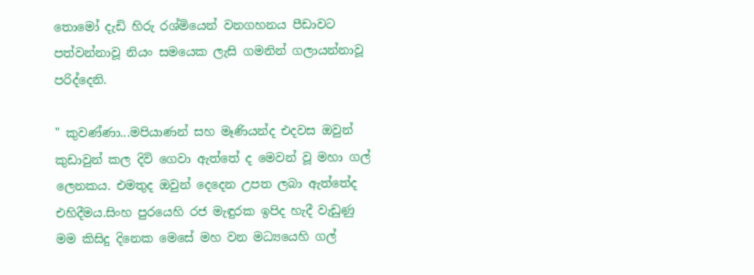තොමෝ දැඩි හිරු රශ්මියෙන් වනගහනය පීඩාවට පත්වන්නාවූ නියං සමයෙක ලැසි ගමනින් ගලායන්නාවූ පරිද්දෙනි.

" කුවණ්ණා...මපියාණන් සහ මෑණියන්ද එදවස ඔවුන් කුඩාවුන් කල දිවි ගෙවා ඇත්තේ ද මෙවන් වූ මහා ගල් ලෙනකය. එමතුද ඔවුන් දෙදෙන උපත ලබා ඇත්තේද එහිදීමය.සිංහ පුරයෙහි රජ මැඳුරක ඉපිද හැදී වැඩුණු මම කිසිදු දිනෙක මෙසේ මහ වන මධ්‍යයෙහි ගල්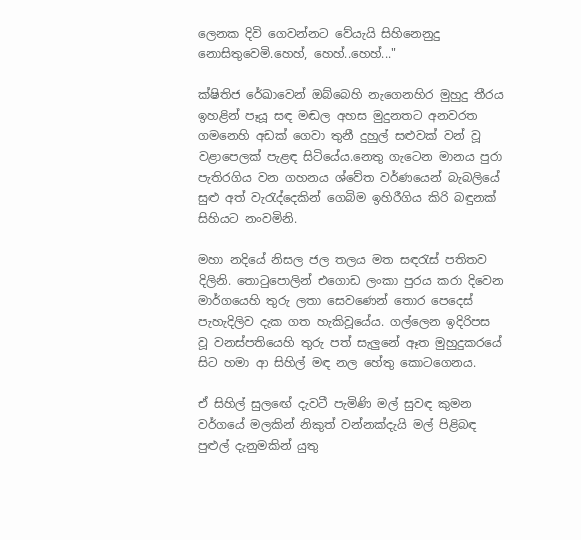ලෙනක දිවි ගෙවන්නට වේයැයි සිහිනෙනුදු නොසිතුවෙමි.හෙහ්, හෙහ්..හෙහ්..."

ක්ෂිතිජ රේඛාවෙන් ඔබ්බෙහි නැගෙනහිර මුහුදු තීරය ඉහළින් පෑයූ සඳ මඬල අහස මුදුනතට අනවරත ගමනෙහි අඩක් ගෙවා තුනී දුහුල් සළුවක් වන් වූ වළාපෙලක් පැළඳ සිටියේය.නෙතු ගැටෙන මානය පුරා පැතිරගිය වන ගහනය ශ්වේත වර්ණයෙන් බැබලියේ සුළු අත් වැරැද්දෙකින් ගෙබිම ඉහිරීගිය කිරි බඳුනක් සිහියට නංවමිනි.

මහා නදියේ නිසල ජල තලය මත සඳරැස් පතිතව දිලිනි. තොටුපොලින් එගොඩ ලංකා පුරය කරා දිවෙන මාර්ගයෙහි තුරු ලතා සෙවණෙන් තොර පෙදෙස් පැහැදිලිව දැක ගත හැකිවූයේය. ගල්ලෙන ඉදිරිපස වූ වනස්පතියෙහි තුරු පත් සැලුනේ ඈත මුහුදුකරයේ සිට හමා ආ සිහිල් මඳ නල හේතු කොටගෙනය.

ඒ සිහිල් සුලඟේ දැවටී පැමිණි මල් සුවඳ කුමන වර්ගයේ මලකින් නිකුත් වන්නක්දැයි මල් පිළිබඳ පුළුල් දැනුමකින් යුතු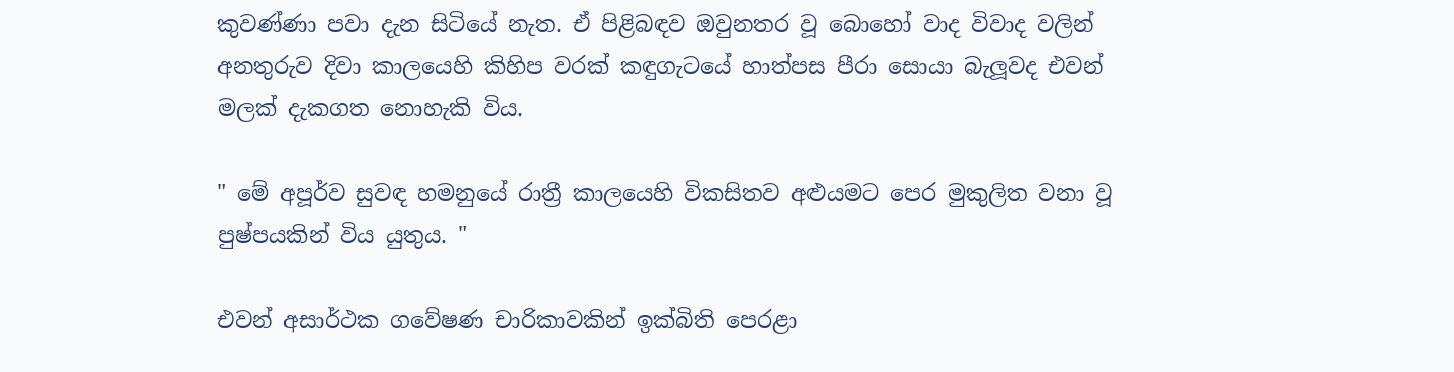කුවණ්ණා පවා දැන සිටියේ නැත. ඒ පිළිබඳව ඔවුනතර වූ බොහෝ වාද විවාද වලින් අනතුරුව දිවා කාලයෙහි කිහිප වරක් කඳුගැටයේ හාත්පස පීරා සොයා බැලූවද එවන් මලක් දැකගත නොහැකි විය.

" මේ අපූර්ව සුවඳ හමනුයේ රාත්‍රී කාලයෙහි විකසිතව අළුයමට පෙර මුකුලිත වනා වූ පුෂ්පයකින් විය යුතුය. "

එවන් අසාර්ථක ගවේෂණ චාරිකාවකින් ඉක්බිති පෙරළා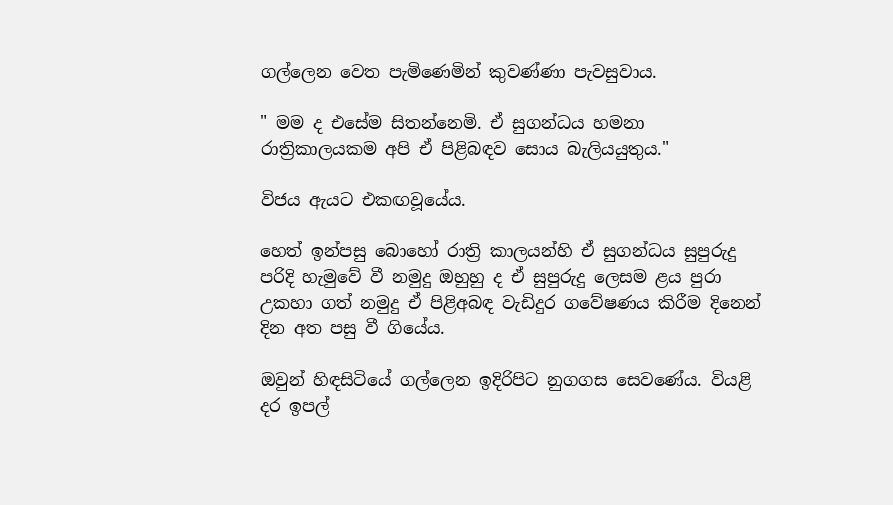ගල්ලෙන වෙත පැමිණෙමින් කුවණ්ණා පැවසුවාය.

" මම ද එසේම සිතන්නෙමි. ඒ සුගන්ධය හමනා රාත්‍රිකාලයකම අපි ඒ පිළිබඳව සොය බැලියයුතුය."

විජය ඇයට එකඟවූයේය.

හෙත් ඉන්පසු බොහෝ රාත්‍රි කාලයන්හි ඒ සුගන්ධය සුපුරුදු පරිදි හැමුවේ වී නමුදු ඔහුහු ද ඒ සුපුරුදු ලෙසම ළය පුරා උකහා ගත් නමුදු ඒ පිළිඅබඳ වැඩිදුර ගවේෂණය කිරීම දිනෙන් දින අත පසු වී ගියේය.

ඔවුන් හිඳසිටියේ ගල්ලෙන ඉදිරිපිට නුගගස සෙවණේය. වියළි දර ඉපල්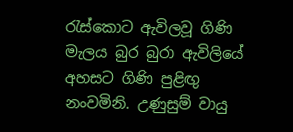රැස්කොට ඇවිලවූ ගිණි මැලය බුර බුරා ඇවිලියේ අහසට ගිණි පුළිඟු නංවමිනි. උණුසුම් වායු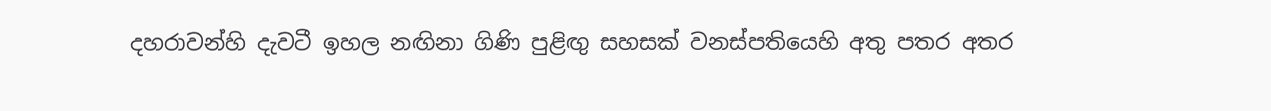දහරාවන්හි දැවටී ඉහල නඟිනා ගිණි පුළිඟු සහසක් වනස්පතියෙහි අතු පතර අතර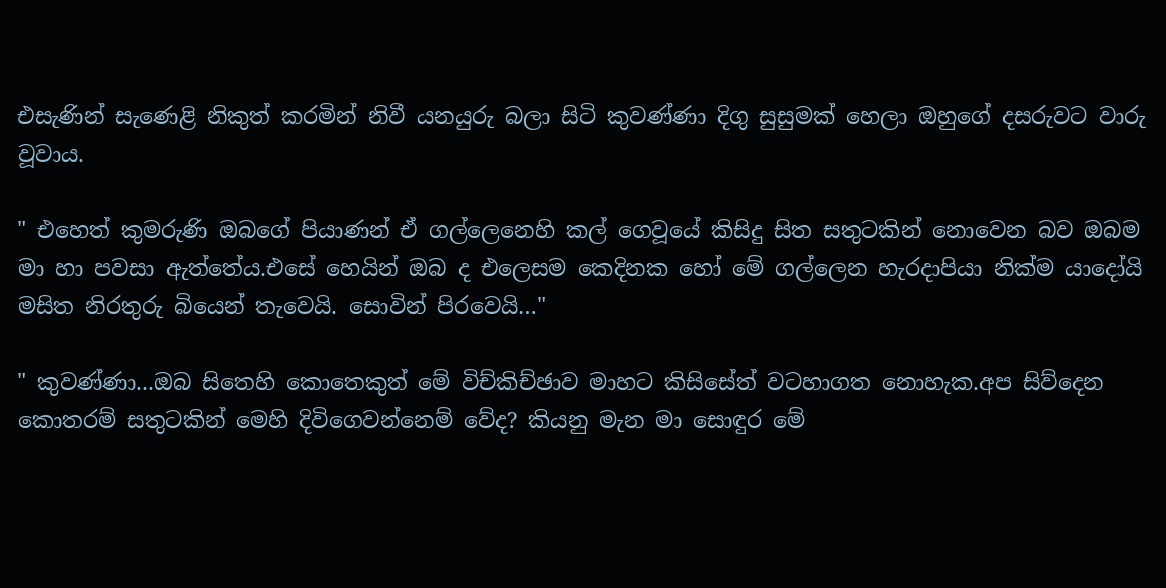එසැණින් සැණෙළි නිකුත් කරමින් නිවී යනයුරු බලා සිටි කුවණ්ණා දිගු සුසුමක් හෙලා ඔහුගේ දසරුවට වාරු වූවාය.

" එහෙත් කුමරුණි ඔබගේ පියාණන් ඒ ගල්ලෙනෙහි කල් ගෙවූයේ කිසිදු සිත සතුටකින් නොවෙන බව ඔබම මා හා පවසා ඇත්තේය.එසේ හෙයින් ඔබ ද එලෙසම කෙදිනක හෝ මේ ගල්ලෙන හැරදාපියා නික්ම යාදෝයි මසිත නිරතුරු බියෙන් තැවෙයි. සොවින් පිරවෙයි…"

" කුවණ්ණා...ඔබ සිතෙහි කොතෙකුත් මේ විච්කිච්ඡාව මාහට කිසිසේත් වටහාගත නොහැක.අප සිව්දෙන කොතරම් සතුටකින් මෙහි දිවිගෙවන්නෙම් වේද? කියනු මැන මා සොඳුර මේ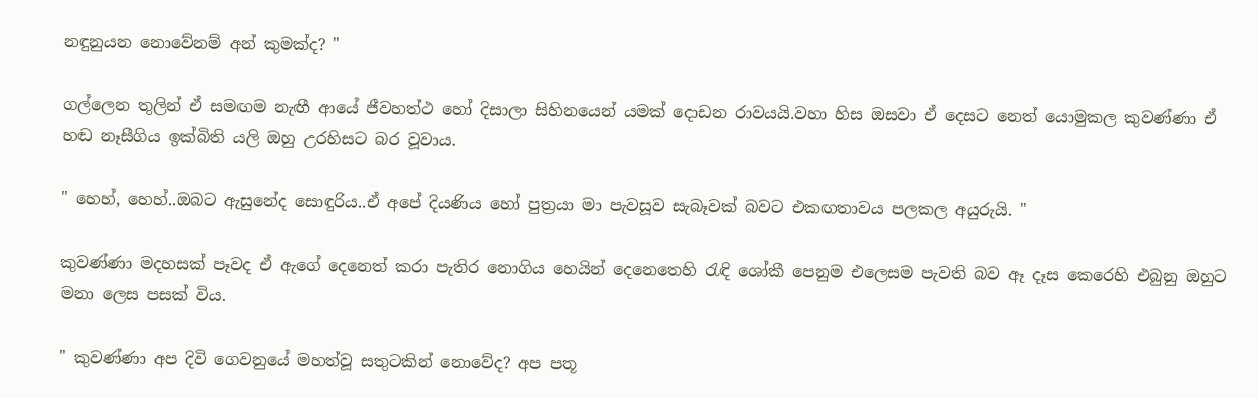නඳුනුයන නොවේනම් අන් කුමක්ද? "

ගල්ලෙන තුලින් ඒ සමඟම නැඟී ආයේ ජීවහත්ථ හෝ දිසාලා සිහිනයෙන් යමක් දොඩන රාවයයි.වහා හිස ඔසවා ඒ දෙසට නෙත් යොමුකල කුවණ්ණා ඒ හඬ නෑසීගිය ඉක්බිති යලි ඔහු උරහිසට බර වූවාය.

" හෙහ්, හෙහ්..ඔබට ඇසුනේද සොඳුරිය..ඒ අපේ දියණිය හෝ පුත්‍රයා මා පැවසූව සැබෑවක් බවට එකඟතාවය පලකල අයුරුයි. "

කුවණ්ණා මදහසක් පෑවද ඒ ඇගේ දෙනෙත් කරා පැතිර නොගිය හෙයින් දෙනෙතෙහි රැඳි ශෝකී පෙනුම එලෙසම පැවති බව ඈ දෑස කෙරෙහි එබුනු ඔහුට මනා ලෙස පසක් විය.

" කුවණ්ණා අප දිවි ගෙවනුයේ මහත්වූ සතුටකින් නොවේද? අප පතූ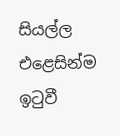සියල්ල එළෙසින්ම ඉටුවී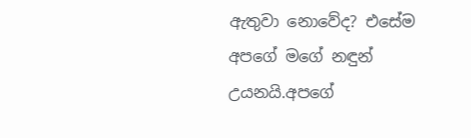ඇතුවා නොවේද? එසේම අපගේ මගේ නඳුන් උයනයි.අපගේ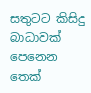සතුටට කිසිදු බාධාවක් පෙනෙන තෙක්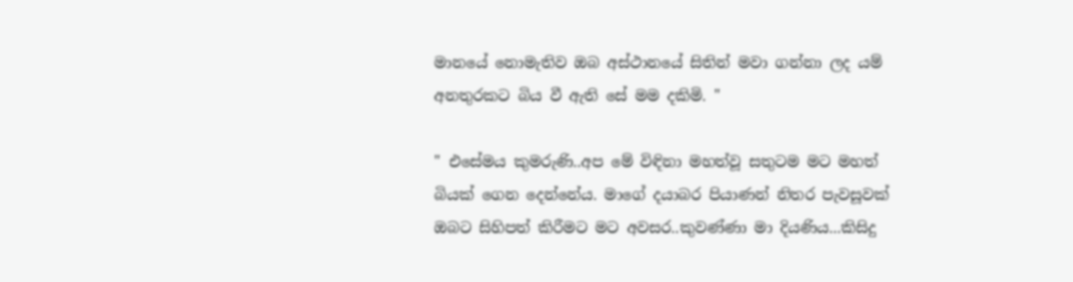මානයේ නොමැතිව ඔබ අස්ථානයේ සිතින් මවා ගන්නා ලද යම් අනතුරකට බිය වී ඇති සේ මම දකිමි. "

" එසේමය කුමරුණි..අප මේ විඳිනා මහත්වූ සතුටම මට මහත් බියක් ගෙන දෙන්නේය. මාගේ දයාබර පියාණන් නිතර පැවසූවක් ඔබට සිහිපත් කිරීමට මට අවසර..කුවණ්ණා මා දියණිය...කිසිදු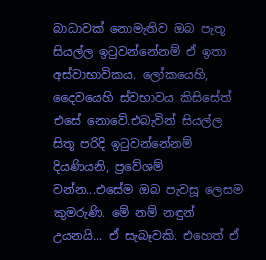බාධාවක් නොමැතිව ඔබ පැතූ සියල්ල ඉටුවන්නේනම් ඒ ඉතා අස්වාභාවිකය. ලෝකයෙහි, දෛවයෙහි ස්වභාවය කිසිසේත් එසේ නොවේ.එබැවින් සියල්ල සිතූ පරිදි ඉටුවන්නේනම් දියණියනි, ප්‍රවේශම් වන්න...එසේම ඔබ පැවසූ ලෙසම කුමරුණි. මේ නම් නඳුන් උයනයි... ඒ සැබෑවකි. එහෙත් ඒ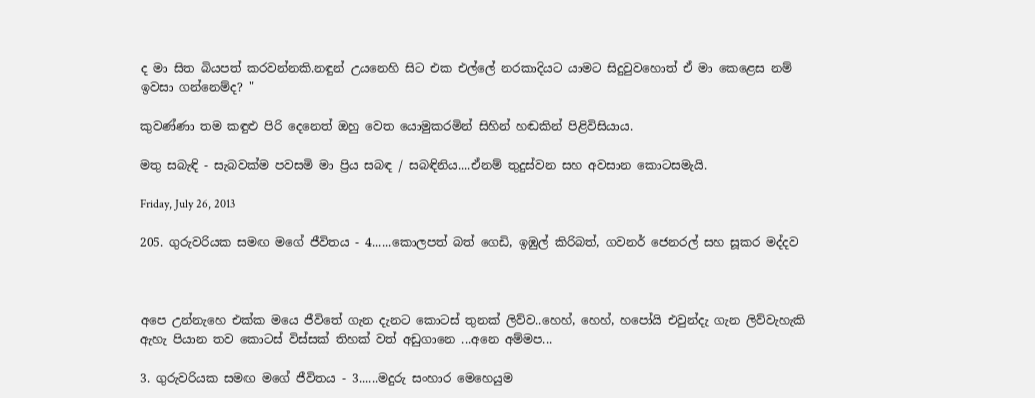ද මා සිත බියපත් කරවන්නකි.නඳුන් උයනෙහි සිට එක එල්ලේ නරකාදියට යාමට සිදුවුවහොත් ඒ මා කෙළෙස නම් ඉවසා ගන්නෙම්ද? "

කුවණ්ණා තම කඳුළු පිරි දෙනෙත් ඔහු වෙත යොමුකරමින් සිහින් හඬකින් පිළිවිසියාය.

මතු සබැඳි - සැබවක්ම පවසමි මා ප්‍රිය සබඳ / සබඳිනිය....ඒනම් තුදුස්වන සහ අවසාන කොටසමැයි.

Friday, July 26, 2013

205. ගුරුවරියක සමඟ මගේ ජීවිතය - 4......කොලපත් බත් ගෙඩි, ඉඹුල් කිරිබත්, ගවනර් ජෙනරල් සහ සූකර මද්දව



අපෙ උන්නැහෙ එක්ක මයෙ ජීවිතේ ගැන දැනට කොටස් තුනක් ලිව්ව..හෙහ්, හෙහ්, හපෝයි එවුන්දැ ගැන ලිව්වැහැකි ඇහැ පියාන තව කොටස් විස්සක් තිහක් වත් අඩුගානෙ ...අනෙ අම්මප...

3. ගුරුවරියක සමඟ මගේ ජීවිතය - 3......මදුරු සංහාර මෙහෙයුම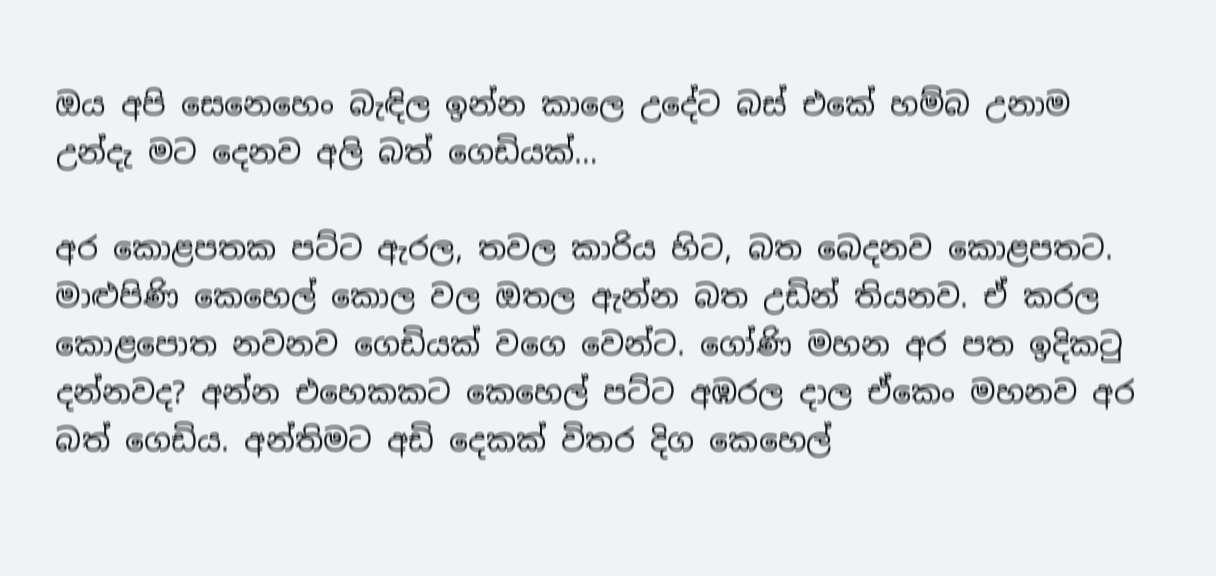ඔය අපි සෙනෙහෙං බැඳිල ඉන්න කාලෙ උදේට බස් එකේ හම්බ උනාම උන්දැ මට දෙනව අලි බත් ගෙඩියක්…

අර කොළපතක පට්ට ඇරල, තවල කාරිය හිට, බත බෙදනව කොළපතට. මාළුපිණි කෙහෙල් කොල වල ඔතල ඇන්න බත උඩින් තියනව. ඒ කරල කොළපොත නවනව ගෙඩියක් වගෙ වෙන්ට. ගෝණි මහන අර පත ඉදිකටු දන්නවද? අන්න එහෙකකට කෙහෙල් පට්ට අඹරල දාල ඒකෙං මහනව අර බත් ගෙඩිය. අන්තිමට අඩි දෙකක් විතර දිග කෙහෙල්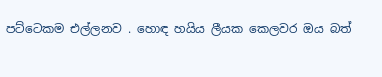පට්ටෙකම එල්ලනව . හොඳ හයිය ලීයක කෙලවර ඔය බත්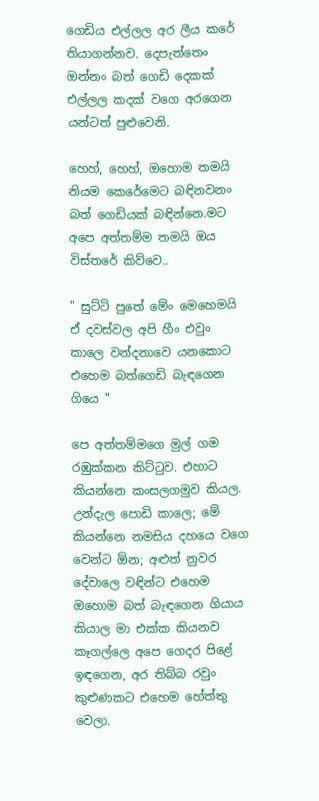ගෙඩිය එල්ලල අර ලීය කරේ තියාගන්නව. දෙපැත්තෙං ඔන්නං බත් ගෙඩි දෙකක් එල්ලල කදක් වගෙ අරගෙන යන්ටත් පුළුවෙනි.

හෙහ්, හෙහ්, ඔහොම තමයි නියම කෙරේමෙට බඳිනවනං බත් ගෙඩියක් බඳින්නෙ.මට අපෙ අත්තම්ම තමයි ඔය විස්තරේ කිව්වෙ..

" සුට්ටි පුතේ මේං මෙහෙමයි ඒ දවස්වල අපි හීං එවුං කාලෙ වන්දනාවෙ යනකොට එහෙම බත්ගෙඩි බැඳගෙන ගියෙ "

පෙ අත්තම්මගෙ මුල් ගම රඹුක්කන කිට්ටුව. එහාට කියන්නෙ කංසලගමුව කියල. උන්දැල පොඩි කාලෙ; මේ කියන්නෙ නමසිය දහයෙ වගෙ වෙන්ට ඕන; අළුත් නුවර දේවාලෙ වඳින්ට එහෙම ඔහොම බත් බැඳගෙන ගියාය කියාල මා එක්ක කියනව කෑගල්ලෙ අපෙ ගෙදර පිළේ ඉඳගෙන, අර තිබ්බ රවුං කුළුණකට එහෙම හේත්තු වෙලා.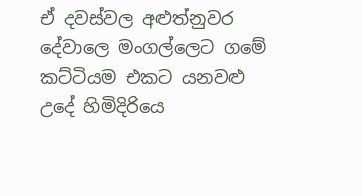ඒ දවස්වල අළුත්නුවර දේවාලෙ මංගල්ලෙට ගමේ කට්ටියම එකට යනවළු උදේ හිමිදිරියෙ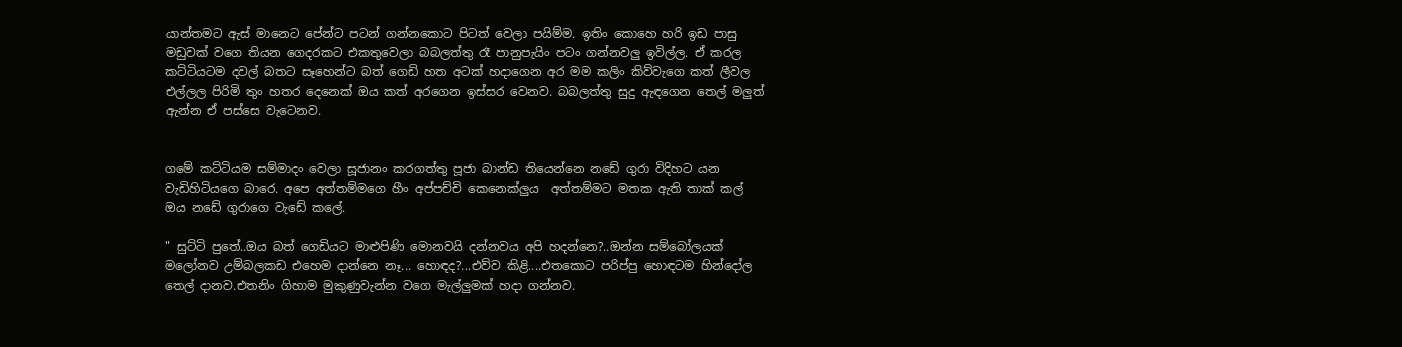යාන්තමට ඇස් මානෙට පේන්ට පටන් ගන්නකොට පිටත් වෙලා පයිම්ම. ඉතිං කොහෙ හරි ඉඩ පාසු මඩුවක් වගෙ තියන ගෙදරකට එකතුවෙලා බබලත්තු රෑ පානුපැයිං පටං ගන්නවලු ඉවිල්ල. ඒ කරල කට්ටියටම දවල් බතට සෑහෙන්ට බත් ගෙඩි හත අටක් හදාගෙන අර මම කලිං කිව්වැගෙ කත් ලීවල එල්ලල පිරිමි තුං හතර දෙනෙක් ඔය කත් අරගෙන ඉස්සර වෙනව. බබලත්තු සුදු ඇඳගෙන තෙල් මලුත් ඇන්න ඒ පස්සෙ වැටෙනව.


ගමේ කට්ටියම සම්මාදං වෙලා සූජානං කරගත්තු පූජා බාන්ඩ තියෙන්නෙ නඩේ ගුරා විදිහට යන වැඩිහිටියගෙ බාරෙ. අපෙ අත්තම්මගෙ හීං අප්පච්චි කෙනෙක්ලුය  අත්තම්මට මතක ඇති තාක් කල් ඔය නඩේ ගුරාගෙ වැඩේ කලේ.

" සුට්ටි පුතේ..ඔය බත් ගෙඩියට මාළුපිණි මොනවයි දන්නවය අපි හදන්නෙ?..ඔන්න සම්බෝලයක් මලෝනව උම්බලකඩ එහෙම දාන්නෙ නෑ... හොඳද?...එව්ව කිළි....එතකොට පරිප්පු හොඳටම හින්දෝල තෙල් දානව.එතනිං ගිහාම මුකුණුවැන්න වගෙ මැල්ලුමක් හදා ගන්නව.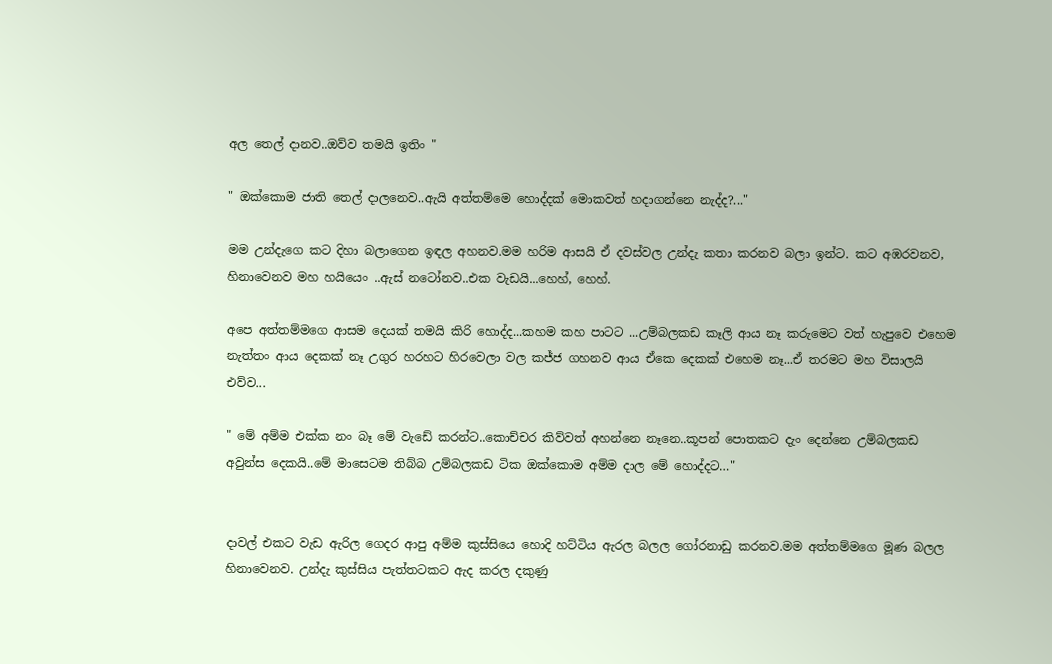අල තෙල් දානව..ඔව්ව තමයි ඉතිං "

" ඔක්කොම ජාති තෙල් දාලනෙව..ඇයි අත්තම්මෙ හොද්දක් මොකවත් හදාගන්නෙ නැද්ද?..."

මම උන්දැගෙ කට දිහා බලාගෙන ඉඳල අහනව.මම හරිම ආසයි ඒ දවස්වල උන්දැ කතා කරනව බලා ඉන්ට. කට අඹරවනව, හිනාවෙනව මහ හයියෙං ..ඇස් නටෝනව..එක වැඩයි...හෙහ්, හෙහ්.

අපෙ අත්තම්මගෙ ආසම දෙයක් තමයි කිරි හොද්ද...කහම කහ පාටට ...උම්බලකඩ කෑලි ආය නෑ කරුමෙට වත් හැපුවෙ එහෙම නැත්තං ආය දෙකක් නෑ උගුර හරහට හිරවෙලා වල කජ්ජ ගහනව ආය ඒකෙ දෙකක් එහෙම නෑ...ඒ තරමට මහ විසාලයි එව්ව...

" මේ අම්ම එක්ක නං බෑ මේ වැඩේ කරන්ට..කොච්චර කිව්වත් අහන්නෙ නෑනෙ..කූපන් පොතකට දැං දෙන්නෙ උම්බලකඩ අවුන්ස දෙකයි..මේ මාසෙටම තිබ්බ උම්බලකඩ ටික ඔක්කොම අම්ම දාල මේ හොද්දට…"


දාවල් එකට වැඩ ඇරිල ගෙදර ආපු අම්ම කුස්සියෙ හොදි හට්ටිය ඇරල බලල ගෝරනාඩු කරනව.මම අත්තම්මගෙ මූණ බලල හිනාවෙනව. උන්දැ කුස්සිය පැත්තටකට ඇද කරල දකුණු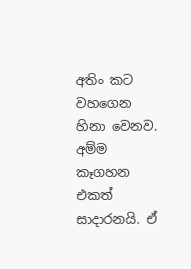අතිං කට වහගෙන හිනා වෙනව. අම්ම කෑගහන එකත් සාදාරනයි. ඒ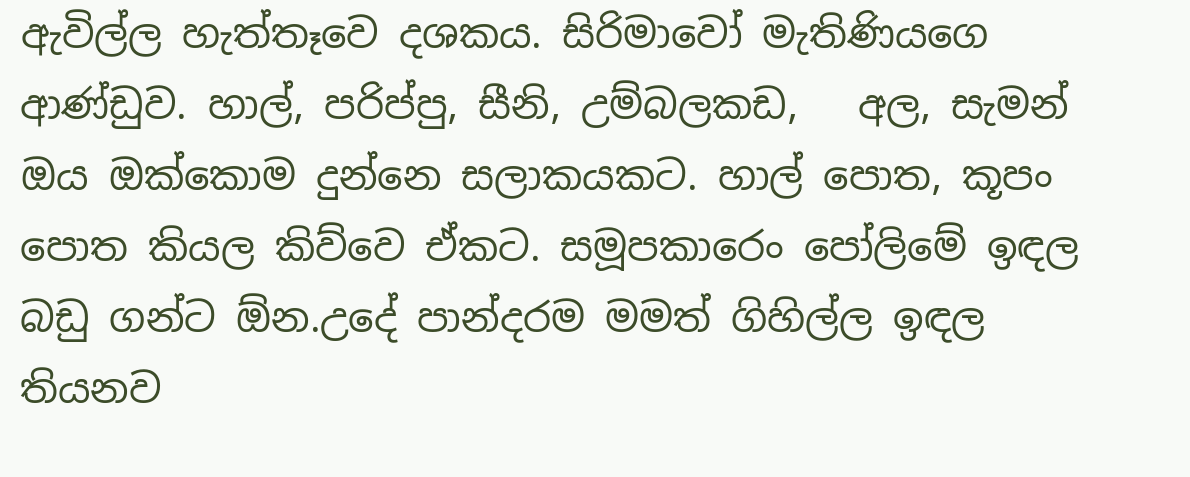ඇවිල්ල හැත්තෑවෙ දශකය. සිරිමාවෝ මැතිණියගෙ ආණ්ඩුව. හාල්, පරිප්පු, සීනි, උම්බලකඩ,   අල, සැමන් ඔය ඔක්කොම දුන්නෙ සලාකයකට. හාල් පොත, කූපං පොත කියල කිව්වෙ ඒකට. සමූපකාරෙං පෝලිමේ ඉඳල බඩු ගන්ට ඕන.උදේ පාන්දරම මමත් ගිහිල්ල ඉඳල තියනව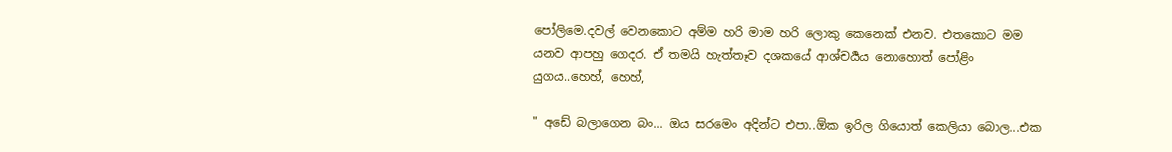පෝලිමෙ.දවල් වෙනකොට අම්ම හරි මාම හරි ලොකු කෙනෙක් එනව. එතකොට මම යනව ආපහු ගෙදර. ඒ තමයි හැත්තෑව දශකයේ ආශ්චර්‍යය නොහොත් පෝළිං යුගය..හෙහ්, හෙහ්,

" අඩේ බලාගෙන බං... ඔය සරමෙං අදින්ට එපා..ඕක ඉරිල ගියොත් කෙලියා බොල...එක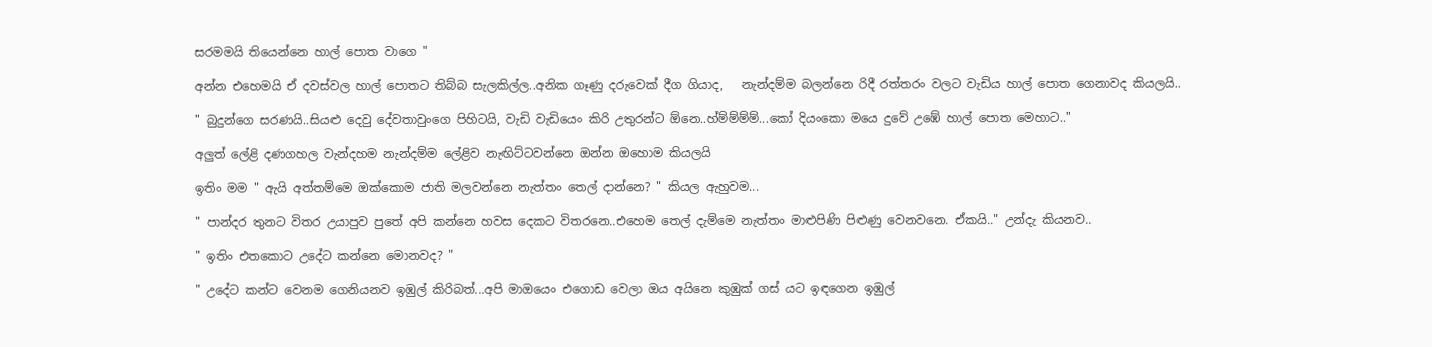සරමමයි තියෙන්නෙ හාල් පොත වාගෙ "

අන්න එහෙමයි ඒ දවස්වල හාල් පොතට තිබ්බ සැලකිල්ල..අනික ගෑණු දරුවෙක් දීග ගියාද,   නැන්දම්ම බලන්නෙ රිදී රත්තරං වලට වැඩිය හාල් පොත ගෙනාවද කියලයි..

" බුදුන්ගෙ සරණයි..සියළු දෙවු දේවතාවුංගෙ පිහිටයි, වැඩි වැඩියෙං කිරි උතුරන්ට ඕනෙ..හ්ම්ම්ම්ම්...කෝ දියංකො මයෙ දුවේ උඹේ හාල් පොත මෙහාට.."

අලුත් ලේළි දණගහල වැන්දහම නැන්දම්ම ලේළිව නැඟිට්ටවන්නෙ ඔන්න ඔහොම කියලයි

ඉතිං මම " ඇයි අත්තම්මෙ ඔක්කොම ජාති මලවන්නෙ නැත්තං තෙල් දාන්නෙ? " කියල ඇහුවම...

" පාන්දර තුනට විතර උයාපුව පුතේ අපි කන්නෙ හවස දෙකට විතරනෙ..එහෙම තෙල් දැම්මෙ නැත්තං මාළුපිණි පිළුණු වෙනවනෙ. ඒකයි.." උන්දැ කියනව..

" ඉතිං එතකොට උදේට කන්නෙ මොනවද? "

" උදේට කන්ට වෙනම ගෙනියනව ඉඹුල් කිරිබත්...අපි මාඔයෙං එගොඩ වෙලා ඔය අයිනෙ කුඹුක් ගස් යට ඉඳගෙන ඉඹුල්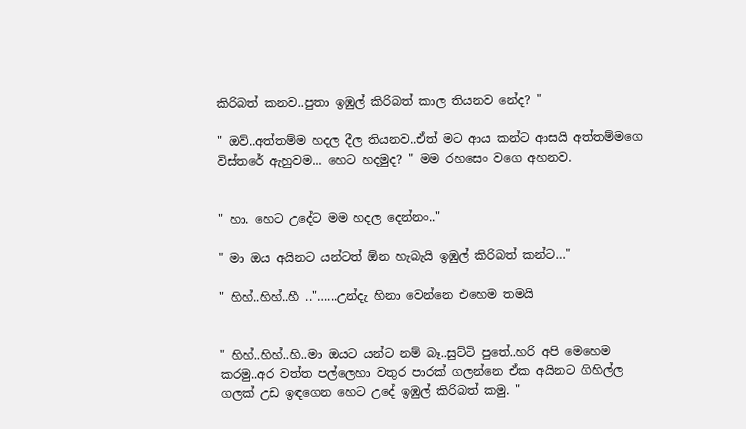කිරිබත් කනව..පුතා ඉඹුල් කිරිබත් කාල තියනව නේද? "

" ඔව්..අත්තම්ම හදල දීල තියනව..ඒත් මට ආය කන්ට ආසයි අත්තම්මගෙ විස්තරේ ඇහුවම... හෙට හදමුද? " මම රහසෙං වගෙ අහනව.


" හා. හෙට උදේට මම හදල දෙන්නං.."

" මා ඔය අයිනට යන්ටත් ඕන හැබැයි ඉඹුල් කිරිබත් කන්ට…"

" හිහ්..හිහ්..හී .."…...උන්දැ හිනා වෙන්නෙ එහෙම තමයි


" හිහ්..හිහ්..හි..මා ඔයට යන්ට නම් බෑ..සුට්ටි පුතේ..හරි අපි මෙහෙම කරමු..අර වත්ත පල්ලෙහා වතුර පාරක් ගලන්නෙ ඒක අයිනට ගිහිල්ල ගලක් උඩ ඉඳගෙන හෙට උදේ ඉඹුල් කිරිබත් කමු. "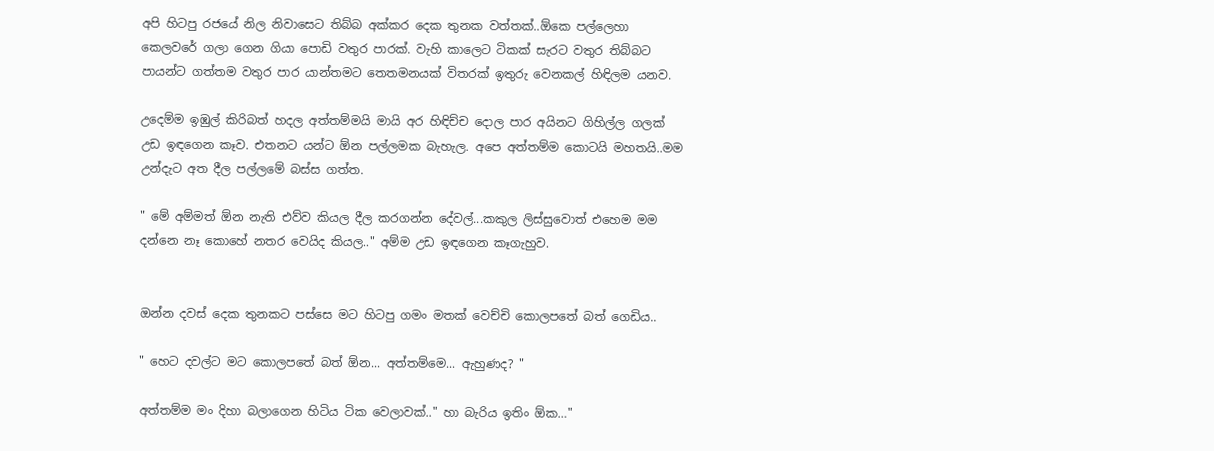අපි හිටපු රජයේ නිල නිවාසෙට තිබ්බ අක්කර දෙක තුනක වත්තක්..ඕකෙ පල්ලෙහා කෙලවරේ ගලා ගෙන ගියා පොඩි වතුර පාරක්. වැහි කාලෙට ටිකක් සැරට වතුර තිබ්බට පායන්ට ගත්තම වතුර පාර යාන්තමට තෙතමනයක් විතරක් ඉතුරු වෙනකල් හිඳිලම යනව.

උදෙම්ම ඉඹුල් කිරිබත් හදල අත්තම්මයි මායි අර හිඳිච්ච දොල පාර අයිනට ගිහිල්ල ගලක් උඩ ඉඳගෙන කෑව. එතනට යන්ට ඕන පල්ලමක බැහැල. අපෙ අත්තම්ම කොටයි මහතයි..මම උන්දැට අත දීල පල්ලමේ බස්ස ගත්ත.

" මේ අම්මත් ඕන නැති එව්ව කියල දීල කරගන්න දේවල්...කකුල ලිස්සුවොත් එහෙම මම දන්නෙ නෑ කොහේ නතර වෙයිද කියල.." අම්ම උඩ ඉඳගෙන කෑගැහුව.


ඔන්න දවස් දෙක තුනකට පස්සෙ මට හිටපු ගමං මතක් වෙච්චි කොලපතේ බත් ගෙඩිය..

" හෙට දවල්ට මට කොලපතේ බත් ඕන... අත්තම්මෙ... ඇහුණද? "

අත්තම්ම මං දිහා බලාගෙන හිටිය ටික වෙලාවක්.." හා බැරිය ඉතිං ඕක…"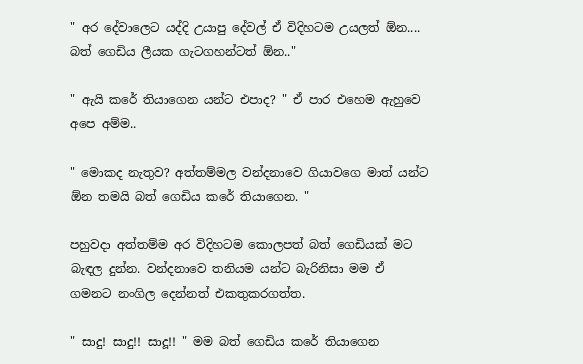" අර දේවාලෙට යද්දි උයාපු දේවල් ඒ විදිහටම උයලත් ඕන.... බත් ගෙඩිය ලීයක ගැටගහන්ටත් ඕන.."

" ඇයි කරේ තියාගෙන යන්ට එපාද? " ඒ පාර එහෙම ඇහුවෙ අපෙ අම්ම..

" මොකද නැතුව? අත්තම්මල වන්දනාවෙ ගියාවගෙ මාත් යන්ට ඕන තමයි බත් ගෙඩිය කරේ තියාගෙන. "

පහුවදා අත්තම්ම අර විදිහටම කොලපත් බත් ගෙඩියක් මට බැඳල දුන්න. වන්දනාවෙ තනියම යන්ට බැරිනිසා මම ඒ ගමනට නංගිල දෙන්නත් එකතුකරගත්ත.

" සාදු! සාදු!! සාදූ!! " මම බත් ගෙඩිය කරේ තියාගෙන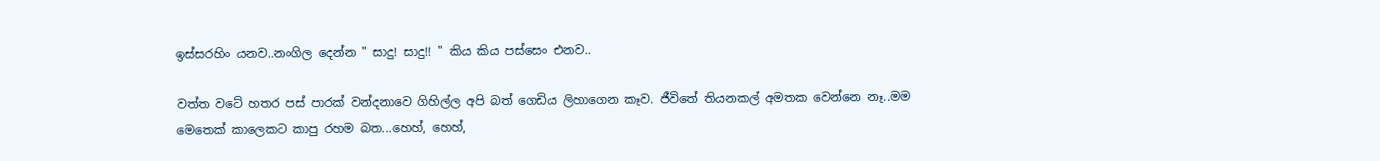ඉස්සරහිං යනව..නංගිල දෙන්න " සාදු! සාදු!! " කිය කිය පස්සෙං එනව..

වත්ත වටේ හතර පස් පාරක් වන්දනාවෙ ගිහිල්ල අපි බත් ගෙඩිය ලිහාගෙන කෑව. ජීවිතේ තියනකල් අමතක වෙන්නෙ නෑ..මම මෙතෙක් කාලෙකට කාපු රහම බත...හෙහ්, හෙහ්,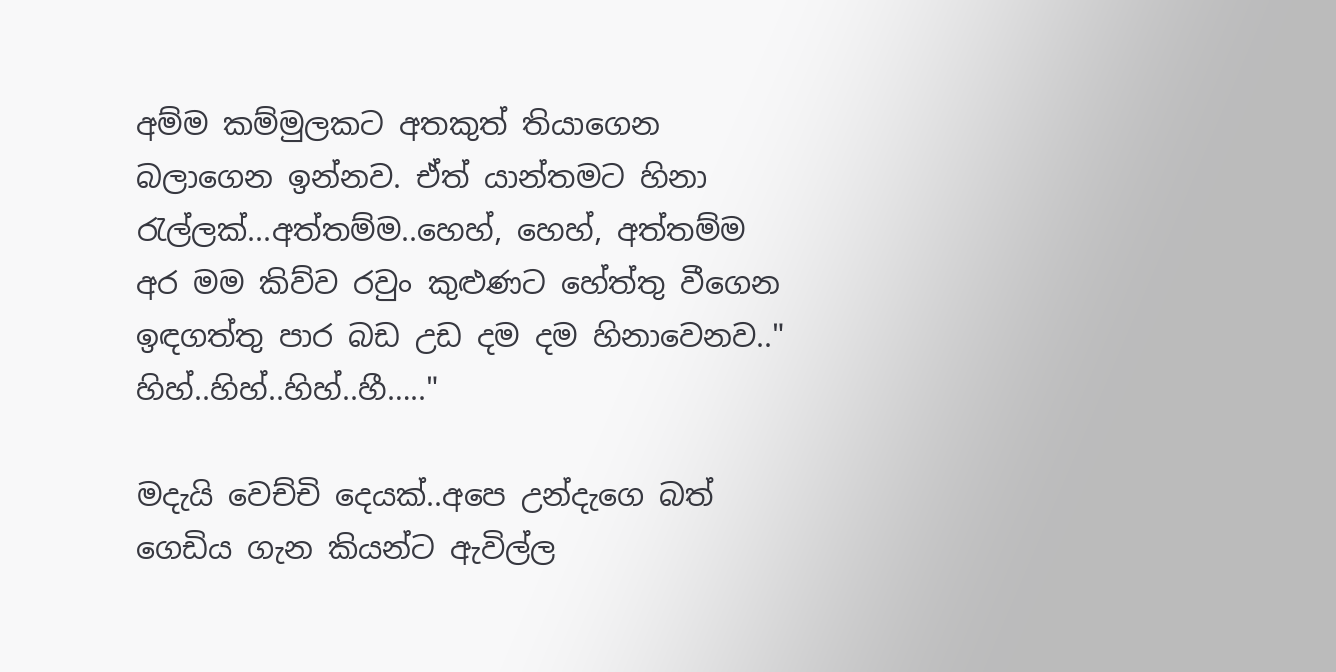අම්ම කම්මුලකට අතකුත් තියාගෙන බලාගෙන ඉන්නව. ඒත් යාන්තමට හිනා රැල්ලක්...අත්තම්ම..හෙහ්, හෙහ්, අත්තම්ම අර මම කිව්ව රවුං කුළුණට හේත්තු වීගෙන ඉඳගත්තු පාර බඩ උඩ දම දම හිනාවෙනව.." හිහ්..හිහ්..හිහ්..හී….."

මදැයි වෙච්චි දෙයක්..අපෙ උන්දැගෙ බත් ගෙඩිය ගැන කියන්ට ඇවිල්ල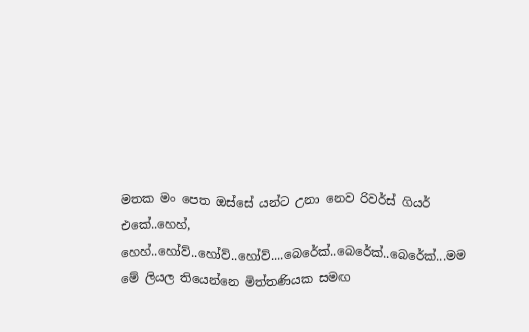මතක මං පෙත ඔස්සේ යන්ට උනා නෙව රිවර්ස් ගියර් එකේ..හෙහ්, හෙහ්..හෝව්..හෝව්..හෝව්....බෙරේක්..බෙරේක්..බෙරේක්...මම මේ ලියල තියෙන්නෙ මිත්තණියක සමඟ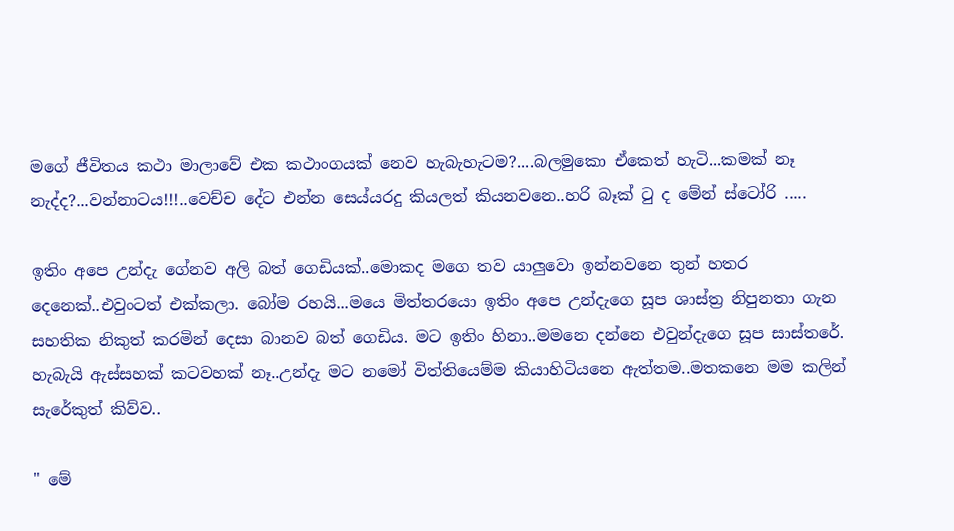මගේ ජීවිතය කථා මාලාවේ එක කථාංගයක් නෙව හැබැහැටම?....බලමුකො ඒකෙත් හැටි...කමක් නෑ නැද්ද?...වන්නාටය!!!..වෙච්ච දේට එන්න සෙය්යරදු කියලත් කියනවනෙ..හරි බෑක් ටු ද මේන් ස්ටෝරි .....

ඉතිං අපෙ උන්දැ ගේනව අලි බත් ගෙඩියක්..මොකද මගෙ තව යාලුවො ඉන්නවනෙ තුන් හතර දෙනෙක්..එවුංටත් එක්කලා. බෝම රහයි...මයෙ මිත්තරයො ඉතිං අපෙ උන්දැගෙ සූප ශාස්ත්‍ර නිපුනතා ගැන සහතික නිකුත් කරමින් දෙසා බානව බත් ගෙඩිය. මට ඉතිං හිනා..මමනෙ දන්නෙ එවුන්දැගෙ සූප සාස්තරේ. හැබැයි ඇස්සහක් කටවහක් නෑ..උන්දැ මට නමෝ විත්තියෙම්ම කියාහිටියනෙ ඇත්තම..මතකනෙ මම කලින් සැරේකුත් කිව්ව..

" මේ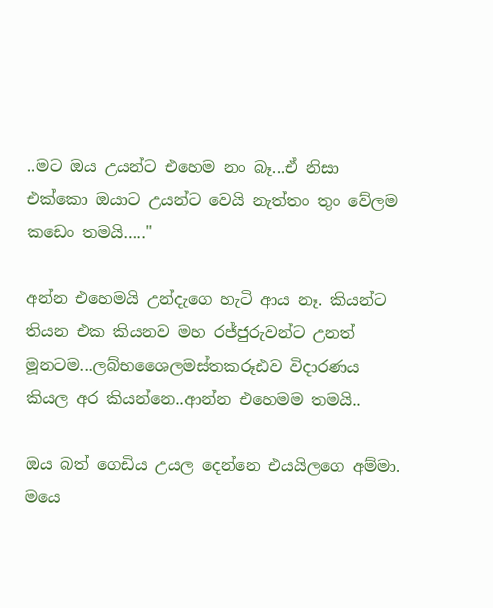..මට ඔය උයන්ට එහෙම නං බෑ...ඒ නිසා එක්කො ඔයාට උයන්ට වෙයි නැත්තං තුං වේලම කඩෙං තමයි….."

අන්න එහෙමයි උන්දැගෙ හැටි ආය නෑ. කියන්ට තියන එක කියනව මහ රජ්ජුරුවන්ට උනත් මූනටම...ලබ්භශෛලමස්තකරූඪව විදාරණය කියල අර කියන්නෙ..ආන්න එහෙමම තමයි..

ඔය බත් ගෙඩිය උයල දෙන්නෙ එයයිලගෙ අම්මා. මයෙ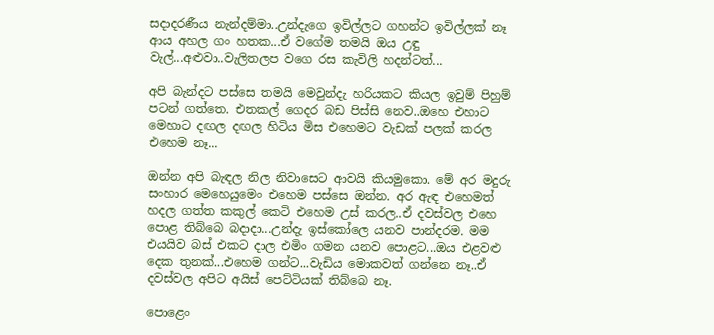සදාදරණීය නැන්දම්මා..උන්දැගෙ ඉවිල්ලට ගහන්ට ඉවිල්ලක් නෑ ආය අහල ගං හතක...ඒ වගේම තමයි ඔය උඳු වැල්...අළුවා..වැලිතලප වගෙ රස කැවිලි හදන්ටත්...

අපි බැන්දට පස්සෙ තමයි මෙවුන්දැ හරියකට කියල ඉවුම් පිහුම් පටන් ගත්තෙ. එතකල් ගෙදර බඩ පිස්සි නෙව..ඔහෙ එහාට මෙහාට දඟල දඟල හිටිය මිස එහෙමට වැඩක් පලක් කරල එහෙම නෑ...

ඔන්න අපි බැඳල නිල නිවාසෙට ආවයි කියමුකො. මේ අර මදුරු සංහාර මෙහෙයුමෙං එහෙම පස්සෙ ඔන්න. අර ඇඳ එහෙමත් හදල ගත්ත කකුල් කෙටි එහෙම උස් කරල..ඒ දවස්වල එහෙ පොළ තිබ්බෙ බදාදා...උන්දැ ඉස්කෝලෙ යනව පාන්දරම. මම එයයිව බස් එකට දාල එමිං ගමන යනව පොළට...ඔය එළවළු දෙක තුනක්...එහෙම ගන්ට...වැඩිය මොකවත් ගන්නෙ නෑ..ඒ දවස්වල අපිට අයිස් පෙට්ටියක් තිබ්බෙ නෑ.

පොළෙං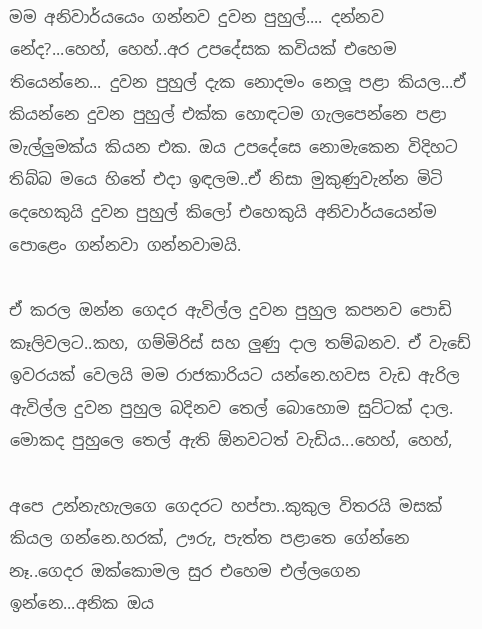මම අනිවාර්යයෙං ගන්නව දුවන පුහුල්.... දන්නව නේද?...හෙහ්, හෙහ්..අර උපදේසක කවියක් එහෙම තියෙන්නෙ... දුවන පුහුල් දැක නොදමං නෙලූ පළා කියල...ඒ කියන්නෙ දුවන පුහුල් එක්ක හොඳටම ගැලපෙන්නෙ පළා මැල්ලුමක්ය කියන එක. ඔය උපදේසෙ නොමැකෙන විදිහට තිබ්බ මයෙ හිතේ එදා ඉඳලම..ඒ නිසා මුකුණුවැන්න මිටි දෙහෙකුයි දුවන පුහුල් කිලෝ එහෙකුයි අනිවාර්යයෙන්ම පොළෙං ගන්නවා ගන්නවාමයි.

ඒ කරල ඔන්න ගෙදර ඇවිල්ල දුවන පුහුල කපනව පොඩි කෑලිවලට..කහ, ගම්මිරිස් සහ ලුණු දාල තම්බනව. ඒ වැඩේ ඉවරයක් වෙලයි මම රාජකාරියට යන්නෙ.හවස වැඩ ඇරිල ඇවිල්ල දුවන පුහුල බදිනව තෙල් බොහොම සුට්ටක් දාල. මොකද පුහුලෙ තෙල් ඇති ඕනවටත් වැඩිය...හෙහ්, හෙහ්,

අපෙ උන්නැහැලගෙ ගෙදරට හප්පා..කුකුල විතරයි මසක් කියල ගන්නෙ.හරක්, ඌරු, පැත්ත පළාතෙ ගේන්නෙ නෑ..ගෙදර ඔක්කොමල සුර එහෙම එල්ලගෙන ඉන්නෙ...අනික ඔය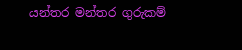යන්තර මන්තර ගුරුකම්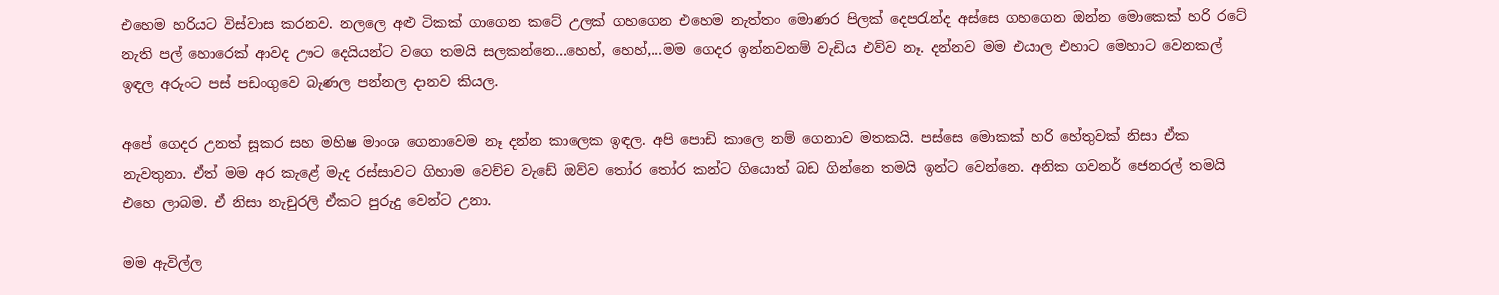එහෙම හරියට විස්වාස කරනව. නලලෙ අළු ටිකක් ගාගෙන කටේ උලක් ගහගෙන එහෙම නැත්තං මොණර පිලක් දෙපරැන්ද අස්සෙ ගහගෙන ඔන්න මොකෙක් හරි රටේ නැති පල් හොරෙක් ආවද ඌට දෙයියන්ට වගෙ තමයි සලකන්නෙ...හෙහ්, හෙහ්,...මම ගෙදර ඉන්නවනම් වැඩිය එව්ව නෑ. දන්නව මම එයාල එහාට මෙහාට වෙනකල් ඉඳල අරුංට පස් පඩංගුවෙ බැණල පන්නල දානව කියල.

අපේ ගෙදර උනත් සූකර සහ මහිෂ මාංශ ගෙනාවෙම නෑ දන්න කාලෙක ඉඳල. අපි පොඩි කාලෙ නම් ගෙනාව මතකයි. පස්සෙ මොකක් හරි හේතුවක් නිසා ඒක නැවතුනා. ඒත් මම අර කැළේ මැද රස්සාවට ගිහාම වෙච්ච වැඩේ ඔව්ව තෝර තෝර කන්ට ගියොත් බඩ ගින්නෙ තමයි ඉන්ට වෙන්නෙ. අනික ගවනර් ජෙනරල් තමයි එහෙ ලාබම. ඒ නිසා නැචුරලි ඒකට පුරුදු වෙන්ට උනා.

මම ඇවිල්ල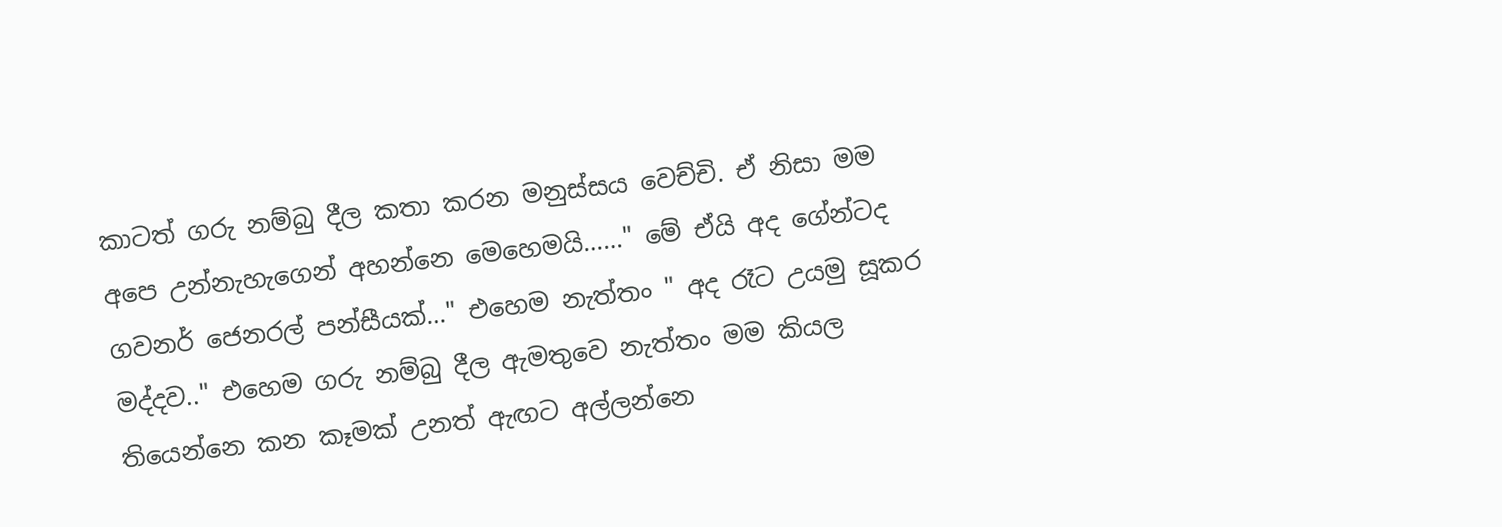කාටත් ගරු නම්බු දීල කතා කරන මනුස්සය වෙච්චි. ඒ නිසා මම අපෙ උන්නැහැගෙන් අහන්නෙ මෙහෙමයි……" මේ ඒයි අද ගේන්ටද ගවනර් ජෙනරල් පන්සීයක්…" එහෙම නැත්තං " අද රෑට උයමු සූකර මද්දව.." එහෙම ගරු නම්බු දීල ඇමතුවෙ නැත්තං මම කියල තියෙන්නෙ කන කෑමක් උනත් ඇඟට අල්ලන්නෙ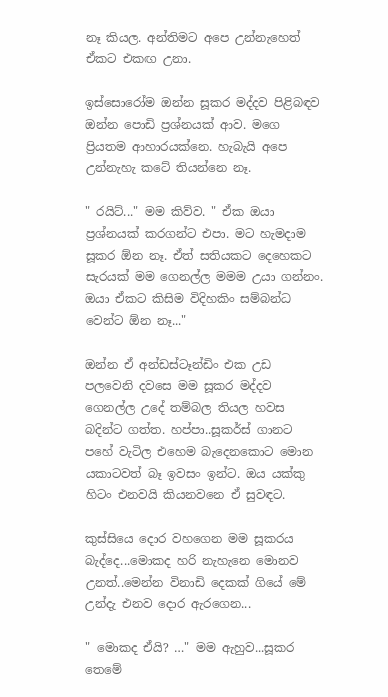නෑ කියල. අන්තිමට අපෙ උන්නැහෙත් ඒකට එකඟ උනා.

ඉස්සොරෝම ඔන්න සූකර මද්දව පිළිබඳව ඔන්න පොඩි ප්‍රශ්නයක් ආව. මගෙ ප්‍රියතම ආහාරයක්නෙ. හැබැයි අපෙ උන්නැහැ කටේ තියන්නෙ නෑ.

" රයිට්..." මම කිව්ව. " ඒක ඔයා ප්‍රශ්නයක් කරගන්ට එපා. මට හැමදාම සූකර ඕන නෑ. ඒත් සතියකට දෙහෙකට සැරයක් මම ගෙනල්ල මමම උයා ගන්නං. ඔයා ඒකට කිසිම විදිහකිං සම්බන්ධ වෙන්ට ඕන නෑ..."

ඔන්න ඒ අන්ඩස්ටෑන්ඩිං එක උඩ පලවෙනි දවසෙ මම සූකර මද්දව ගෙනල්ල උදේ තම්බල තියල හවස බදින්ට ගත්ත. හප්පා..සූකර්ස් ගානට පහේ වැටිල එහෙම බැදෙනකොට මොන යකාටවත් බෑ ඉවසං ඉන්ට. ඔය යක්කු හිටං එනවයි කියනවනෙ ඒ සුවඳට.

කුස්සියෙ දොර වහගෙන මම සූකරය බැද්දෙ...මොකද හරි නැහැනෙ මොනව උනත්..මෙන්න විනාඩි දෙකක් ගියේ මේ උන්දැ එනව දොර ඇරගෙන...

" මොකද ඒයි? …" මම ඇහුව...සූකර තෙමේ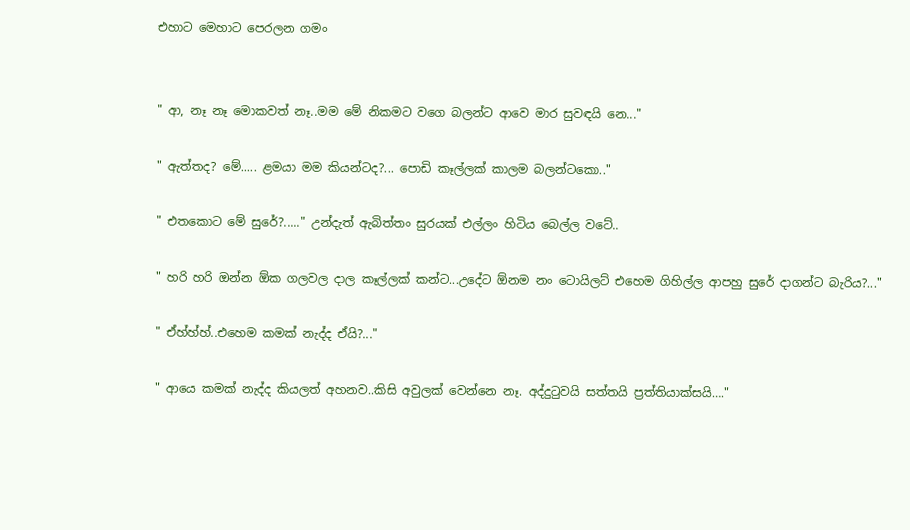එහාට මෙහාට පෙරලන ගමං


" ආ, නෑ නෑ මොකවත් නෑ..මම මේ නිකමට වගෙ බලන්ට ආවෙ මාර සුවඳයි නෙ..."

" ඇත්තද? මේ..... ළමයා මම කියන්ටද?... පොඩි කෑල්ලක් කාලම බලන්ටකො.."

" එතකොට මේ සුරේ?....." උන්දැත් ඇබිත්තං සුරයක් එල්ලං හිටිය බෙල්ල වටේ..

" හරි හරි ඔන්න ඕක ගලවල දාල කෑල්ලක් කන්ට...උදේට ඕනම නං ටොයිලට් එහෙම ගිහිල්ල ආපහු සුරේ දාගන්ට බැරිය?..."

" ඒහ්හ්හ්..එහෙම කමක් නැද්ද ඒයි?..."

" ආයෙ කමක් නැද්ද කියලත් අහනව..කිසි අවුලක් වෙන්නෙ නෑ. අද්දුටුවයි සත්තයි ප්‍රත්තියාක්සයි…."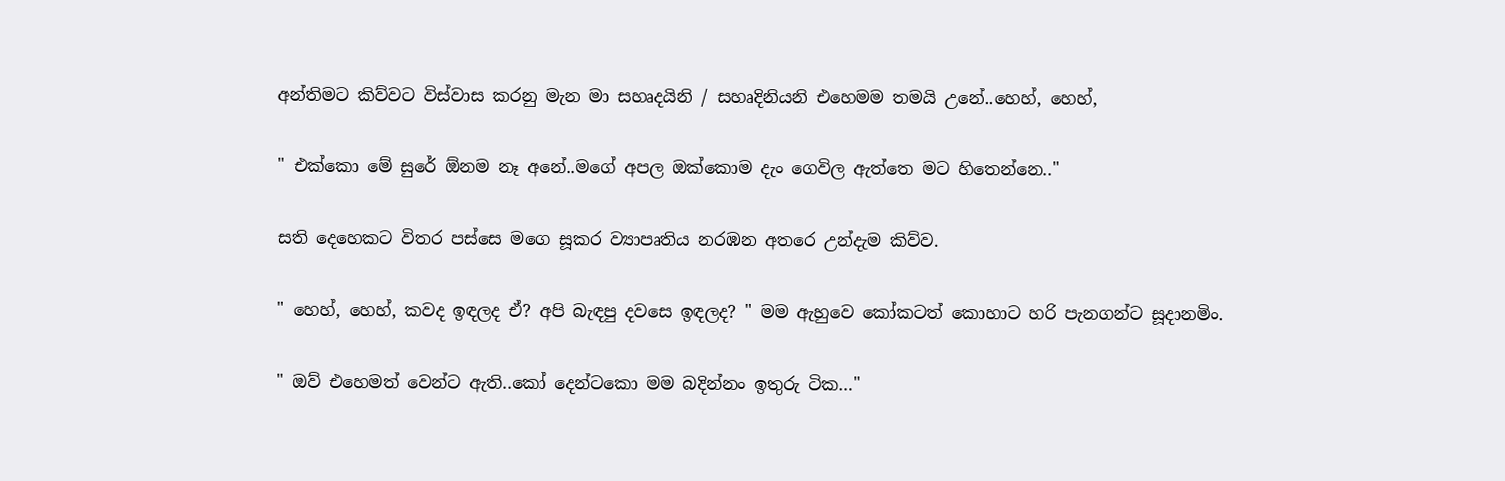අන්තිමට කිව්වට විස්වාස කරනු මැන මා සහෘදයිනි / සහෘදිනියනි එහෙමම තමයි උනේ..හෙහ්, හෙහ්,

" එක්කො මේ සුරේ ඕනම නෑ අනේ..මගේ අපල ඔක්කොම දැං ගෙවිල ඇත්තෙ මට හිතෙන්නෙ.."

සති දෙහෙකට විතර පස්සෙ මගෙ සූකර ව්‍යාපෘතිය නරඹන අතරෙ උන්දැම කිව්ව.

" හෙහ්, හෙහ්, කවද ඉඳලද ඒ? අපි බැඳපු දවසෙ ඉඳලද? " මම ඇහුවෙ කෝකටත් කොහාට හරි පැනගන්ට සූදානමිං.

" ඔව් එහෙමත් වෙන්ට ඇති..කෝ දෙන්ටකො මම බදින්නං ඉතුරු ටික…"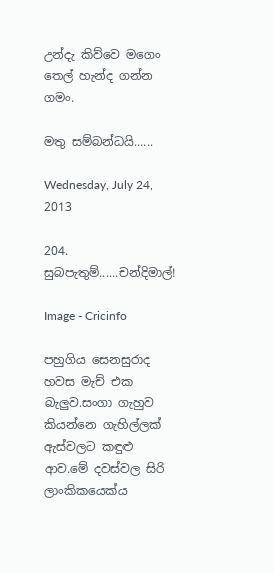උන්දැ කිව්වෙ මගෙං තෙල් හැන්ද ගන්න ගමං.

මතු සම්බන්ධයි......

Wednesday, July 24, 2013

204. සුබපැතුම්......චන්දිමාල්!

Image - Cricinfo

පහුගිය සෙනසුරාද හවස මැච් එක බැලුව.සංගා ගැහුව කියන්නෙ ගැහිල්ලක් ඇස්වලට කඳුළු ආව.මේ දවස්වල සිරි ලාංකිකයෙක්ය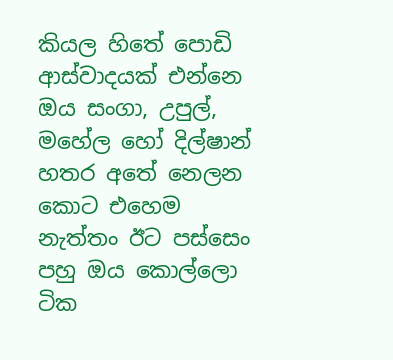කියල හිතේ පොඩි ආස්වාදයක් එන්නෙ ඔය සංගා, උපුල්, මහේල හෝ දිල්ෂාන් හතර අතේ නෙලන කොට එහෙම නැත්තං ඊට පස්සෙං පහු ඔය කොල්ලො ටික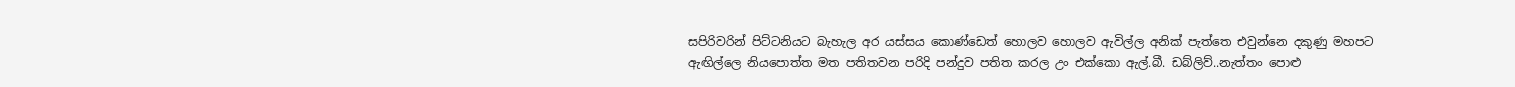සපිරිවරින් පිට්ටනියට බැහැල අර යස්සය කොණ්ඩෙත් හොලව හොලව ඇවිල්ල අනික් පැත්තෙ එවුන්නෙ දකුණු මහපට ඇඟිල්ලෙ නියපොත්ත මත පතිතවන පරිදි පන්දුව පතිත කරල උං එක්කො ඇල්.බී. ඩබ්ලිව්..නැත්තං පොළු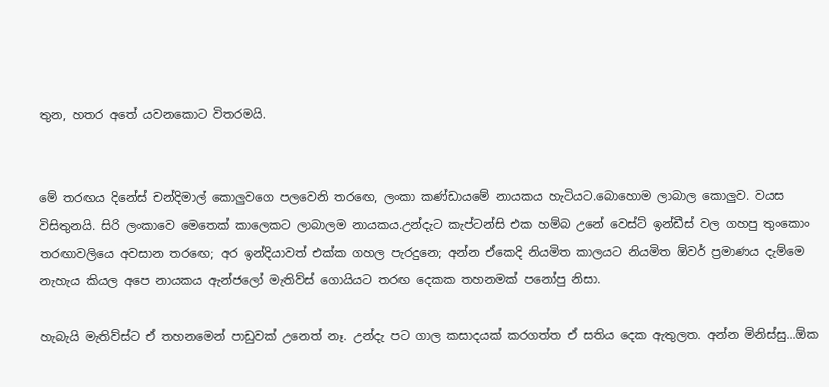තුන, හතර අතේ යවනකොට විතරමයි.


මේ තරඟය දිනේස් චන්දිමාල් කොලුවගෙ පලවෙනි තරඟෙ, ලංකා කණ්ඩායමේ නායකය හැටියට.බොහොම ලාබාල කොලුව. වයස විසිතුනයි. සිරි ලංකාවෙ මෙතෙක් කාලෙකට ලාබාලම නායකය.උන්දැට කැප්ටන්සි එක හම්බ උනේ වෙස්ට් ඉන්ඩීස් වල ගහපු තුංකොං තරඟාවලියෙ අවසාන තරඟෙ; අර ඉන්දියාවත් එක්ක ගහල පැරදුනෙ; අන්න ඒකෙදි නියමිත කාලයට නියමිත ඕවර් ප්‍රමාණය දැම්මෙ නැහැය කියල අපෙ නායකය ඇන්ජලෝ මැතිව්ස් ගොයියට තරඟ දෙකක තහනමක් පනෝපු නිසා.

හැබැයි මැතිව්ස්ට ඒ තහනමෙන් පාඩුවක් උනෙත් නෑ. උන්දැ පට ගාල කසාදයක් කරගත්ත ඒ සතිය දෙක ඇතුලත. අන්න මිනිස්සු...ඕක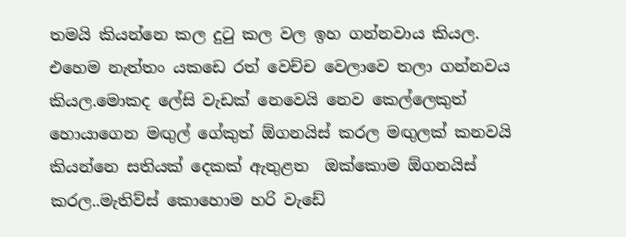තමයි කියන්නෙ කල දුටු කල වල ඉහ ගන්නවාය කියල. එහෙම නැත්තං යකඩෙ රත් වෙච්ච වෙලාවෙ තලා ගන්නවය කියල.මොකද ලේසි වැඩක් නෙවෙයි නෙව කෙල්ලෙකුත් හොයාගෙන මඟුල් ගේකුත් ඕගනයිස් කරල මඟුලක් කනවයි කියන්නෙ සතියක් දෙකක් ඇතුළත  ඔක්කොම ඕගනයිස් කරල..මැතිව්ස් කොහොම හරි වැඩේ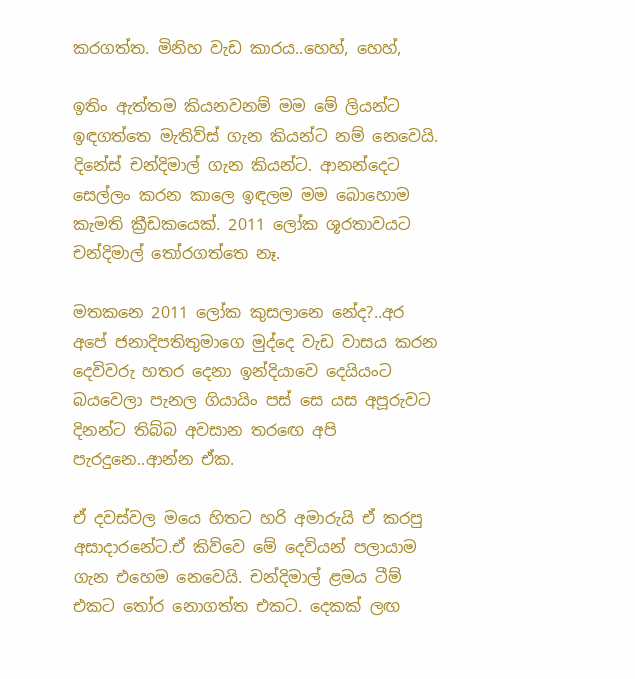කරගත්ත. මිනිහ වැඩ කාරය..හෙහ්, හෙහ්,

ඉතිං ඇත්තම කියනවනම් මම මේ ලියන්ට ඉඳගත්තෙ මැතිව්ස් ගැන කියන්ට නම් නෙවෙයි. දිනේස් චන්දිමාල් ගැන කියන්ට. ආනන්දෙට සෙල්ලං කරන කාලෙ ඉඳලම මම බොහොම කැමති ක්‍රීඩකයෙක්. 2011 ලෝක ශූරතාවයට චන්දිමාල් තෝරගත්තෙ නෑ.

මතකනෙ 2011 ලෝක කුසලානෙ නේද?..අර අපේ ජනාදිපතිතුමාගෙ මුද්දෙ වැඩ වාසය කරන දෙවිවරු හතර දෙනා ඉන්දියාවෙ දෙයියංට බයවෙලා පැනල ගියායිං පස් සෙ යස අපූරුවට දිනන්ට තිබ්බ අවසාන තරඟෙ අපි පැරදුනෙ..ආන්න ඒක.

ඒ දවස්වල මයෙ හිතට හරි අමාරුයි ඒ කරපු අසාදාරනේට.ඒ කිව්වෙ මේ දෙවියන් පලායාම ගැන එහෙම නෙවෙයි. චන්දිමාල් ළමය ටීම් එකට තෝර නොගත්ත එකට. දෙකක් ලඟ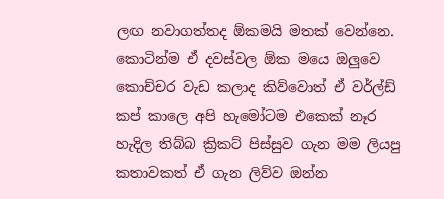ලඟ නවාගත්තද ඕකමයි මතක් වෙන්නෙ. කොටින්ම ඒ දවස්වල ඕක මයෙ ඔලුවෙ කොච්චර වැඩ කලාද කිව්වොත් ඒ වර්ල්ඩ් කප් කාලෙ අපි හැමෝටම එකෙක් නෑර හැදිල තිබ්බ ක්‍රිකට් පිස්සුව ගැන මම ලියපු කතාවකත් ඒ ගැන ලිව්ව ඔන්න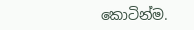කොටින්ම.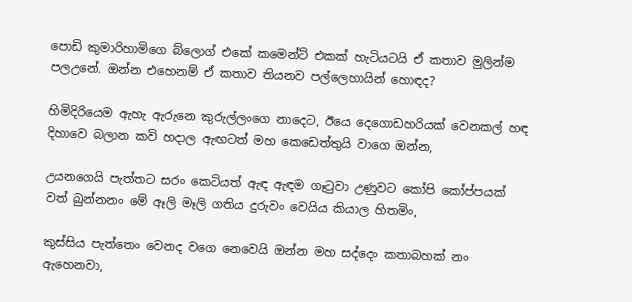පොඩි කුමාරිහාමිගෙ බ්ලොග් එකේ කමෙන්ට් එකක් හැටියටයි ඒ කතාව මුලින්ම පලඋනේ. ඔන්න එහෙනම් ඒ කතාව තියනව පල්ලෙහායින් හොඳද?

හිමිදිරියෙම ඇහැ ඇරුනෙ කුරුල්ලංගෙ නාදෙට, ඊයෙ දෙගොඩහරියක් වෙනකල් හඳ දිහාවෙ බලාන කවි හදාල ඇඟටත් මහ කෙඩෙත්තුයි වාගෙ ඔන්න,

උයනගෙයි පැත්තට සරං කෙටියත් ඇඳ ඇඳම ගෑටුවා උණුවට කෝපි කෝප්පයක් වත් බුන්නනං මේ ඈලි මෑලි ගතිය දුරුවං වෙයිය කියාල හිතමිං,

කුස්සිය පැත්තෙං වෙනද වගෙ නෙවෙයි ඔන්න මහ සද්දෙං කතාබහක් නං ඇහෙනවා,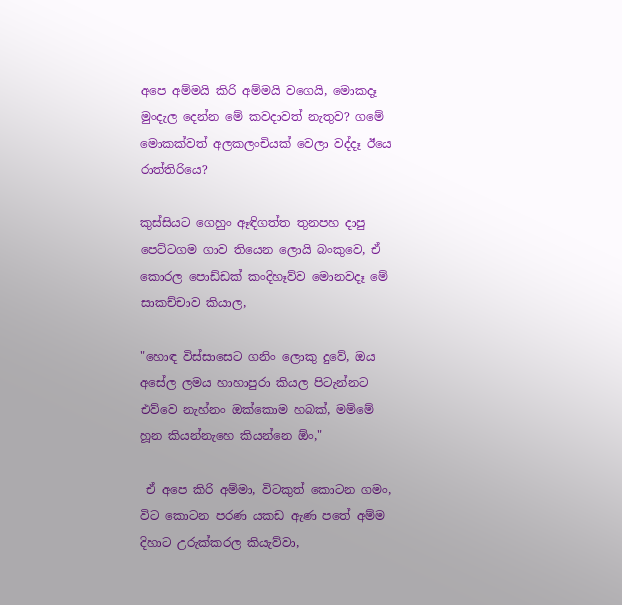අපෙ අම්මයි කිරි අම්මයි වගෙයි, මොකදෑ මුංදැල දෙන්න මේ කවදාවත් නැතුව? ගමේ මොකක්වත් අලකලංචියක් වෙලා වද්දෑ ඊයෙ රාත්තිරියෙ?

කුස්සියට ගෙහුං ඈඳිගත්ත තුනපහ දාපු පෙට්ටගම ගාව තියෙන ලොයි බංකුවෙ, ඒ කොරල පොඩ්ඩක් කංදිහෑව්ව මොනවදෑ මේ සාකච්චාව කියාල,

"හොඳ විස්සාසෙට ගනිං ලොකු දුවේ, ඔය අසේල ලමය හාහාපුරා කියල පිටැන්නට එව්වෙ නැහ්නං ඔක්කොම හබක්, මම්මේ හූන කියන්නැහෙ කියන්නෙ ඕං,"

 ඒ අපෙ කිරි අම්මා, විටකුත් කොටන ගමං, විට කොටන පරණ යකඩ ඇණ පතේ අම්ම දිහාට උරුක්කරල කියැව්වා,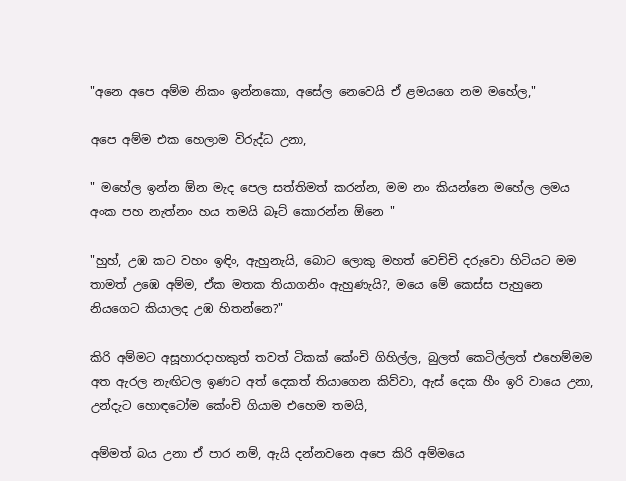"අනෙ අපෙ අම්ම නිකං ඉන්නකො, අසේල නෙවෙයි ඒ ළමයගෙ නම මහේල,"

අපෙ අම්ම එක හෙලාම විරුද්ධ උනා,

" මහේල ඉන්න ඕන මැද පෙල සත්තිමත් කරන්න, මම නං කියන්නෙ මහේල ලමය අංක පහ නැත්නං හය තමයි බෑට් කොරන්න ඕනෙ "

"හුහ්, උඹ කට වහං ඉඳිං, ඇහුනැයි, බොට ලොකු මහත් වෙච්චි දරුවො හිටියට මම තාමත් උඹෙ අම්ම, ඒක මතක තියාගනිං ඇහුණැයි?, මයෙ මේ කෙස්ස පැහුනෙ නියගෙට කියාලද උඹ හිතන්නෙ?"

කිරි අම්මට අසූහාරදාහකුත් තවත් ටිකක් කේංචි ගිහිල්ල, බුලත් කෙටිල්ලත් එහෙම්මම අත ඇරල නැඟිටල ඉණට අත් දෙකත් තියාගෙන කිව්වා, ඇස් දෙක හීං ඉරි වායෙ උනා, උන්දැට හොඳටෝම කේංචි ගියාම එහෙම තමයි,

අම්මත් බය උනා ඒ පාර නම්, ඇයි දන්නවනෙ අපෙ කිරි අම්මයෙ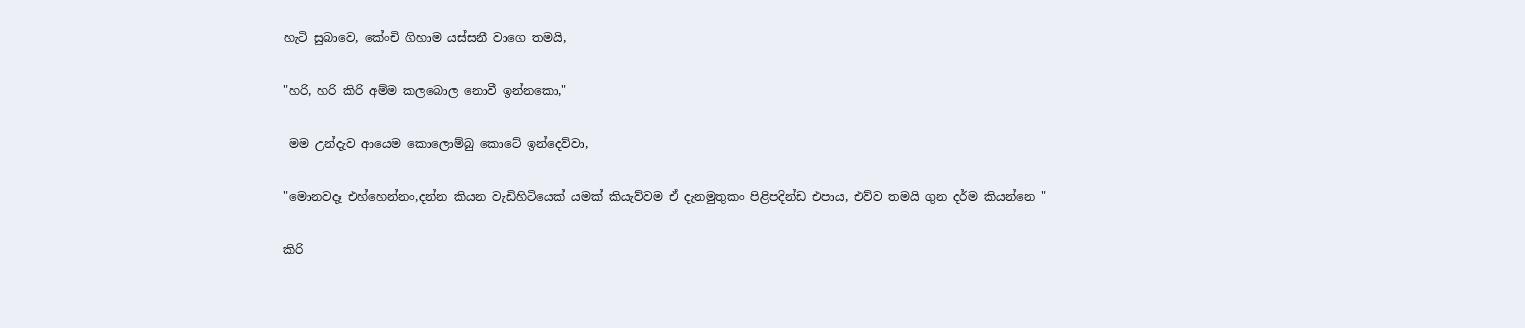හැටි සුබාවෙ, කේංචි ගිහාම යස්සනී වාගෙ තමයි,

"හරි, හරි කිරි අම්ම කලබොල නොවී ඉන්නකො,"

 මම උන්දැව ආයෙම කොලොම්බු කොටේ ඉන්දෙව්වා,

"මොනවදෑ එහ්හෙන්නං,දන්න කියන වැඩිහිටියෙක් යමක් කියැව්වම ඒ දැනමුතුකං පිළිපදින්ඩ එපාය, එව්ව තමයි ගුන දර්ම කියන්නෙ "

කිරි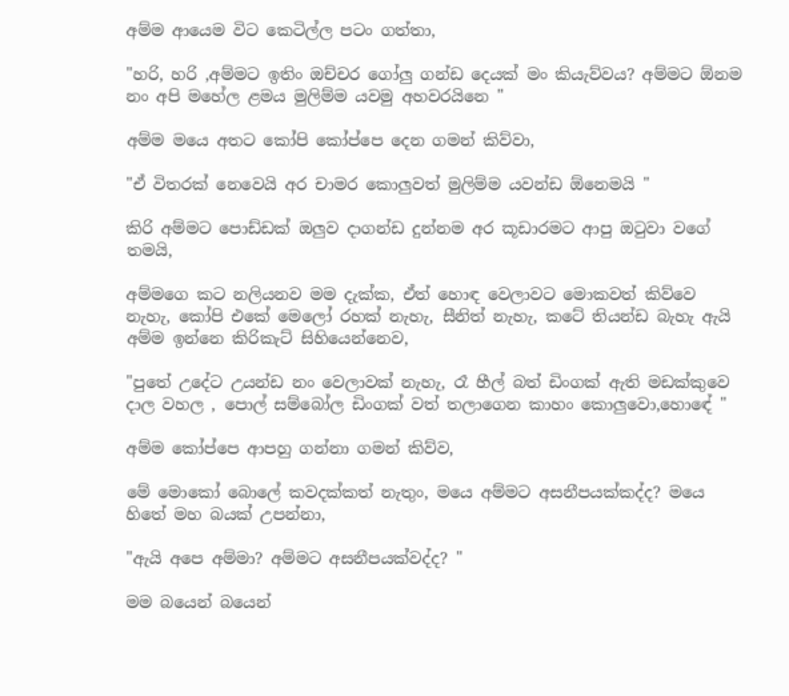අම්ම ආයෙම විට කෙටිල්ල පටං ගත්තා,

"හරි, හරි ,අම්මට ඉතිං ඔච්චර ගෝලු ගන්ඩ දෙයක් මං කියැව්වය? අම්මට ඕනම නං අපි මහේල ළමය මුලිම්ම යවමු අහවරයිනෙ "

අම්ම මයෙ අතට කෝපි කෝප්පෙ දෙන ගමන් කිව්වා,

"ඒ විතරක් නෙවෙයි අර චාමර කොලුවත් මුලිම්ම යවන්ඩ ඕනෙමයි "

කිරි අම්මට පොඩ්ඩක් ඔලුව දාගන්ඩ දුන්නම අර කූඩාරමට ආපු ඔටුවා වගේ තමයි,

අම්මගෙ කට නලියනව මම දැක්ක, ඒත් හොඳ වෙලාවට මොකවත් කිව්වෙ නැහැ, කෝපි එකේ මෙලෝ රහක් නැහැ, සීනිත් නැහැ, කටේ තියන්ඩ බැහැ ඇයි අම්ම ඉන්නෙ කිරිකැට් සිහියෙන්නෙව,

"පුතේ උදේට උයන්ඩ නං වෙලාවක් නැහැ, රෑ හීල් බත් ඩිංගක් ඇති මඩක්කුවෙ දාල වහල , පොල් සම්බෝල ඩිංගක් වත් තලාගෙන කාහං කොලුවො,හොඳේ "

අම්ම කෝප්පෙ ආපහු ගන්නා ගමන් කිව්ව,

මේ මොකෝ බොලේ කවදක්කත් නැතුං, මයෙ අම්මට අසනීපයක්කද්ද? මයෙ හිතේ මහ බයක් උපන්නා,

"ඇයි අපෙ අම්මා? අම්මට අසනීපයක්වද්ද? "

මම බයෙන් බයෙන්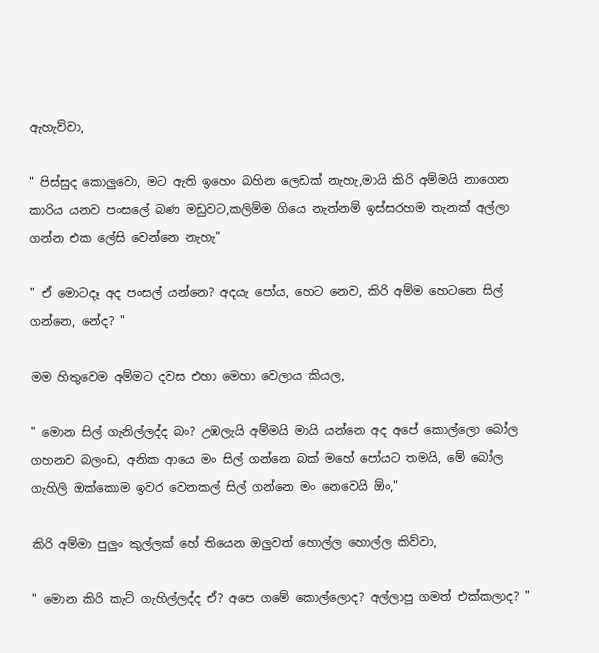ඇහැව්වා,

" පිස්සුද කොලුවො, මට ඇති ඉහෙං බහින ලෙඩක් නැහැ,මායි කිරි අම්මයි නාගෙන කාරිය යනව පංසලේ බණ මඩුවට,කලිම්ම ගියෙ නැත්නම් ඉස්සරහම තැනක් අල්ලා ගන්න එක ලේසි වෙන්නෙ නැහැ"

" ඒ මොටදෑ අද පංසල් යන්නෙ? අදයැ පෝය, හෙට නෙව, කිරි අම්ම හෙටනෙ සිල් ගන්නෙ, නේද? "

මම හිතුවෙම අම්මට දවස එහා මෙහා වෙලාය කියල,

" මොන සිල් ගැනිල්ලද්ද බං? උඹලැයි අම්මයි මායි යන්නෙ අද අපේ කොල්ලො බෝල ගහනව බලංඩ, අනික ආයෙ මං සිල් ගන්නෙ බක් මහේ පෝයට තමයි, මේ බෝල ගැහිලි ඔක්කොම ඉවර වෙනකල් සිල් ගන්නෙ මං නෙවෙයි ඕං,"

කිරි අම්මා පුලුං කුල්ලක් හේ තියෙන ඔලුවත් හොල්ල හොල්ල කිව්වා,

" මොන කිරි කැට් ගැහිල්ලද්ද ඒ? අපෙ ගමේ කොල්ලොද? අල්ලාපු ගමත් එක්කලාද? "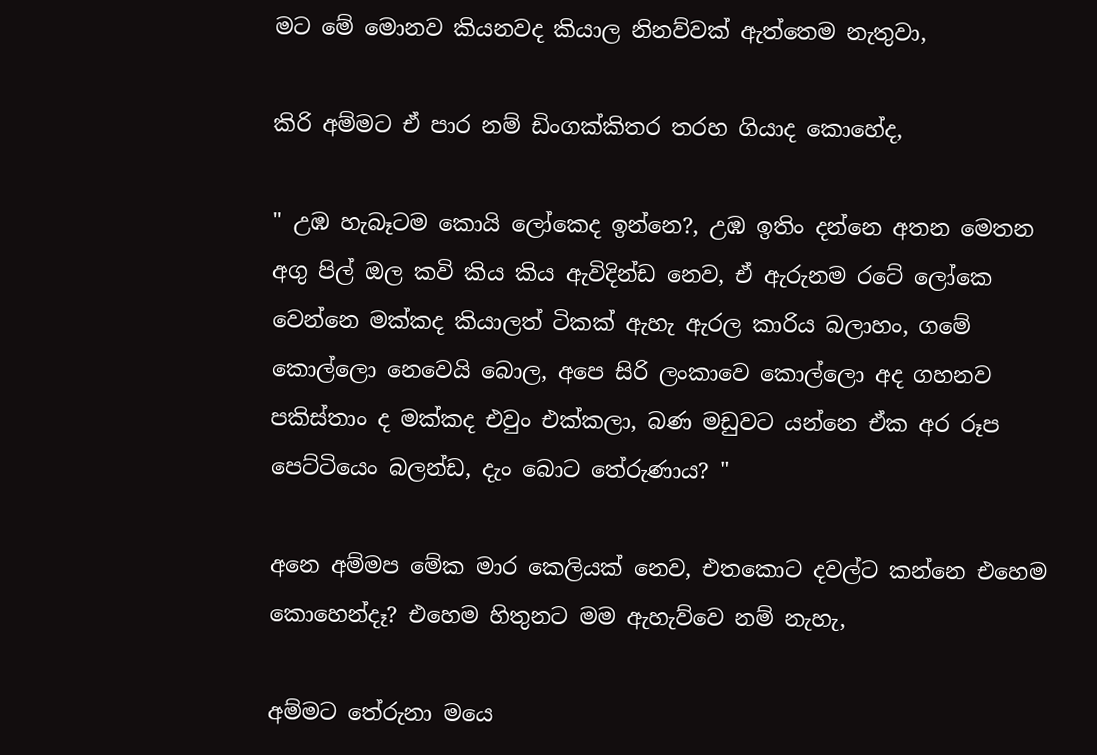මට මේ මොනව කියනවද කියාල නිනව්වක් ඇත්තෙම නැතුවා,

කිරි අම්මට ඒ පාර නම් ඩිංගක්කිතර තරහ ගියාද කොහේද,

" උඹ හැබෑටම කොයි ලෝකෙද ඉන්නෙ?, උඹ ඉතිං දන්නෙ අතන මෙතන අගු පිල් ඔල කවි කිය කිය ඇවිදින්ඩ නෙව, ඒ ඇරුනම රටේ ලෝකෙ වෙන්නෙ මක්කද කියාලත් ටිකක් ඇහැ ඇරල කාරිය බලාහං, ගමේ කොල්ලො නෙවෙයි බොල, අපෙ සිරි ලංකාවෙ කොල්ලො අද ගහනව පකිස්තාං ද මක්කද එවුං එක්කලා, බණ මඩුවට යන්නෙ ඒක අර රූප පෙට්ටියෙං බලන්ඩ, දැං බොට තේරුණාය? "

අනෙ අම්මප මේක මාර කෙලියක් නෙව, එතකොට දවල්ට කන්නෙ එහෙම කොහෙන්දෑ? එහෙම හිතුනට මම ඇහැව්වෙ නම් නැහැ,

අම්මට තේරුනා මයෙ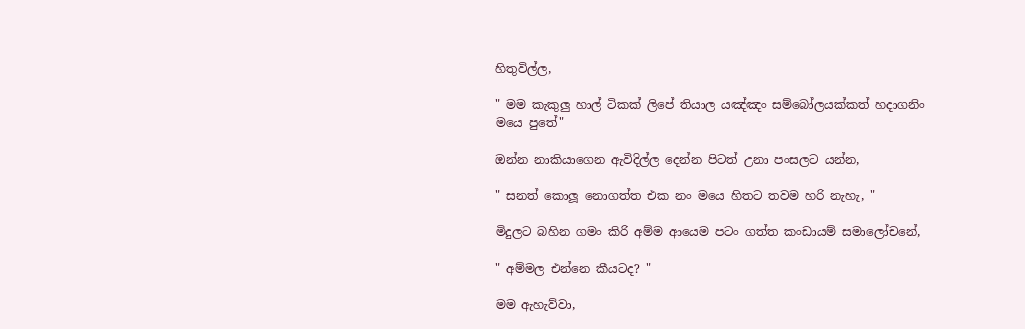හිතුවිල්ල,

" මම කැකුලු හාල් ටිකක් ලිපේ තියාල යඤ්ඤං සම්බෝලයක්කත් හදාගනිං මයෙ පුතේ"

ඔන්න නාකියාගෙන ඇවිදිල්ල දෙන්න පිටත් උනා පංසලට යන්න,

" සනත් කොලූ නොගත්ත එක නං මයෙ හිතට තවම හරි නැහැ, "

මිදුලට බහින ගමං කිරි අම්ම ආයෙම පටං ගත්ත කංඩායම් සමාලෝචනේ,

" අම්මල එන්නෙ කීයටද? "

මම ඇහැව්වා,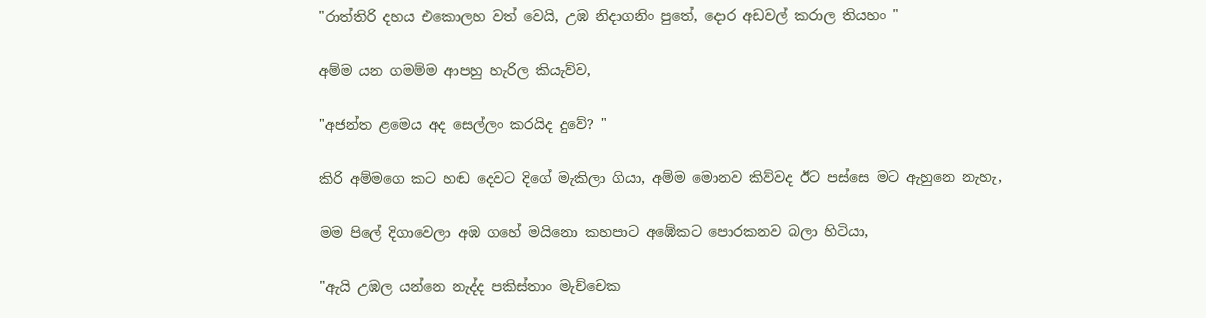"රාත්තිරි දහය එකොලහ වත් වෙයි, උඹ නිදාගනිං පුතේ, දොර අඩවල් කරාල තියහං "

අම්ම යන ගමම්ම ආපහු හැරිල කියැව්ව,

"අජන්ත ළමෙය අද සෙල්ලං කරයිද දුවේ? "

කිරි අම්මගෙ කට හඬ දෙවට දිගේ මැකිලා ගියා, අම්ම මොනව කිව්වද ඊට පස්සෙ මට ඇහුනෙ නැහැ,

මම පිලේ දිගාවෙලා අඹ ගහේ මයිනො කහපාට අඹේකට පොරකනව බලා හිටියා,

"ඇයි උඹල යන්නෙ නැද්ද පකිස්තාං මැච්චෙක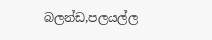බලන්ඩ,පලයල්ල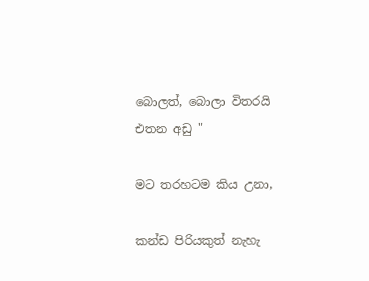බොලත්, බොලා විතරයි එතන අඩු "

මට තරහටම කිය උනා,

කන්ඩ පිරියකුත් නැහැ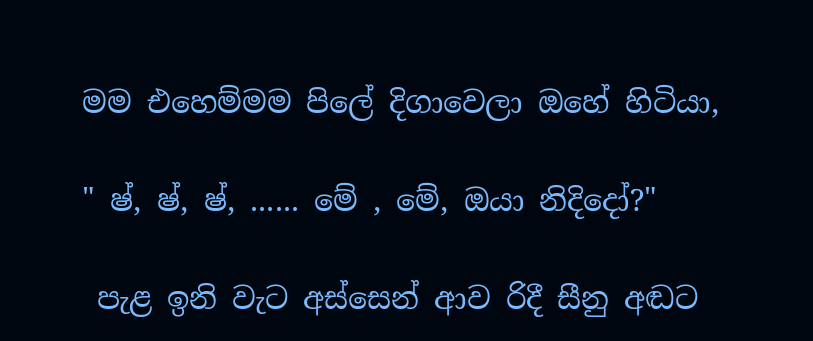මම එහෙම්මම පිලේ දිගාවෙලා ඔහේ හිටියා,

" ෂ්, ෂ්, ෂ්, ...... මේ , මේ, ඔයා නිදිදෝ?"

 පැළ ඉනි වැට අස්සෙන් ආව රිදී සීනු අඬට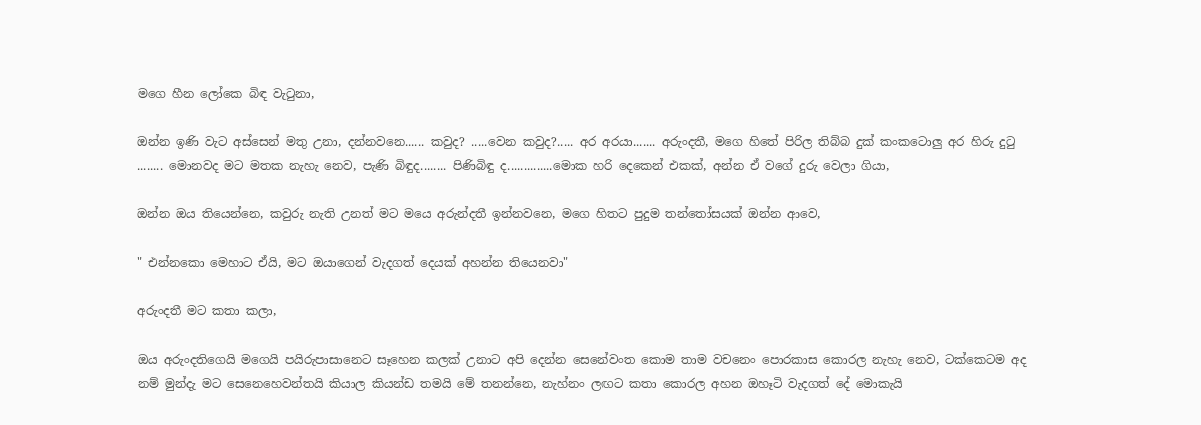මගෙ හීන ලෝකෙ බිඳ වැටුනා,

ඔන්න ඉණි වැට අස්සෙන් මතු උනා, දන්නවනෙ...... කවුද? .....වෙන කවුද?..... අර අරයා....... අරුංදතී, මගෙ හිතේ පිරිල තිබ්බ දුක් කංකටොලු අර හිරු දුටු ........ මොනවද මට මතක නැහැ නෙව, පැණි බිඳුද........ පිණිබිඳු ද..............මොක හරි දෙකෙන් එකක්, අන්න ඒ වගේ දුරු වෙලා ගියා,

ඔන්න ඔය තියෙන්නෙ, කවුරු නැති උනත් මට මයෙ අරුන්දතී ඉන්නවනෙ, මගෙ හිතට පුදුම තන්තෝසයක් ඔන්න ආවෙ,

" එන්නකො මෙහාට ඒයි, මට ඔයාගෙන් වැදගත් දෙයක් අහන්න තියෙනවා"

අරුංදතී මට කතා කලා,

ඔය අරුංදතිගෙයි මගෙයි පයිරුපාසානෙට සෑහෙන කලක් උනාට අපි දෙන්න සෙනේවංත කොම තාම වචනෙං පොරකාස කොරල නැහැ නෙව, ටක්කෙටම අද නම් මුන්දැ මට සෙනෙහෙවන්තයි කියාල කියන්ඩ තමයි මේ තනන්නෙ, නැහ්නං ලඟට කතා කොරල අහන ඔහෑටි වැදගත් දේ මොකැයි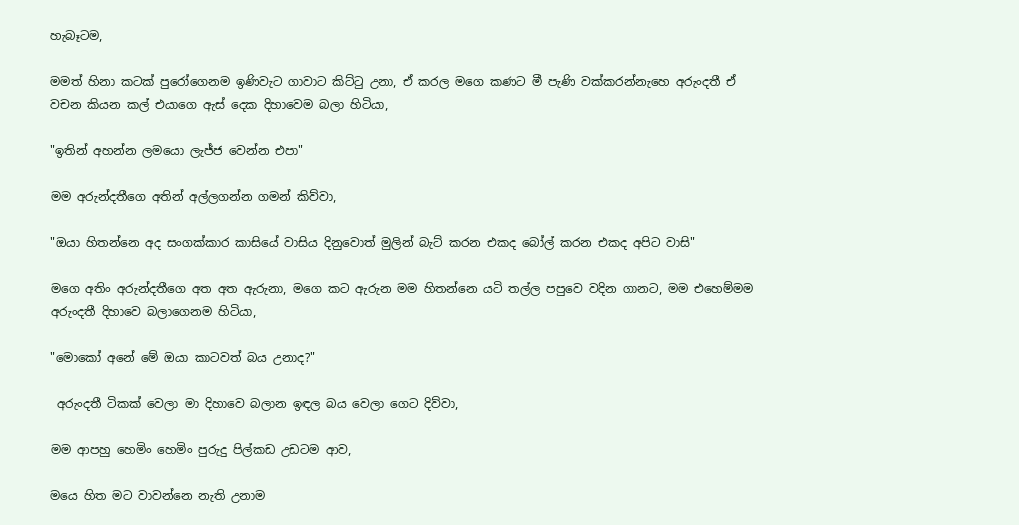හැබෑටම,

මමත් හිනා කටක් පුරෝගෙනම ඉණිවැට ගාවාට කිට්ටු උනා, ඒ කරල මගෙ කණට මී පැණි වක්කරන්නැහෙ අරුංදතී ඒ වචන කියන කල් එයාගෙ ඇස් දෙක දිහාවෙම බලා හිටියා,

"ඉතින් අහන්න ලමයො ලැජ්ජ වෙන්න එපා"

මම අරුන්දතීගෙ අතින් අල්ලගන්න ගමන් කිව්වා,

"ඔයා හිතන්නෙ අද සංගක්කාර කාසියේ වාසිය දිනුවොත් මුලින් බැට් කරන එකද බෝල් කරන එකද අපිට වාසි"

මගෙ අතිං අරුන්දතීගෙ අත අත ඇරුනා, මගෙ කට ඇරුන මම හිතන්නෙ යටි තල්ල පපුවෙ වදින ගානට, මම එහෙම්මම අරුංදතී දිහාවෙ බලාගෙනම හිටියා,

"මොකෝ අනේ මේ ඔයා කාටවත් බය උනාද?"

 අරුංදතී ටිකක් වෙලා මා දිහාවෙ බලාන ඉඳල බය වෙලා ගෙට දිව්වා,

මම ආපහු හෙමිං හෙමිං පුරුදු පිල්කඩ උඩටම ආව,

මයෙ හිත මට වාවන්නෙ නැති උනාම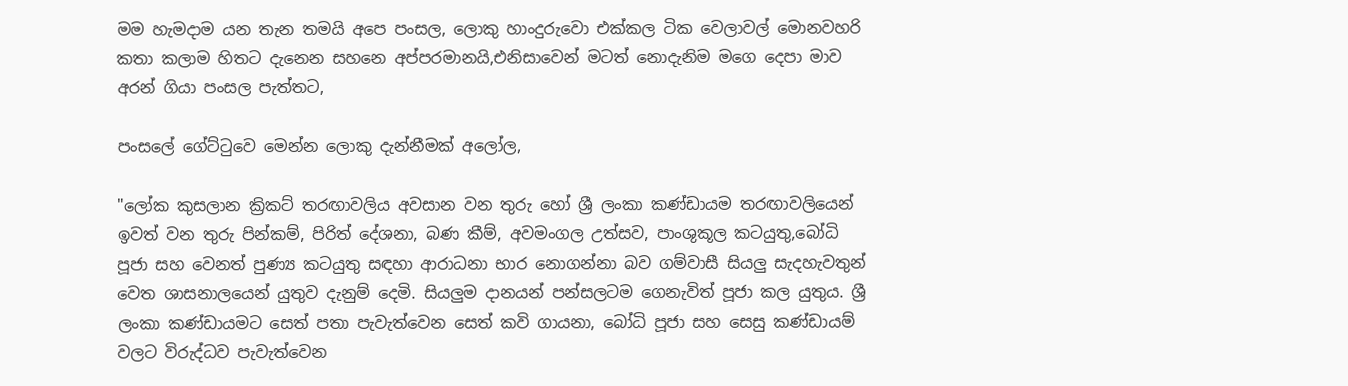මම හැමදාම යන තැන තමයි අපෙ පංසල, ලොකු හාංදුරුවො එක්කල ටික වෙලාවල් මොනවහරි කතා කලාම හිතට දැනෙන සහනෙ අප්පරමානයි,එනිසාවෙන් මටත් නොදැනිම මගෙ දෙපා මාව අරන් ගියා පංසල පැත්තට,

පංසලේ ගේට්ටුවෙ මෙන්න ලොකු දැන්නීමක් අලෝල,

"ලෝක කුසලාන ක්‍රිකට් තරඟාවලිය අවසාන වන තුරු හෝ ශ්‍රී ලංකා කණ්ඩායම තරඟාවලියෙන් ඉවත් වන තුරු පින්කම්, පිරිත් දේශනා, බණ කීම්, අවමංගල උත්සව, පාංශුකූල කටයුතු,බෝධි පූජා සහ වෙනත් පුණ්‍ය කටයුතු සඳහා ආරාධනා භාර නොගන්නා බව ගම්වාසී සියලු සැදහැවතුන් වෙත ශාසනාලයෙන් යුතුව දැනුම් දෙමි. සියලුම දානයන් පන්සලටම ගෙනැවිත් පූජා කල යුතුය. ශ්‍රී ලංකා කණ්ඩායමට සෙත් පතා පැවැත්වෙන සෙත් කවි ගායනා, බෝධි පූජා සහ සෙසු කණ්ඩායම් වලට විරුද්ධව පැවැත්වෙන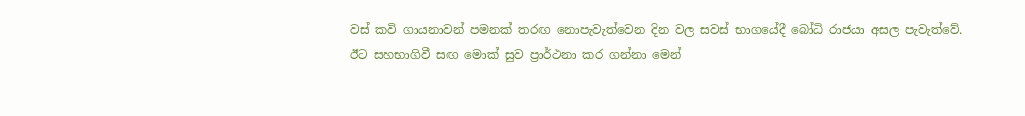වස් කවි ගායනාවන් පමනක් තරඟ නොපැවැත්වෙන දින වල සවස් භාගයේදී බෝධි රාජයා අසල පැවැත්වේ. ඊට සහභාගිවී සඟ මොක් සුව ප්‍රාර්ථනා කර ගන්නා මෙන්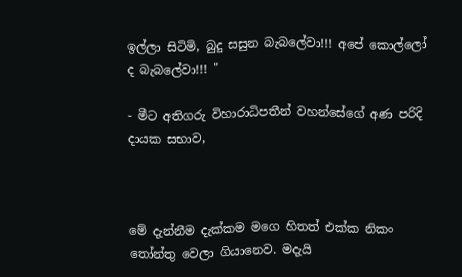ඉල්ලා සිටිමි, බුදු සසුන බැබලේවා!!! අපේ කොල්ලෝ ද බැබලේවා!!! "

- මීට අතිගරු විහාරාධිපතීන් වහන්සේගේ අණ පරිදි දායක සභාව,



මේ දැන්නීම දැක්කම මගෙ හිතත් එක්ක නිකං තෝන්තු වෙලා ගියානෙව. මදැයි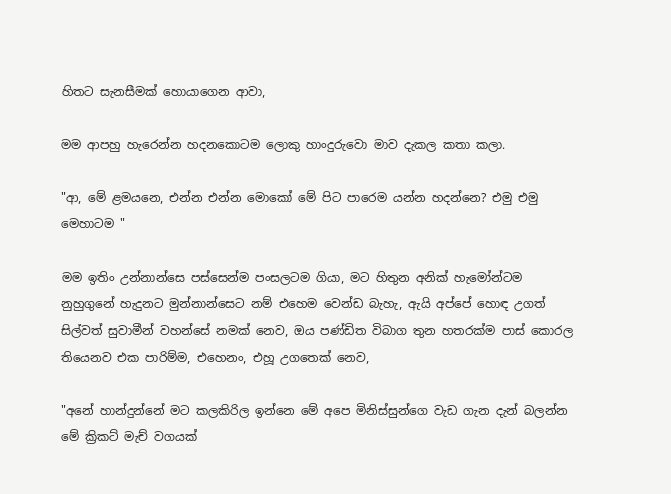හිතට සැනසීමක් හොයාගෙන ආවා,

මම ආපහු හැරෙන්න හදනකොටම ලොකු හාංදුරුවො මාව දැකල කතා කලා.

"ආ, මේ ළමයනෙ, එන්න එන්න මොකෝ මේ පිට පාරෙම යන්න හදන්නෙ? එමු එමු මෙහාටම "

මම ඉතිං උන්නාන්සෙ පස්සෙන්ම පංසලටම ගියා, මට හිතුන අනික් හැමෝන්ටම නුහුගුනේ හැදුනට මුන්නාන්සෙට නම් එහෙම වෙන්ඩ බැහැ, ඇයි අප්පේ හොඳ උගත් සිල්වත් සුවාමීන් වහන්සේ නමක් නෙව, ඔය පණ්ඩිත විබාග තුන හතරක්ම පාස් කොරල තියෙනව එක පාරිම්ම, එහෙනං, එහූ උගතෙක් නෙව,

"අනේ හාන්දුන්නේ මට කලකිරිල ඉන්නෙ මේ අපෙ මිනිස්සුන්ගෙ වැඩ ගැන දැන් බලන්න මේ ක්‍රිකට් මැච් වගයක්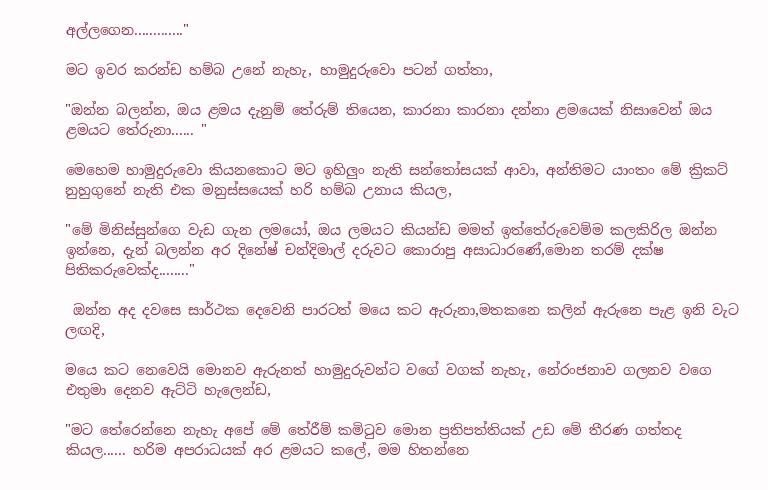අල්ලගෙන............."

මට ඉවර කරන්ඩ හම්බ උනේ නැහැ, හාමුදුරුවො පටන් ගත්තා,

"ඔන්න බලන්න, ඔය ළමය දැනුම් තේරුම් තියෙන, කාරනා කාරනා දන්නා ළමයෙක් නිසාවෙන් ඔය ළමයට තේරුනා...... "

මෙහෙම හාමුදුරුවො කියනකොට මට ඉහිලුං නැති සන්තෝසයක් ආවා, අන්තිමට යාංතං මේ ක්‍රිකට් නුහුගුනේ නැති එක මනුස්සයෙක් හරි හම්බ උනාය කියල,

"මේ මිනිස්සුන්ගෙ වැඩ ගැන ලමයෝ, ඔය ලමයට කියන්ඩ මමත් ඉත්තේරුවෙම්ම කලකිරිල ඔන්න ඉන්නෙ, දැන් බලන්න අර දිනේෂ් චන්දිමාල් දරුවට කොරාපු අසාධාරණේ,මොන තරම් දක්ෂ පිතිකරුවෙක්ද........"

 ඔන්න අද දවසෙ සාර්ථක දෙවෙනි පාරටත් මයෙ කට ඇරුනා,මතකනෙ කලින් ඇරුනෙ පැළ ඉනි වැට ලඟදි,

මයෙ කට නෙවෙයි මොනව ඇරුනත් හාමුදුරුවන්ට වගේ වගක් නැහැ, නේරංජනාව ගලනව වගෙ එතුමා දෙනව ඇට්ටි හැලෙන්ඩ,

"මට තේරෙන්නෙ නැහැ අපේ මේ තේරීම් කමිටුව මොන ප්‍රතිපත්තියක් උඩ මේ තීරණ ගත්තද කියල...... හරිම අපරාධයක් අර ළමයට කලේ, මම හිතන්නෙ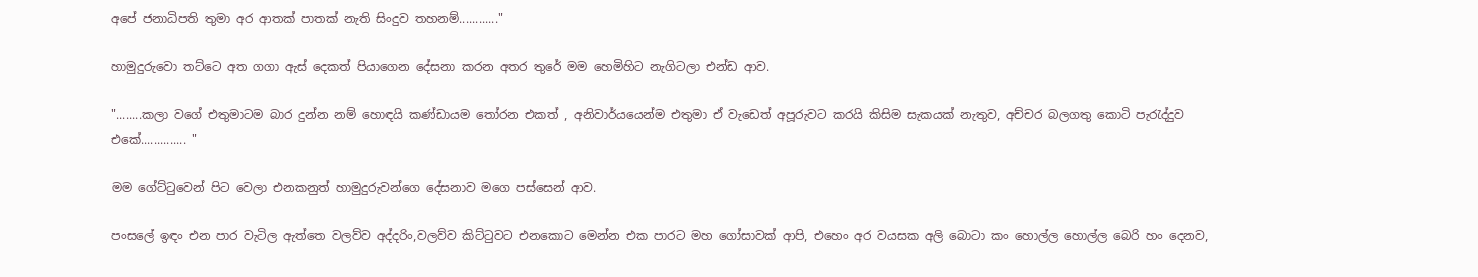අපේ ජනාධිපති තුමා අර ආතක් පාතක් නැති සිංදුව තහනම්............"

හාමුදුරුවො තට්ටෙ අත ගගා ඇස් දෙකත් පියාගෙන දේසනා කරන අතර තුරේ මම හෙමිහිට නැගිටලා එන්ඩ ආව.

"........කලා වගේ එතුමාටම බාර දුන්න නම් හොඳයි කණ්ඩායම තෝරන එකත් , අනිවාර්යයෙන්ම එතුමා ඒ වැඩෙත් අපූරුවට කරයි කිසිම සැකයක් නැතුව, අච්චර බලගතු කොටි පැරැද්දුව එකේ.............. "

මම ගේට්ටුවෙන් පිට වෙලා එනකනුත් හාමුදුරුවන්ගෙ දේසනාව මගෙ පස්සෙන් ආව.

පංසලේ ඉඳං එන පාර වැටිල ඇත්තෙ වලව්ව අද්දරිං,වලව්ව කිට්ටුවට එනකොට මෙන්න එක පාරට මහ ගෝසාවක් ආපි, එහෙං අර වයසක අලි බොටා කං හොල්ල හොල්ල බෙරි හං දෙනව,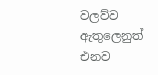වලව්ව ඇතුලෙනුත් එනව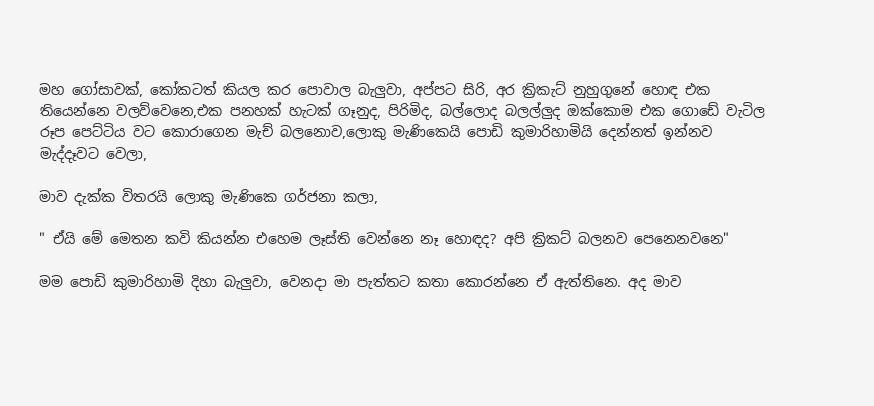මහ ගෝසාවක්, කෝකටත් කියල කර පොවාල බැලුවා, අප්පට සිරි, අර ක්‍රිකැට් නුහුගුනේ හොඳ එක තියෙන්නෙ වලව්වෙනෙ,එක පනහක් හැටක් ගෑනුද, පිරිමිද, බල්ලොද බලල්ලුද ඔක්කොම එක ගොඩේ වැටිල රූප පෙට්ටිය වට කොරාගෙන මැච් බලනොව,ලොකු මැණිකෙයි පොඩි කුමාරිහාමියි දෙන්නත් ඉන්නව මැද්දෑවට වෙලා,

මාව දැක්ක විතරයි ලොකු මැණිකෙ ගර්ජනා කලා,

" ඒයි මේ මෙතන කවි කියන්න එහෙම ලෑස්ති වෙන්නෙ නෑ හොඳද? අපි ක්‍රිකට් බලනව පෙනෙනවනෙ"

මම පොඩි කුමාරිහාමි දිහා බැලුවා, වෙනදා මා පැත්තට කතා කොරන්නෙ ඒ ඇත්තිනෙ. අද මාව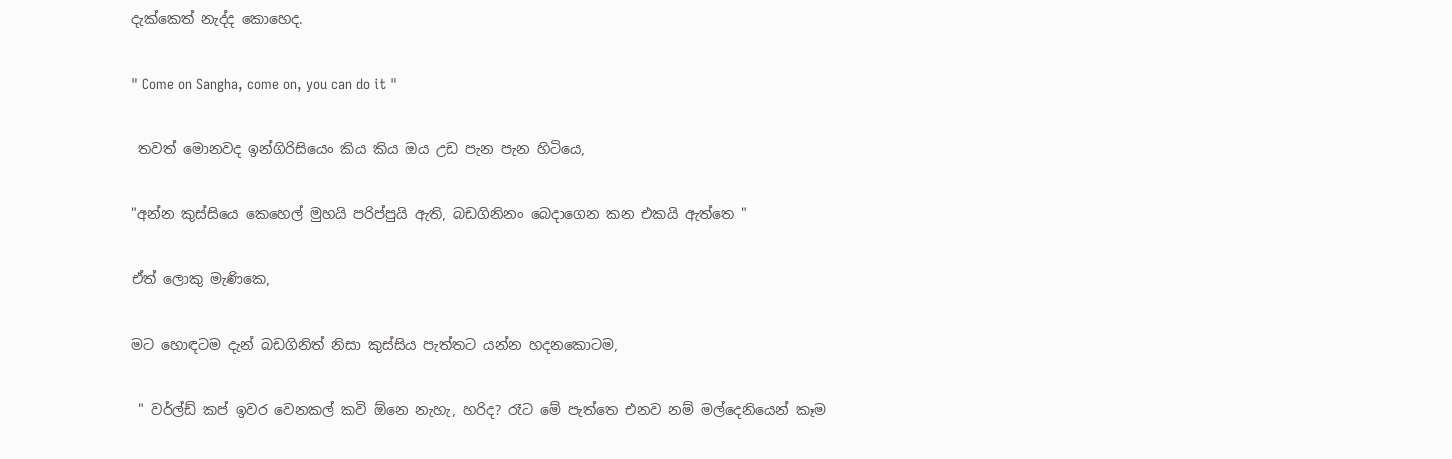දැක්කෙත් නැද්ද කොහෙද.

" Come on Sangha, come on, you can do it "

 තවත් මොනවද ඉන්ගිරිසියෙං කිය කිය ඔය උඩ පැන පැන හිටියෙ,

"අන්න කුස්සියෙ කෙහෙල් මුහයි පරිප්පුයි ඇති, බඩගිනිනං බෙදාගෙන කන එකයි ඇත්තෙ "

ඒත් ලොකු මැණිකෙ,

මට හොඳටම දැන් බඩගිනිත් නිසා කුස්සිය පැත්තට යන්න හදනකොටම,

 " වර්ල්ඩ් කප් ඉවර වෙනකල් කවි ඕනෙ නැහැ, හරිද? රෑට මේ පැත්තෙ එනව නම් මල්දෙනියෙන් කෑම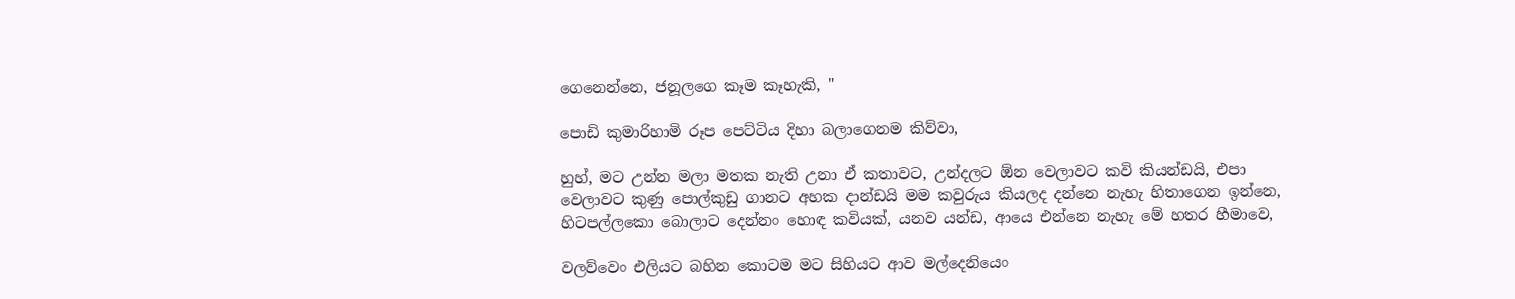ගෙනෙන්නෙ, ජනූලගෙ කෑම කෑහැකි, "

පොඩි කුමාරිහාමි රූප පෙට්ටිය දිහා බලාගෙනම කිව්වා,

හුහ්, මට උන්න මලා මතක නැති උනා ඒ කතාවට, උන්දලට ඕන වෙලාවට කවි කියන්ඩයි, එපා වෙලාවට කුණු පොල්කුඩු ගානට අහක දාන්ඩයි මම කවුරුය කියලද දන්නෙ නැහැ හිතාගෙන ඉන්නෙ, හිටපල්ලකො බොලාට දෙන්නං හොඳ කවියක්, යනව යන්ඩ, ආයෙ එන්නෙ නැහැ මේ හතර හීමාවෙ,

වලව්වෙං එලියට බහින කොටම මට සිහියට ආව මල්දෙනියෙං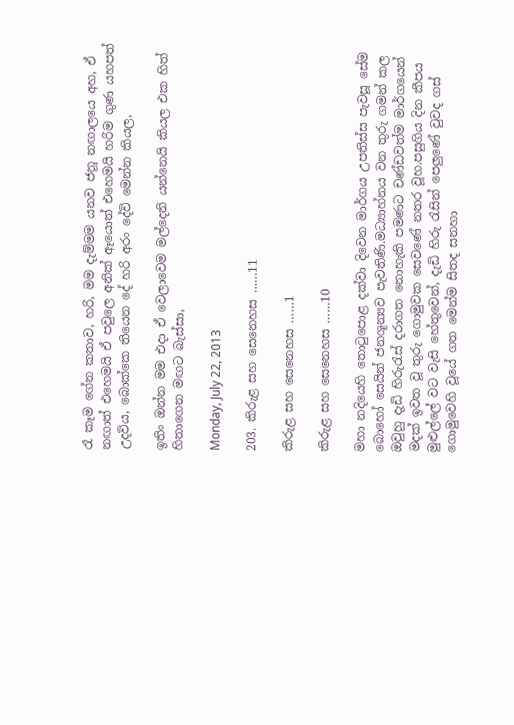රෑ කෑම ගේන කතාව, හරි, මම දැම්මම යනව ජනූ නඟාලයෙ අහ, ඒ නඟාත් එහෙමයි ඒ පවුලෙ අනික් ඈයොත් එහෙමයි හරිම ගුණ යහපත් උදවිය, බොක්කෙ තියෙන දේ හරි අරං දේවි මෙන්න කියල,

ඉතිං ඔන්න මම එදා ඒ වෙලාවෙම මල්දෙනි යන්නෙයි කියල එක හිත් හිතාගෙන මඟට බැස්සා,

Monday, July 22, 2013

203. කිරුළ සහ සෙනෙහස ……11

කිරුළ සහ සෙනෙහස ……1

කිරුළ සහ සෙනෙහස ……10

මහා නදියෙහි තොටුපොළ දක්වා දිවෙන මාර්ගය උපතිස්ස පැවසූ සේම බොහෝ සෙයින් ජනශූන්‍යව පැවතිණි.මධ්‍යාහ්නය වන තුරු ගමන් කල ඔවුහු දැඩි හිරුරැස් දරාගත නොහැකි පමණට චණ්ඩවත්ම මාර්ගයෙන් මදක් ඉවත වූ තුරු ගොමුවක සෙවණේ නතර වූහ.පසුගිය දින කීපය මුළුල්ලේ වට වැසි හේතුවෙන්, දැඩි හිරු රැසින් පෙලුණේ වුවද ගස් ගොමුවෙහි වූයේ ගත මෙන්ම සිතද සනහා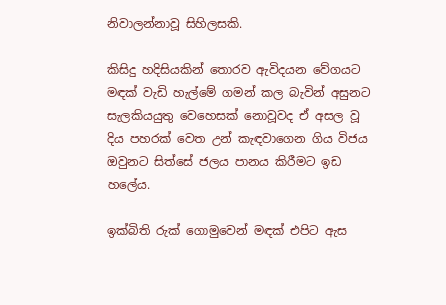නිවාලන්නාවූ සිහිලසකි.

කිසිදු හදිසියකින් තොරව ඇවිදයන වේගයට මඳක් වැඩි හැල්මේ ගමන් කල බැවින් අසුනට සැලකියයුතු වෙහෙසක් නොවූවද ඒ අසල වූ දිය පහරක් වෙත උන් කැඳවාගෙන ගිය විජය ඔවුනට සිත්සේ ජලය පානය කිරීමට ඉඩ හලේය.

ඉක්බිති රුක් ගොමුවෙන් මඳක් එපිට ඇස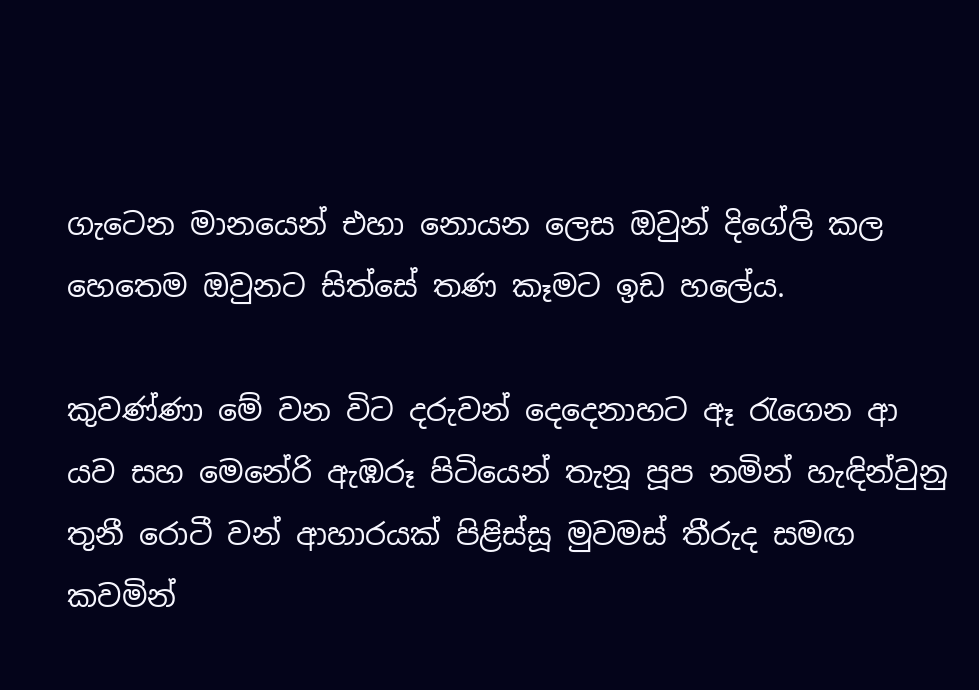ගැටෙන මානයෙන් එහා නොයන ලෙස ඔවුන් දිගේලි කල හෙතෙම ඔවුනට සිත්සේ තණ කෑමට ඉඩ හලේය.

කුවණ්ණා මේ වන විට දරුවන් දෙදෙනාහට ඈ රැගෙන ආ යව සහ මෙනේරි ඇඹරූ පිටියෙන් තැනූ පූප නමින් හැඳින්වුනු තුනී රොටී වන් ආහාරයක් පිළිස්සූ මුවමස් තීරුද සමඟ කවමින්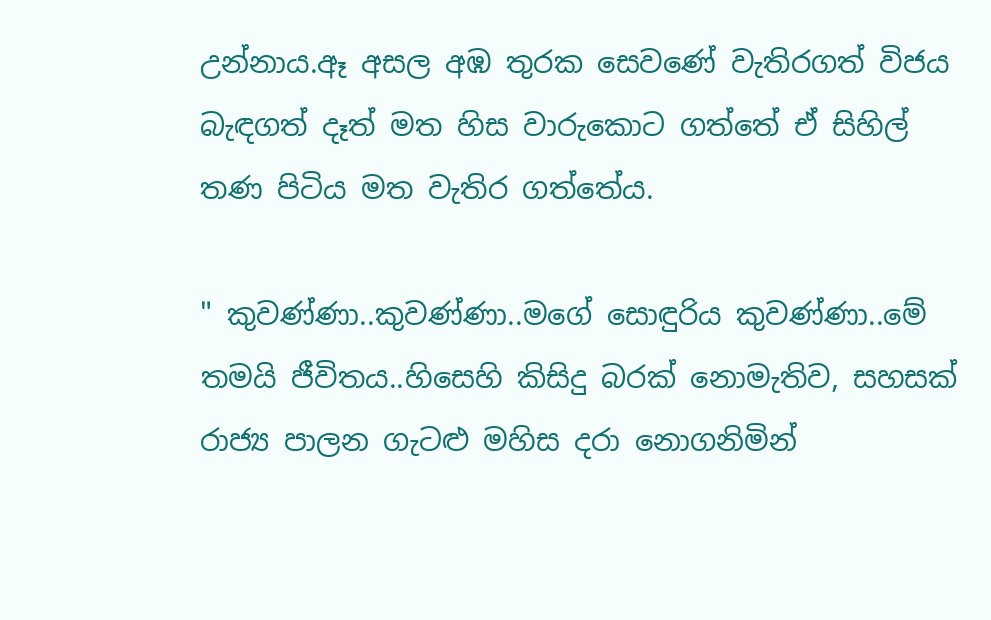උන්නාය.ඈ අසල අඹ තුරක සෙවණේ වැතිරගත් විජය බැඳගත් දෑත් මත හිස වාරුකොට ගත්තේ ඒ සිහිල් තණ පිටිය මත වැතිර ගත්තේය.

" කුවණ්ණා..කුවණ්ණා..මගේ සොඳුරිය කුවණ්ණා..මේ තමයි ජීවිතය..හිසෙහි කිසිදු බරක් නොමැතිව, සහසක් රාජ්‍ය පාලන ගැටළු මහිස දරා නොගනිමින්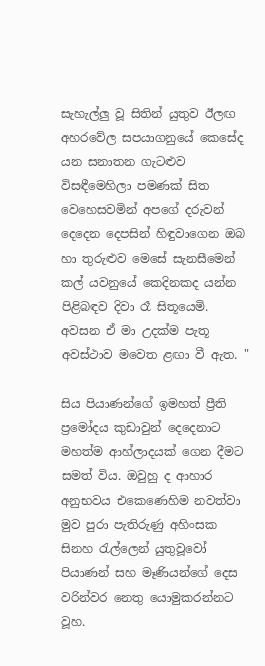සැහැල්ලු වූ සිතින් යුතුව ඊලඟ අහරවේල සපයාගනුයේ කෙසේද යන සනාතන ගැටළුව විසඳීමෙහිලා පමණක් සිත වෙහෙසවමින් අපගේ දරුවන් දෙදෙන දෙපසින් හිඳුවාගෙන ඔබ හා තුරුළුව මෙසේ සැනසීමෙන් කල් යවනුයේ කෙදිනකද යන්න පිළිබඳව දිවා රෑ සිතූයෙමි. අවසන ඒ මා උදක්ම පැතූ අවස්ථාව මවෙත ළඟා වී ඇත. "

සිය පියාණන්ගේ ඉමහත් ප්‍රීති ප්‍රමෝදය කුඩාවුන් දෙදෙනාට මහත්ම ආහ්ලාදයක් ගෙන දීමට සමත් විය. ඔවුහු ද ආහාර අනුභවය එකෙණෙහිම නවත්වා මුව පුරා පැතිරුණු අහිංසක සිනහ රැල්ලෙන් යුතුවූවෝ පියාණන් සහ මෑණියන්ගේ දෙස වරින්වර නෙතු යොමුකරන්නට වූහ.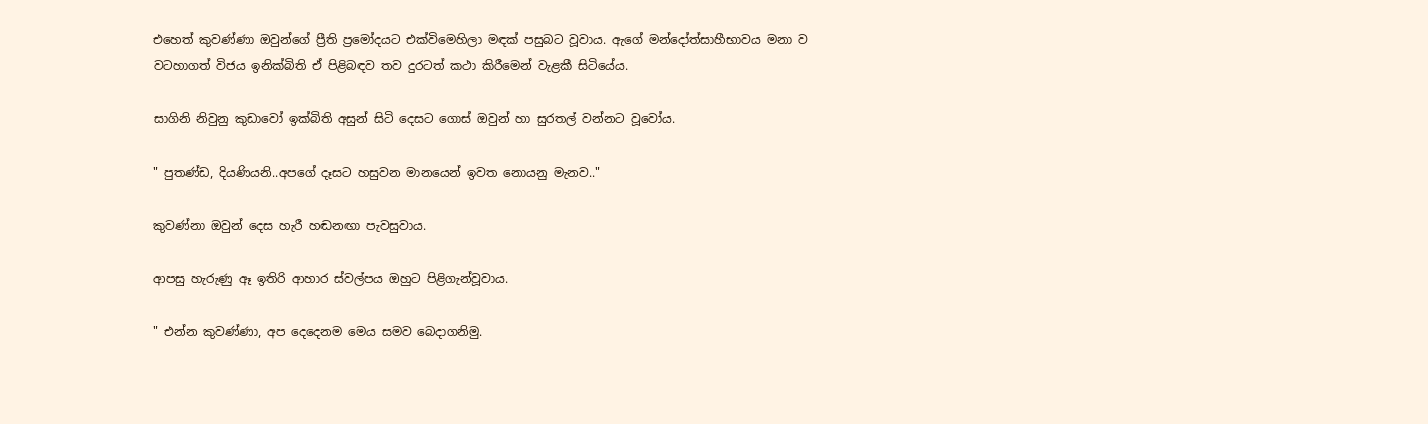එහෙත් කුවණ්ණා ඔවුන්ගේ ප්‍රීති ප්‍රමෝදයට එක්විමෙහිලා මඳක් පසුබට වූවාය. ඇගේ මන්දෝත්සාහීභාවය මනා ව වටහාගත් විජය ඉනික්බිති ඒ පිළිබඳව තව දුරටත් කථා කිරීමෙන් වැළකී සිටියේය.

සාගිනි නිවුනු කුඩාවෝ ඉක්බිති අසුන් සිටි දෙසට ගොස් ඔවුන් හා සුරතල් වන්නට වූවෝය.

" පුතණ්ඩ, දියණියනි..අපගේ දෑසට හසුවන මානයෙන් ඉවත නොයනු මැනව.."

කුවණ්නා ඔවුන් දෙස හැරී හඬනඟා පැවසුවාය.

ආපසු හැරුණු ඈ ඉතිරි ආහාර ස්වල්පය ඔහුට පිළිගැන්වූවාය.

" එන්න කුවණ්ණා, අප දෙදෙනම මෙය සමව බෙදාගනිමු.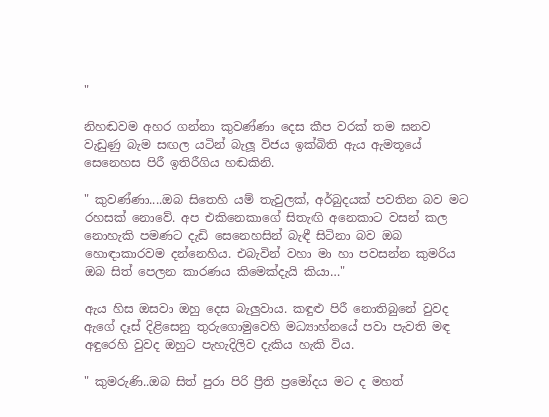"

නිහඬවම අහර ගන්නා කුවණ්ණා දෙස කීප වරක් තම ඝනව වැඩුණු බැම සඟල යටින් බැලූ විජය ඉක්බිති ඇය ඇමතූයේ සෙනෙහස පිරී ඉතිරීගිය හඬකිනි.

" කුවණ්ණා....ඔබ සිතෙහි යම් තැවුලක්, අර්බුදයක් පවතින බව මට රහසක් නොවේ. අප එකිනෙකාගේ සිතැඟි අනෙකාට වසන් කල නොහැකි පමණට දැඩි සෙනෙහසින් බැඳී සිටිනා බව ඔබ හොඳාකාරවම දන්නෙහිය. එබැවින් වහා මා හා පවසන්න කුමරිය ඔබ සිත් පෙලන කාරණය කිමෙක්දැයි කියා…"

ඇය හිස ඔසවා ඔහු දෙස බැලුවාය. කඳුළු පිරී නොතිබුනේ වුවද ඇගේ දෑස් දිළිසෙනු තුරුගොමුවෙහි මධ්‍යාහ්නයේ පවා පැවති මඳ අඳුරෙහි වුවද ඔහුට පැහැදිලිව දැකිය හැකි විය.

" කුමරුණි..ඔබ සිත් පුරා පිරි ප්‍රීති ප්‍රමෝදය මට ද මහත්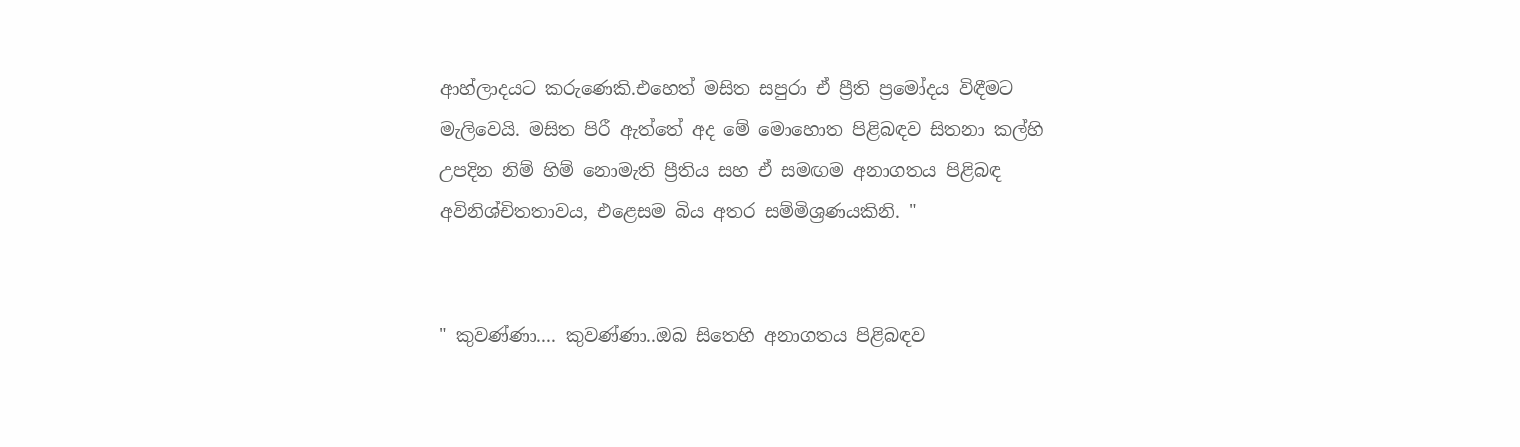ආහ්ලාදයට කරුණෙකි.එහෙත් මසිත සපුරා ඒ ප්‍රීති ප්‍රමෝදය විඳීමට මැලිවෙයි. මසිත පිරී ඇත්තේ අද මේ මොහොත පිළිබඳව සිතනා කල්හි උපදින නිම් හිම් නොමැති ප්‍රීතිය සහ ඒ සමඟම අනාගතය පිළිබඳ අවිනිශ්චිතතාවය, එළෙසම බිය අතර සම්මිශ්‍රණයකිනි. "


" කුවණ්ණා.... කුවණ්ණා..ඔබ සිතෙහි අනාගතය පිළිබඳව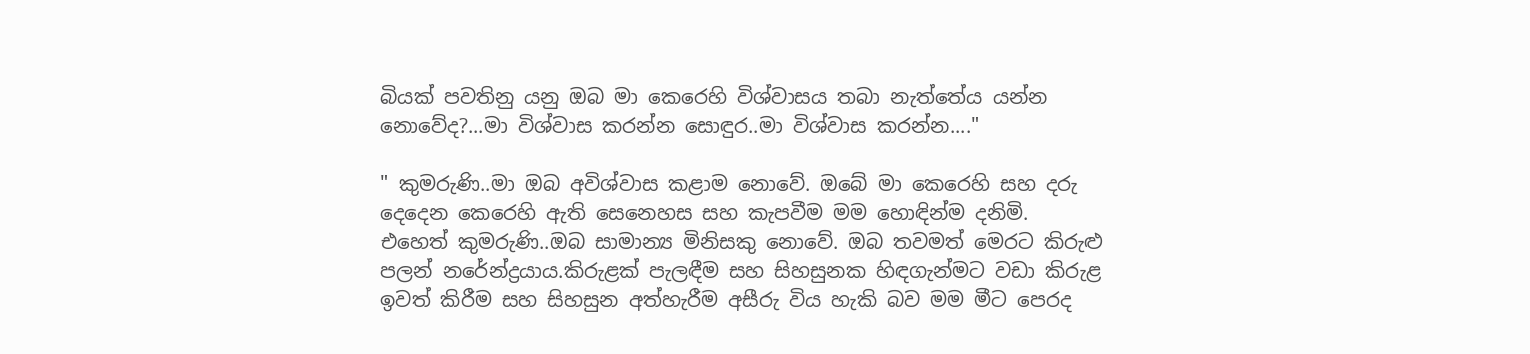බියක් පවතිනු යනු ඔබ මා කෙරෙහි විශ්වාසය තබා නැත්තේය යන්න නොවේද?...මා විශ්වාස කරන්න සොඳුර..මා විශ්වාස කරන්න...."

" කුමරුණි..මා ඔබ අවිශ්වාස කළාම නොවේ. ඔබේ මා කෙරෙහි සහ දරු දෙදෙන කෙරෙහි ඇති සෙනෙහස සහ කැපවීම මම හොඳින්ම දනිමි. එහෙත් කුමරුණි..ඔබ සාමාන්‍ය මිනිසකු නොවේ. ඔබ තවමත් මෙරට කිරුළු පලන් නරේන්ද්‍රයාය.කිරුළක් පැලඳීම සහ සිහසුනක හිඳගැන්මට වඩා කිරුළ ඉවත් කිරීම සහ සිහසුන අත්හැරීම අසීරු විය හැකි බව මම මීට පෙරද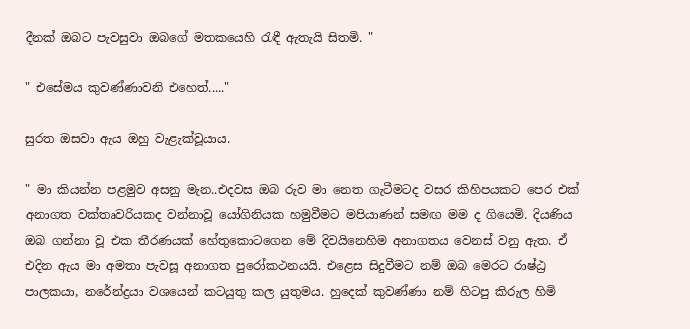දීනක් ඔබට පැවසුවා ඔබගේ මතකයෙහි රැඳී ඇතැයි සිතමි. "

" එසේමය කුවණ්ණාවනි එහෙත්....."

සුරත ඔසවා ඇය ඔහු වැළැක්වූයාය.

" මා කියන්න පළමුව අසනු මැන..එදවස ඔබ රුව මා නෙත ගැටීමටද වසර කිහිපයකට පෙර එක් අනාගත වක්තෘවරියකද වන්නාවූ යෝගිනියක හමුවීමට මපියාණන් සමඟ මම ද ගියෙමි. දියණිය ඔබ ගන්නා වූ එක තීරණයක් හේතුකොටගෙන මේ දිවයිනෙහිම අනාගතය වෙනස් වනු ඇත. ඒ එදින ඇය මා අමතා පැවසූ අනාගත පුරෝකථනයයි. එළෙස සිදුවීමට නම් ඔබ මෙරට රාෂ්ඨ්‍ර පාලකයා, නරේන්ද්‍රයා වශයෙන් කටයුතු කල යුතුමය. හුදෙක් කුවණ්ණා නම් හිටපු කිරුල හිමි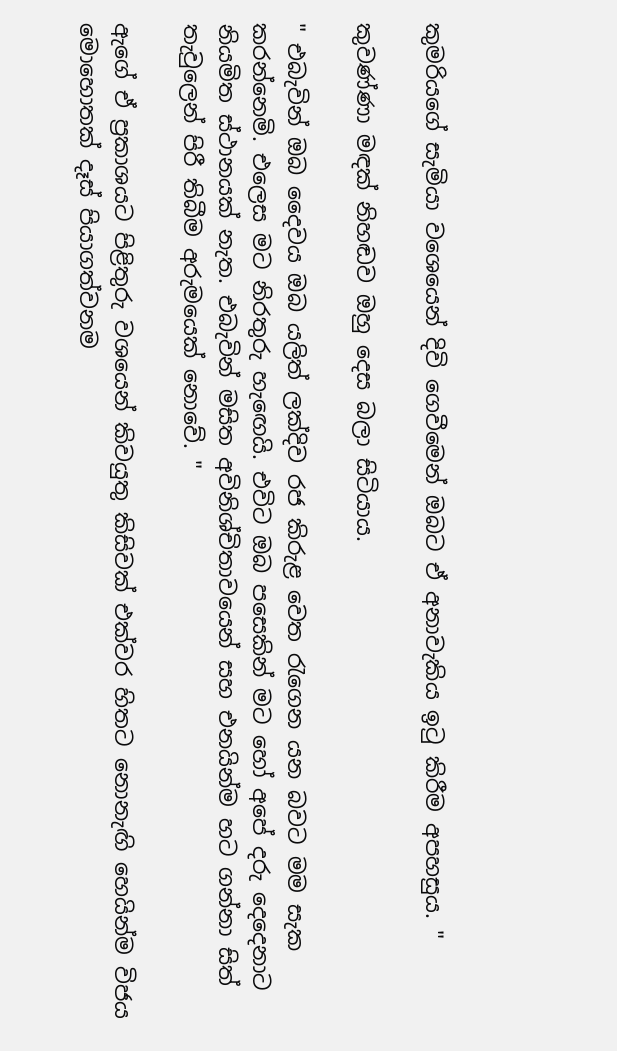කුමරියගේ සැමියා වශෙයෙන් දිවි ගෙවීමෙන් ඔබට ඒ අනාවැකිය ඉටු කිරීම අපහසුය. "

කුවණ්ණා මඳක් නිහඬව ඔහු දෙස බලා සිටියාය.

" එබැවින් ඔබ දෛවය ඔබ යලිත් ලක්දිව රජ කිරුළ වෙත රැගෙන යන බවට මම සැක කරන්නෙමි. එලෙස මට නිරතුරු හැඟෙයි. එවිට ඔබ පසෙකින් මට හෝ අපේ දරු දෙදෙනාට නියමිත ස්ථානයක් නැත. එබැවින් මසිත අවිනිශ්චිතාවයෙන් සහ එනයින්ම හට ගන්නා සිත් තැවුලෙන් පිරී තිබීම අරුමයෙක් නොවේ. "

ඇගේ ඒ ප්‍රකාශයට පිළිතුරු වශයෙන් කිවයුතු කිසිවක් එක්වර හිතට නොනැඟි හෙයින්ම විජය මොහොතක් දෑස් පියාගත්වනම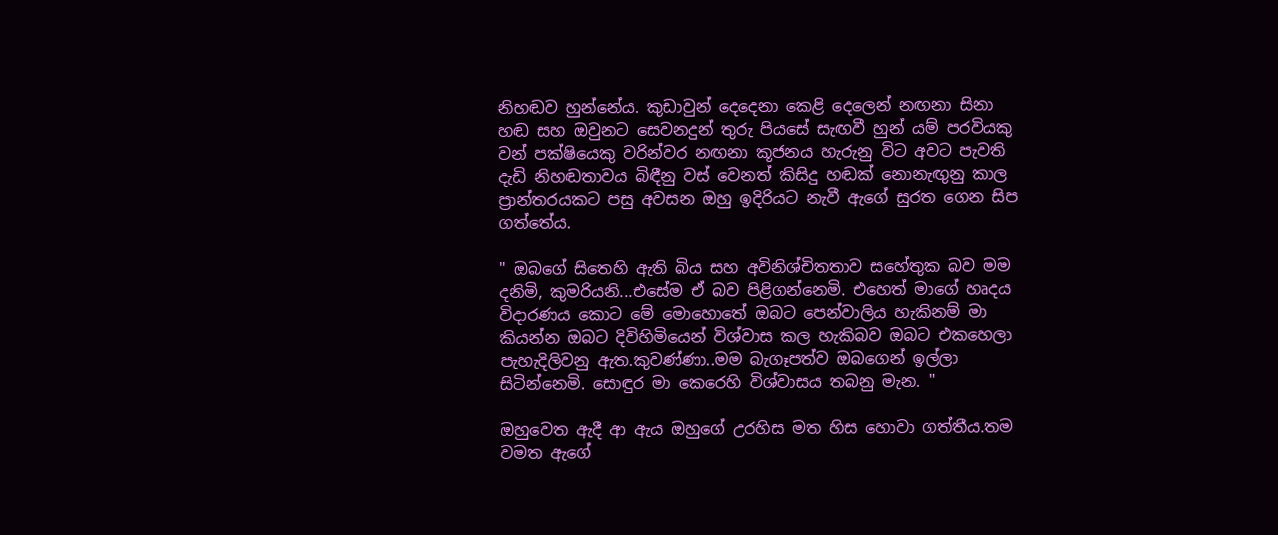නිහඬව හුන්නේය. කුඩාවුන් දෙදෙනා කෙළි දෙලෙන් නඟනා සිනා හඬ සහ ඔවුනට සෙවනදුන් තුරු පියසේ සැඟවී හුන් යම් පරවියකු වන් පක්ෂියෙකු වරින්වර නඟනා කූජනය හැරුනු විට අවට පැවති දැඩි නිහඬතාවය බිඳීනු වස් වෙනත් කිසිදු හඬක් නොනැඟුනු කාල ප්‍රාන්තරයකට පසු අවසන ඔහු ඉදිරියට නැවී ඇගේ සුරත ගෙන සිප ගත්තේය.

" ඔබගේ සිතෙහි ඇති බිය සහ අවිනිශ්චිතතාව සහේතුක බව මම දනිමි, කුමරියනි...එසේම ඒ බව පිළිගන්නෙමි. එහෙත් මාගේ හෘදය විදාරණය කොට මේ මොහොතේ ඔබට පෙන්වාලිය හැකිනම් මා කියන්න ඔබට දිවිහිමියෙන් විශ්වාස කල හැකිබව ඔබට එකහෙලා පැහැදිලිවනු ඇත.කුවණ්ණා..මම බැගෑපත්ව ඔබගෙන් ඉල්ලා සිටින්නෙමි. සොඳුර මා කෙරෙහි විශ්වාසය තබනු මැන. "

ඔහුවෙත ඇදී ආ ඇය ඔහුගේ උරහිස මත හිස හොවා ගත්තීය.තම වමත ඇගේ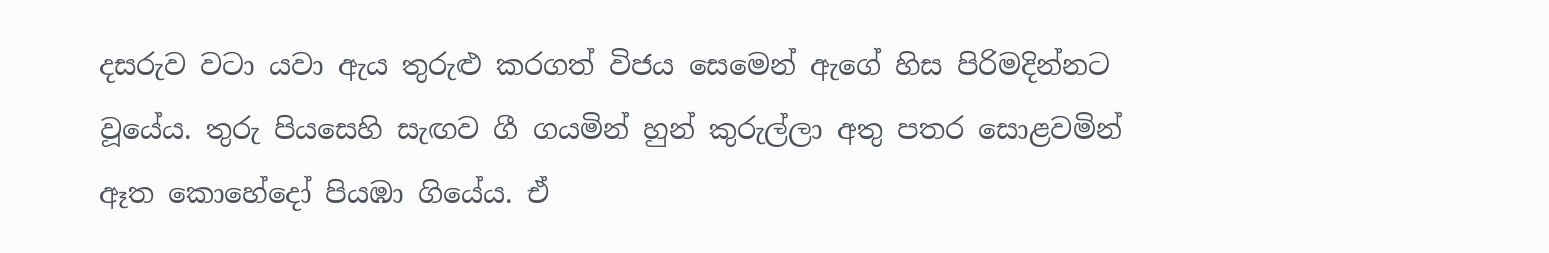දසරුව වටා යවා ඇය තුරුළු කරගත් විජය සෙමෙන් ඇගේ හිස පිරිමදින්නට වූයේය. තුරු පියසෙහි සැඟව ගී ගයමින් හුන් කුරුල්ලා අතු පතර සොළවමින් ඈත කොහේදෝ පියඹා ගියේය. ඒ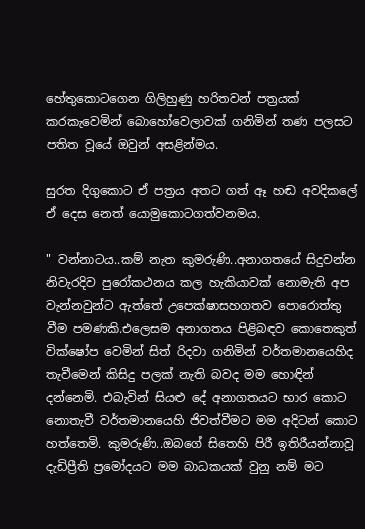හේතුකොටගෙන ගිලිහුණු හරිතවන් පත්‍රයක් කරකැවෙමින් බොහෝවෙලාවක් ගනිමින් තණ පලසට පතිත වූයේ ඔවුන් අසළින්මය.

සුරත දිගුකොට ඒ පත්‍රය අතට ගත් ඈ හඬ අවදිකලේ ඒ දෙස නෙත් යොමුකොටගත්වනමය.

" වන්නාටය..කම් නැත කුමරුණි..අනාගතයේ සිදුවන්න නිවැරදිව පුරෝකථනය කල හැකියාවක් නොමැති අප වැන්නවුන්ට ඇත්තේ උපෙක්ෂාසහගතව පොරොත්තු වීම පමණකි.එලෙසම අනාගතය පිළිබඳව කොතෙකුත් වික්ෂෝප වෙමින් සිත් රිදවා ගනිමින් වර්තමානයෙහිද තැවීමෙන් කිසිදු පලක් නැති බවද මම හොඳින් දන්නෙමි. එබැවින් සියළු දේ අනාගතයට භාර කොට නොතැවී වර්තමානයෙහි ජිවත්වීමට මම අදිටන් කොට හත්තෙමි. කුමරුණි..ඔබගේ සිතෙහි පිරී ඉතිරීයන්නාවූ දැඩිප්‍රීති ප්‍රමෝදයට මම බාධකයක් වුනු නම් මට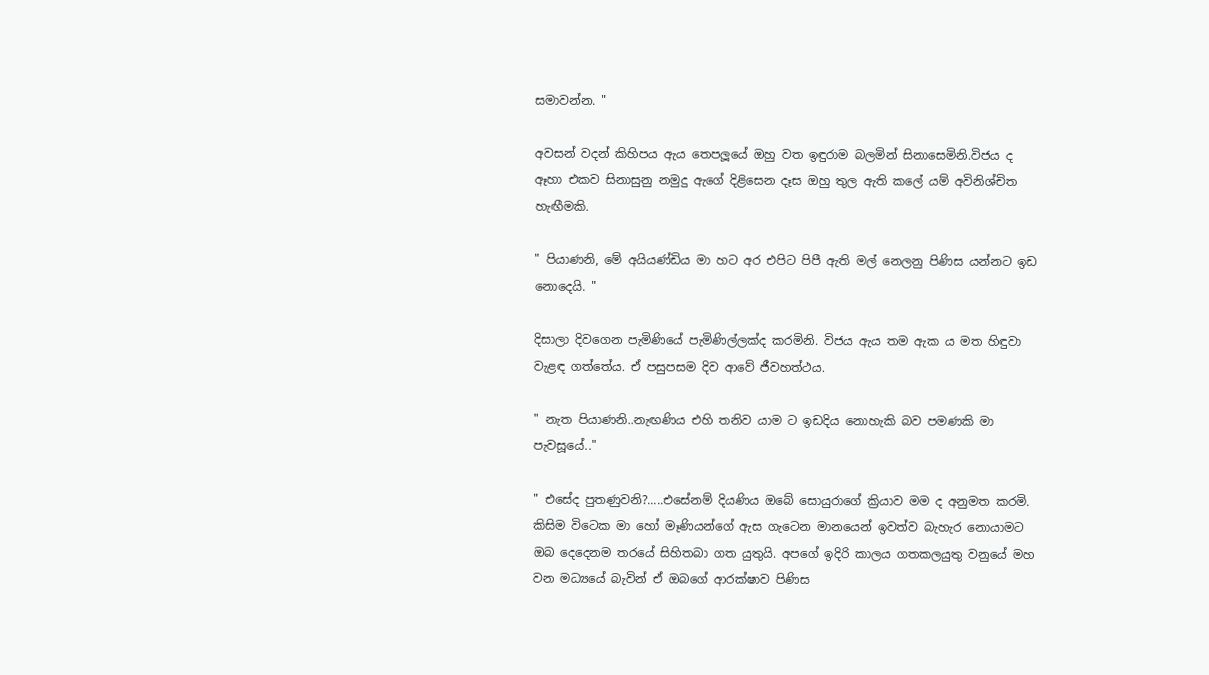සමාවන්න. "

අවසන් වදන් කිහිපය ඇය තෙපලූයේ ඔහු වත ඉඳුරාම බලමින් සිනාසෙමිනි.විජය ද ඈහා එකව සිනාසුනු නමුදු ඇගේ දිළිසෙන දෑස ඔහු තුල ඇති කලේ යම් අවිනිශ්චිත හැඟීමකි.

" පියාණනි, මේ අයියණ්ඩිය මා හට අර එපිට පිපී ඇති මල් නෙලනු පිණිස යන්නට ඉඩ නොදෙයි. "

දිසාලා දිවගෙන පැමිණියේ පැමිණිල්ලක්ද කරමිනි. විජය ඇය තම ඇක ය මත හිඳුවා වැළඳ ගත්තේය. ඒ පසුපසම දිව ආවේ ජීවහත්ථය.

" නැත පියාණනි..නැඟණිය එහි තනිව යාම ට ඉඩදිය නොහැකි බව පමණකි මා පැවසූයේ.."

" එසේද පුතණුවනි?.....එසේනම් දියණිය ඔබේ සොයුරාගේ ක්‍රියාව මම ද අනුමත කරමි. කිසිම විටෙක මා හෝ මෑණියන්ගේ ඇස ගැටෙන මානයෙන් ඉවත්ව බැහැර නොයාමට ඔබ දෙදෙනම තරයේ සිහිතබා ගත යුතුයි. අපගේ ඉදිරි කාලය ගතකලයුතු වනුයේ මහ වන මධ්‍යයේ බැවින් ඒ ඔබගේ ආරක්ෂාව පිණිස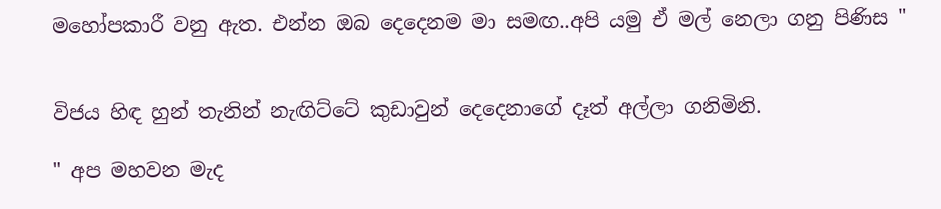මහෝපකාරී වනු ඇත. එන්න ඔබ දෙදෙනම මා සමඟ..අපි යමු ඒ මල් නෙලා ගනු පිණිස "


විජය හිඳ හුන් තැනින් නැඟිට්ටේ කුඩාවුන් දෙදෙනාගේ දෑත් අල්ලා ගනිමිනි.

" අප මහවන මැද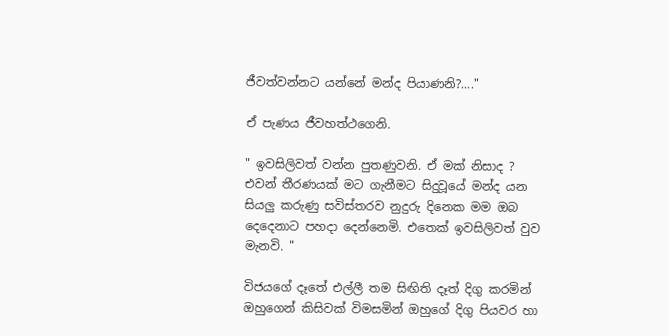ජීවත්වන්නට යන්නේ මන්ද පියාණනි?...."

ඒ පැණය ජීවහත්ථගෙනි.

" ඉවසිලිවත් වන්න පුතණුවනි. ඒ මක් නිසාද ? එවන් තීරණයක් මට ගැනීමට සිදුවූයේ මන්ද යන සියලු කරුණු සවිස්තරව නුදුරු දිනෙක මම ඔබ දෙදෙනාට පහදා දෙන්නෙමි. එතෙක් ඉවසිලිවත් වුව මැනවි. "

විජයගේ දෑතේ එල්ලී තම සිඟිති දෑත් දිගු කරමින් ඔහුගෙන් කිසිවක් විමසමින් ඔහුගේ දිගු පියවර හා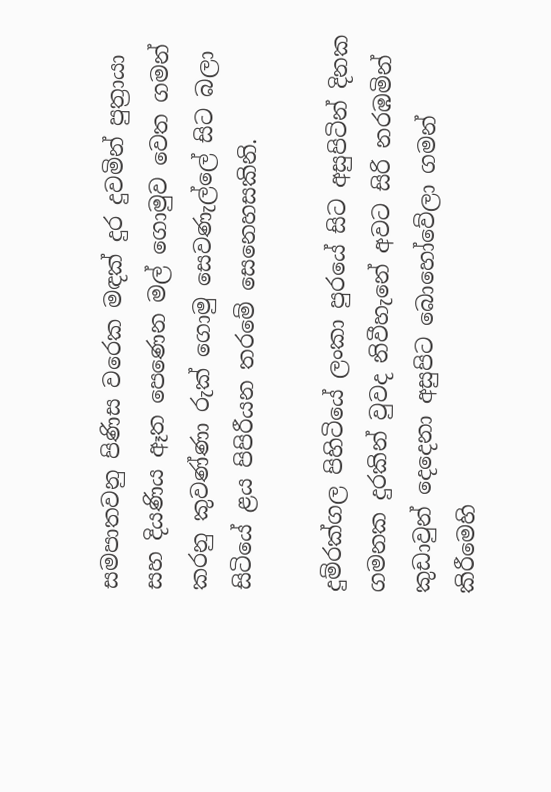සමපාතවනු පිණිස වරෙක මඳක් දුර දුවමින් පුත්‍රායා සහ දියණිය ඈත පෙණෙන මල් ගොමුව වෙත ගමන් කරනු කුවණ්ණා රුක් ගොමු සෙවණැල්ලේ සිට බලා සිටියේ ළය පිපිරීයන තරමේ සෙනෙහසකිනි.

දුම්රක්ගල පිහිටියේ ලංකා පුරයේ සිට අසුපිටින් දිනක ගමනක දුරකින් වුවද නිවීහැනේ අවට සිරි නරඹමින් කුඩාවුන් දෙදෙනා අසුපිට බොහෝවේලා ගමන් කිරීමෙහි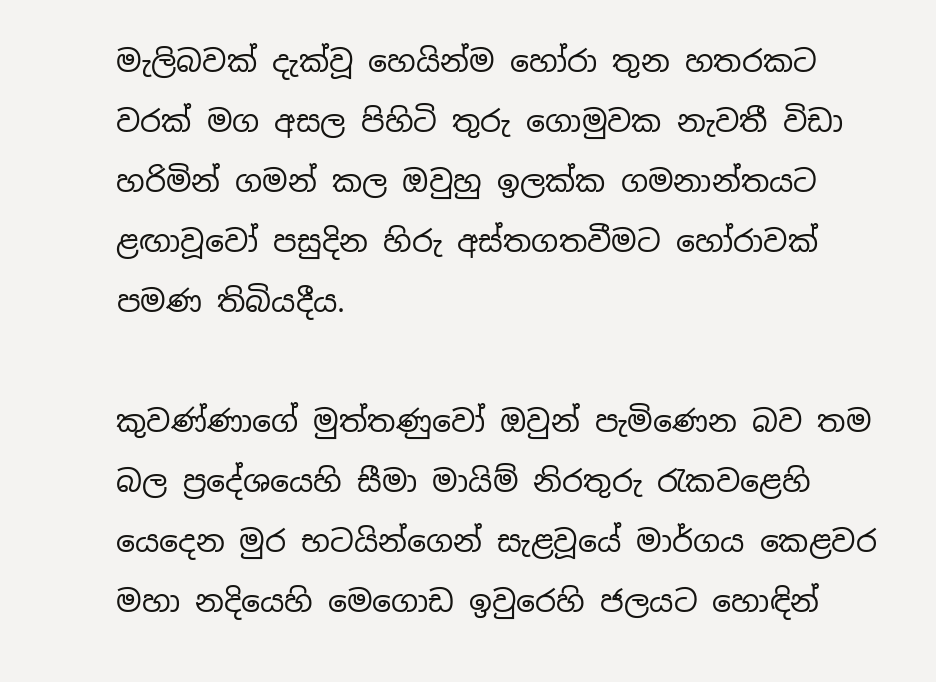මැලිබවක් දැක්වූ හෙයින්ම හෝරා තුන හතරකට වරක් මග අසල පිහිටි තුරු ගොමුවක නැවතී විඩා හරිමින් ගමන් කල ඔවුහු ඉලක්ක ගමනාන්තයට ළඟාවූවෝ පසුදින හිරු අස්තගතවීමට හෝරාවක් පමණ තිබියදීය.

කුවණ්ණාගේ මුත්තණුවෝ ඔවුන් පැමිණෙන බව තම බල ප්‍රදේශයෙහි සීමා මායිම් නිරතුරු රැකවළෙහි යෙදෙන මුර භටයින්ගෙන් සැළවූයේ මාර්ගය කෙළවර මහා නදියෙහි මෙගොඩ ඉවුරෙහි ජලයට හොඳින්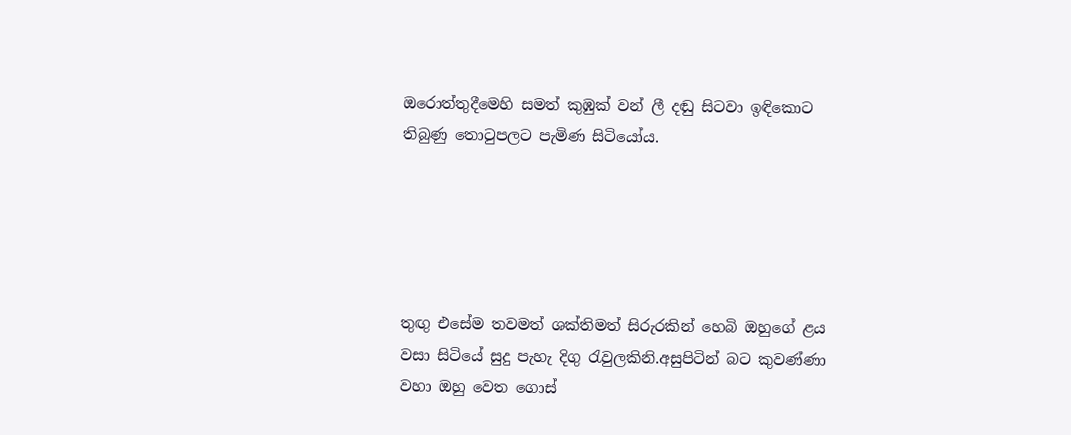ඔරොත්තුදීමෙහි සමත් කුඹුක් වන් ලී දඬු සිටවා ඉඳිකොට තිබුණු තොටුපලට පැමිණ සිටියෝය.





තුඟු එසේම තවමත් ශක්තිමත් සිරුරකින් හෙබි ඔහුගේ ළය වසා සිටියේ සුදු පැහැ දිගු රැවුලකිනි.අසුපිටින් බට කුවණ්ණා වහා ඔහු වෙත ගොස්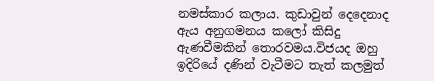නමස්කාර කලාය. කුඩාවුන් දෙදෙනාද ඇය අනුගමනය කලෝ කිසිදු ඇණවීමකින් තොරවමය.විජයද ඔහු ඉදිරියේ දණින් වැටීමට තැත් කලමුත්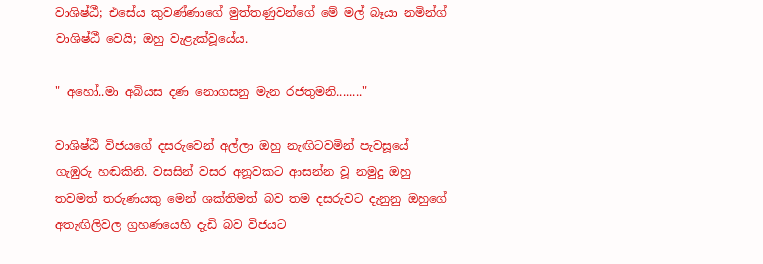වාශිෂ්ඨී; එසේය කුවණ්ණාගේ මුත්තණුවන්ගේ මේ මල් බෑයා නමින්ග් වාශිෂ්ඨී වෙයි; ඔහු වැළැක්වූයේය.

" අහෝ..මා අබියස දණ නොගසනු මැන රජතුමනි........"

වාශිෂ්ඨී විජයගේ දසරුවෙන් අල්ලා ඔහු නැඟිටවමින් පැවසූයේ ගැඹුරු හඬකිනි. වසසින් වසර අනූවකට ආසන්න වූ නමුදු ඔහු තවමත් තරුණයකු මෙන් ශක්තිමත් බව තම දසරුවට දැනුනු ඔහුගේ අතැඟිලිවල ග්‍රහණයෙහි දැඩි බව විජයට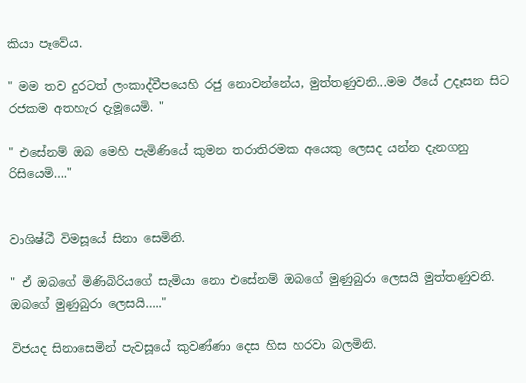කියා පෑවේය.

" මම තව දුරටත් ලංකාද්වීපයෙහි රජු නොවන්නේය, මුත්තණුවනි...මම ඊයේ උදෑසන සිට රජකම අතහැර දැමූයෙමි. "

" එසේනම් ඔබ මෙහි පැමිණියේ කුමන තරාතිරමක අයෙකු ලෙසද යන්න දැනගනු රිසියෙමි…."


වාශිෂ්ඨී විමසූයේ සිනා සෙමිනි.

" ඒ ඔබගේ මිණිබිරියගේ සැමියා නො එසේනම් ඔබගේ මුණුබුරා ලෙසයි මුත්තණුවනි. ඔබගේ මුණුබුරා ලෙසයි….."

විජයද සිනාසෙමින් පැවසූයේ කුවණ්ණා දෙස හිස හරවා බලමිනි.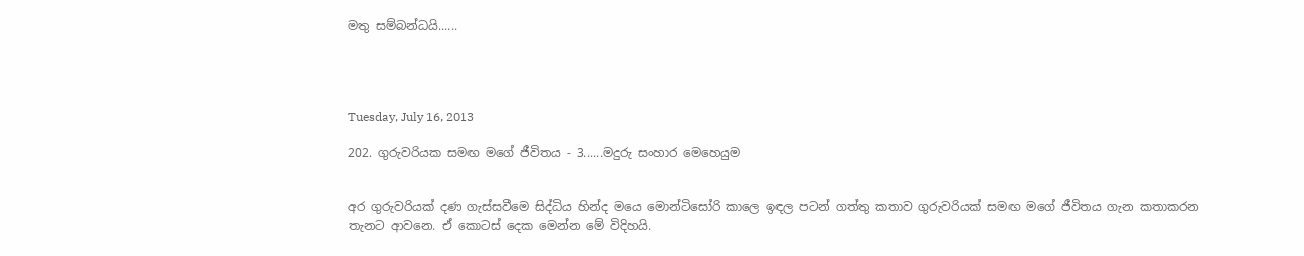මතු සම්බන්ධයි......




Tuesday, July 16, 2013

202. ගුරුවරියක සමඟ මගේ ජීවිතය - 3......මදුරු සංහාර මෙහෙයුම


අර ගුරුවරියක් දණ ගැස්සවීමෙ සිද්ධිය හින්ද මයෙ මොන්ටිසෝරි කාලෙ ඉඳල පටන් ගත්තු කතාව ගුරුවරියක් සමඟ මගේ ජීවිතය ගැන කතාකරන තැනට ආවනෙ. ඒ කොටස් දෙක මෙන්න මේ විදිහයි.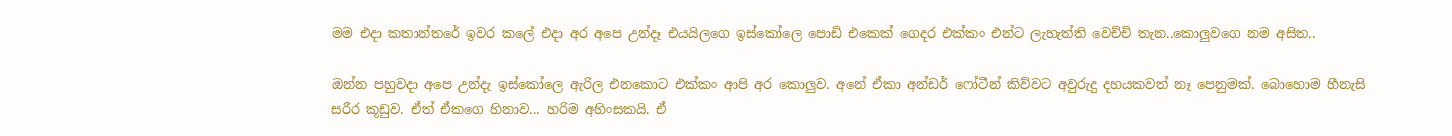මම එදා කතාන්තරේ ඉවර කලේ එදා අර අපෙ උන්දෑ එයයිලගෙ ඉස්කෝලෙ පොඩි එකෙක් ගෙදර එක්කං එන්ට ලැහැත්ති වෙච්චි තැන..කොලුවගෙ නම අසිත..

ඔන්න පහුවදා අපෙ උන්දැ ඉස්කෝලෙ ඇරිල එනකොට එක්කං ආපි අර කොලුව. අනේ ඒකා අන්ඩර් ෆෝටීන් කිව්වට අවුරුදු දහයකවත් නෑ පෙනුමක්. බොහොම හීනැසි සරීර කූඩුව. ඒත් ඒකගෙ හිනාව... හරිම අහිංසකයි. ඒ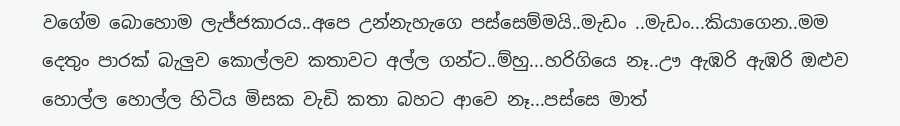වගේම බොහොම ලැජ්ජකාරය..අපෙ උන්නැහැගෙ පස්සෙම්මයි..මැඩං ..මැඩං...කියාගෙන..මම දෙතුං පාරක් බැලුව කොල්ලව කතාවට අල්ල ගන්ට..ම්හු...හරිගියෙ නෑ..ඌ ඇඹරි ඇඹරි ඔළුව හොල්ල හොල්ල හිටිය මිසක වැඩි කතා බහට ආවෙ නෑ...පස්සෙ මාත්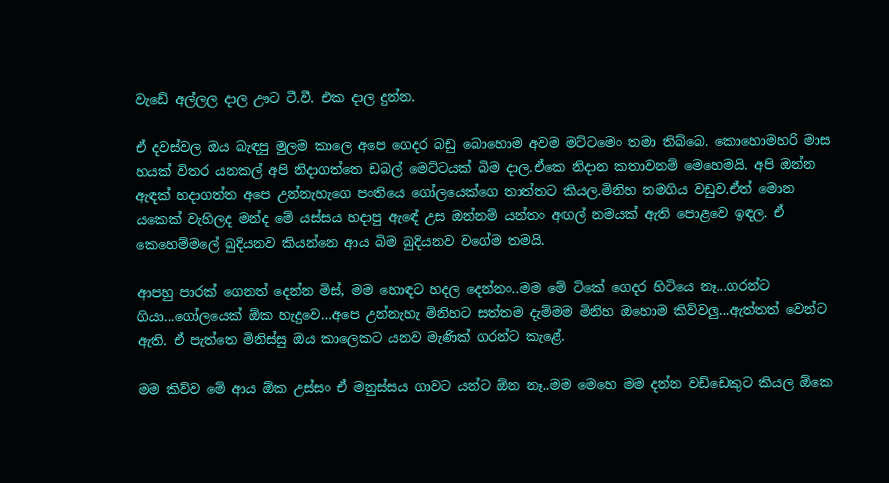වැඩේ අල්ලල දාල ඌට ටී.වී. එක දාල දුන්න.

ඒ දවස්වල ඔය බැඳපු මුලම කාලෙ අපෙ ගෙදර බඩු බොහොම අවම මට්ටමෙං තමා තිබ්බෙ. කොහොමහරි මාස හයක් විතර යනකල් අපි නිදාගත්තෙ ඩබල් මෙට්ටයක් බිම දාල.ඒකෙ නිදාන කතාවනම් මෙහෙමයි. අපි ඔන්න ඇඳක් හදාගත්ත අපෙ උන්නැහැගෙ පංතියෙ ගෝලයෙක්ගෙ තාත්තට කියල.මිනිහ නමගිය වඩුව.ඒත් මොන යකෙක් වැහිලද මන්ද මේ යස්සය හදාපු ඇඳේ උස ඔන්නම් යන්තං අඟල් නමයක් ඇති පොළවෙ ඉඳල. ඒ කෙහෙම්මලේ බුදියනව කියන්නෙ ආය බිම බුදියනව වගේම තමයි.

ආපහු පාරක් ගෙනත් දෙන්න මිස්, මම හොඳට හදල දෙන්නං..මම මේ ටිකේ ගෙදර හිටියෙ නෑ...ගරන්ට ගියා...ගෝලයෙක් ඕක හැදුවෙ…අපෙ උන්නැහැ මිනිහට සත්තම දැම්මම මිනිහ ඔහොම කිව්වලු...ඇත්තත් වෙන්ට ඇති. ඒ පැත්තෙ මිනිස්සු ඔය කාලෙකට යනව මැණික් ගරන්ට කැළේ.

මම කිව්ව මේ ආය ඕක උස්සං ඒ මනුස්සය ගාවට යන්ට ඕන නෑ..මම මෙහෙ මම දන්න වඩ්ඩෙකුට කියල ඕකෙ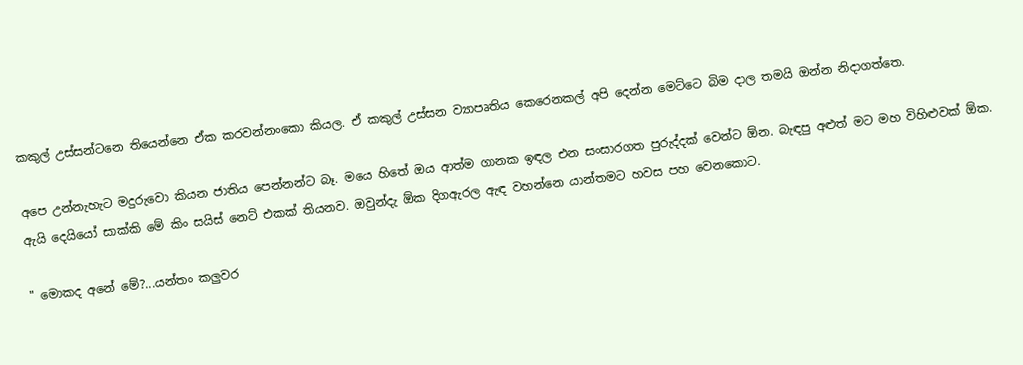කකුල් උස්සන්ටනෙ තියෙන්නෙ ඒක කරවන්නංකො කියල. ඒ කකුල් උස්සන ව්‍යාපෘතිය කෙරෙනකල් අපි දෙන්න මෙට්ටෙ බිම දාල තමයි ඔන්න නිදාගත්තෙ.

අපෙ උන්නැහැට මදුරුවො කියන ජාතිය පෙන්නන්ට බෑ. මයෙ හිතේ ඔය ආත්ම ගානක ඉඳල එන සංසාරගත පුරුද්දක් වෙන්ට ඕන. බැඳපු අළුත් මට මහ විහිළුවක් ඕක. ඇයි දෙයියෝ සාක්කි මේ කිං සයිස් නෙට් එකක් තියනව. ඔවුන්දැ ඕක දිගඇරල ඇඳ වහන්නෙ යාන්තමට හවස පහ වෙනකොට.

" මොකද අනේ මේ?...යන්තං කලුවර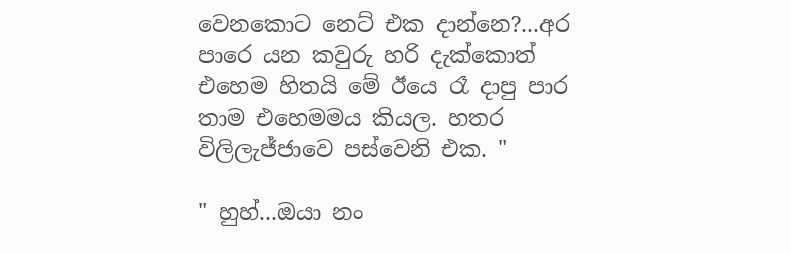වෙනකොට නෙට් එක දාන්නෙ?...අර පාරෙ යන කවුරු හරි දැක්කොත් එහෙම හිතයි මේ ඊයෙ රෑ දාපු පාර තාම එහෙමමය කියල. හතර විලිලැජ්ජාවෙ පස්වෙනි එක. "

" හුහ්...ඔයා නං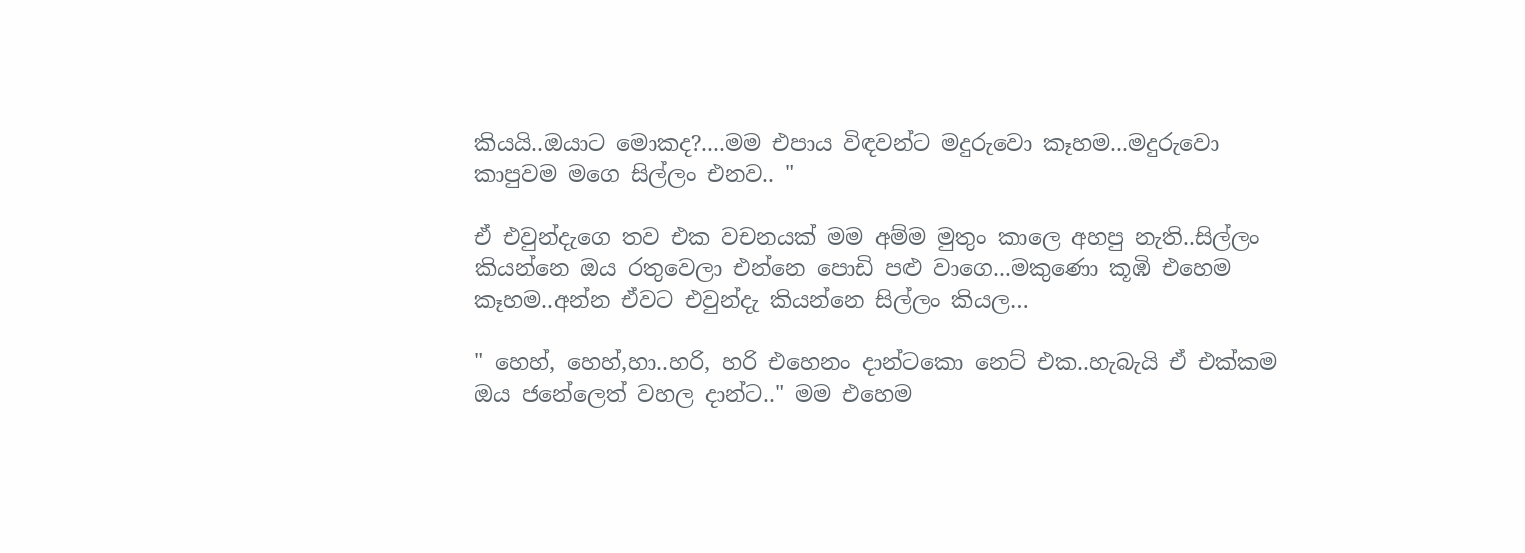කියයි..ඔයාට මොකද?....මම එපාය විඳවන්ට මදුරුවො කෑහම...මදුරුවො කාපුවම මගෙ සිල්ලං එනව.. "

ඒ එවුන්දැගෙ තව එක වචනයක් මම අම්ම මුතුං කාලෙ අහපු නැති..සිල්ලං කියන්නෙ ඔය රතුවෙලා එන්නෙ පොඩි පළු වාගෙ...මකුණො කූඹි එහෙම කෑහම..අන්න ඒවට එවුන්දැ කියන්නෙ සිල්ලං කියල…

" හෙහ්, හෙහ්,හා..හරි, හරි එහෙනං දාන්ටකො නෙට් එක..හැබැයි ඒ එක්කම ඔය ජනේලෙත් වහල දාන්ට.." මම එහෙම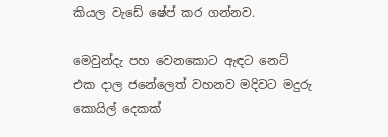කියල වැඩේ ෂේප් කර ගන්නව.

මෙවුන්දැ පහ වෙනකොට ඇඳට නෙට් එක දාල ජනේලෙත් වහනව මදිවට මදුරු කොයිල් දෙකක්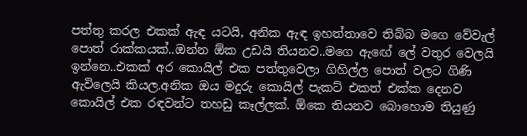පත්තු කරල එකක් ඇඳ යටයි, අනික ඇඳ ඉහත්තාවෙ තිබ්බ මගෙ වේවැල් පොත් රාක්කයක්..ඔන්න ඕක උඩයි තියනව..මගෙ ඇඟේ ලේ වතුර වෙලයි ඉන්නෙ..එකක් අර කොයිල් එක පත්තුවෙලා ගිහිල්ල පොත් වලට ගිණි ඇවිලෙයි කියල.අනික ඔය මදුරු කොයිල් පැකට් එකත් එක්ක දෙනව කොයිල් එක රඳවන්ට තහඩු කෑල්ලක්. ඕකෙ තියනව බොහොම තියුණු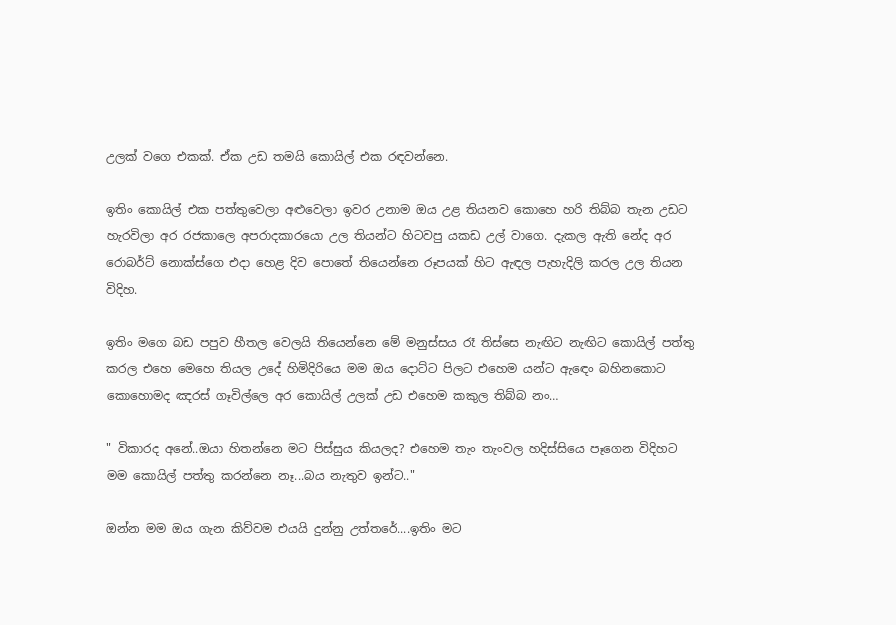උලක් වගෙ එකක්. ඒක උඩ තමයි කොයිල් එක රඳවන්නෙ.

ඉතිං කොයිල් එක පත්තුවෙලා අළුවෙලා ඉවර උනාම ඔය උළ තියනව කොහෙ හරි තිබ්බ තැන උඩට හැරවිලා අර රජකාලෙ අපරාදකාරයො උල තියන්ට හිටවපු යකඩ උල් වාගෙ. දැකල ඇති නේද අර රොබර්ට් නොක්ස්ගෙ එදා හෙළ දිව පොතේ තියෙන්නෙ රූපයක් හිට ඇඳල පැහැදිලි කරල උල තියන විදිහ.

ඉතිං මගෙ බඩ පපුව හීතල වෙලයි තියෙන්නෙ මේ මනුස්සය රෑ තිස්සෙ නැඟිට නැඟිට කොයිල් පත්තු කරල එහෙ මෙහෙ තියල උදේ හිමිදිරියෙ මම ඔය දොට්ට පිලට එහෙම යන්ට ඇඳෙං බහිනකොට කොහොමද ඤරස් ගෑවිල්ලෙ අර කොයිල් උලක් උඩ එහෙම කකුල තිබ්බ නං…

" විකාරද අනේ..ඔයා හිතන්නෙ මට පිස්සුය කියලද? එහෙම තැං තැංවල හදිස්සියෙ පෑගෙන විදිහට මම කොයිල් පත්තු කරන්නෙ නෑ...බය නැතුව ඉන්ට.."

ඔන්න මම ඔය ගැන කිව්වම එයයි දුන්නු උත්තරේ....ඉතිං මට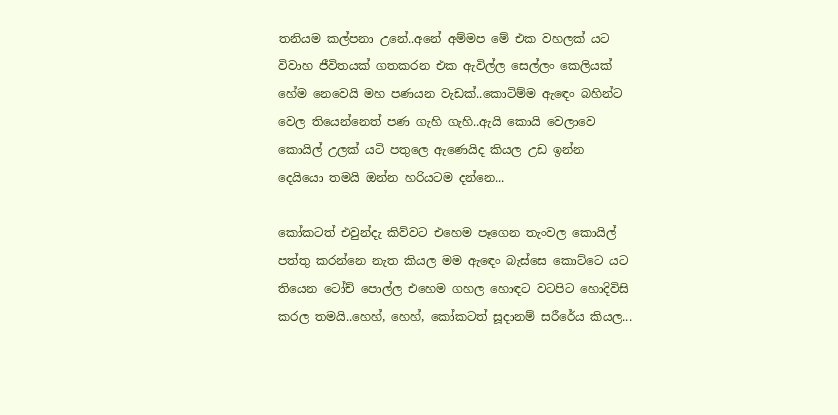තනියම කල්පනා උනේ..අනේ අම්මප මේ එක වහලක් යට විවාහ ජීවිතයක් ගතකරන එක ඇවිල්ල සෙල්ලං කෙලියක් හේම නෙවෙයි මහ පණයන වැඩක්..කොටිම්ම ඇඳෙං බහින්ට වෙල තියෙන්නෙත් පණ ගැහි ගැහි..ඇයි කොයි වෙලාවෙ කොයිල් උලක් යටි පතුලෙ ඇණෙයිද කියල උඩ ඉන්න දෙයියො තමයි ඔන්න හරියටම දන්නෙ...

කෝකටත් එවුන්දැ කිව්වට එහෙම පෑගෙන තැංවල කොයිල් පත්තු කරන්නෙ නැත කියල මම ඇඳෙං බැස්සෙ කොට්ටෙ යට තියෙන ටෝච් පොල්ල එහෙම ගහල හොඳට වටපිට හොදිවිසි කරල තමයි..හෙහ්, හෙහ්, කෝකටත් සූදානම් සරීරේය කියල...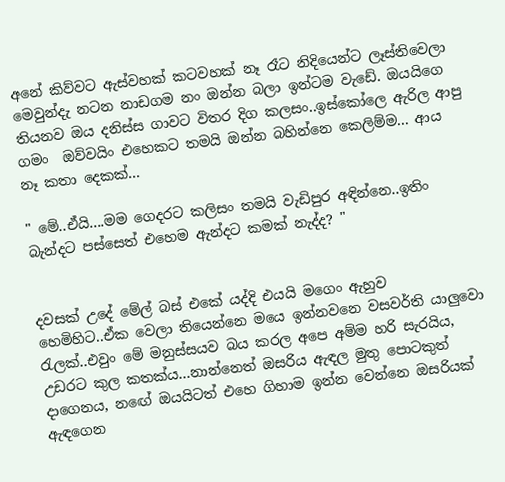අනේ කිව්වට ඇස්වහක් කටවහක් නෑ රෑට නිදියෙන්ට ලෑස්තිවෙලා මෙවුන්දැ නටන නාඩගම නං ඔන්න බලා ඉන්ටම වැඩේ. ඔයයිගෙ තියනව ඔය දනිස්ස ගාවට විතර දිග කලසං..ඉස්කෝලෙ ඇරිල ආපු ගමං  ඔව්වයිං එහෙකට තමයි ඔන්න බහින්නෙ කෙලිම්ම... ආය නෑ කතා දෙකක්...

" මේ..ඒයි....මම ගෙදරට කලිසං තමයි වැඩිපුර අඳින්නෙ..ඉතිං බැන්දට පස්සෙත් එහෙම ඇන්දට කමක් නැද්ද? "


දවසක් උදේ මේල් බස් එකේ යද්දි එයයි මගෙං ඇහුව හෙමිහිට..ඒක වෙලා තියෙන්නෙ මයෙ ඉන්නවනෙ වසවර්ති යාලුවො රැලක්..එවුං මේ මනුස්සයව බය කරල අපෙ අම්ම හරි සැරයිය, උඩරට කුල කතක්ය...නාන්නෙත් ඔසරිය ඇඳල මුතු පොටකුත් දාගෙනය, නඟේ ඔයයිටත් එහෙ ගිහාම ඉන්න වෙන්නෙ ඔසරියක් ඇඳගෙන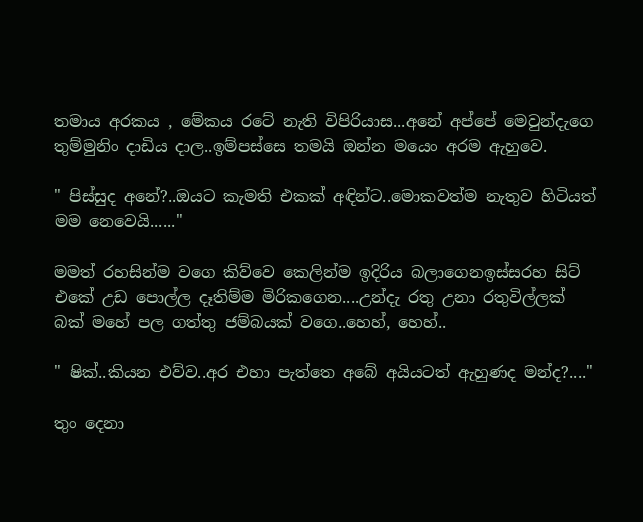තමාය අරකය , මේකය රටේ නැති විපිරියාස...අනේ අප්පේ මෙවුන්දැගෙ තුම්මුනිං දාඩිය දාල..ඉම්පස්සෙ තමයි ඔන්න මයෙං අරම ඇහුවෙ.

" පිස්සුද අනේ?..ඔයට කැමති එකක් අඳින්ට..මොකවත්ම නැතුව හිටියත් මම නෙවෙයි......"

මමත් රහසින්ම වගෙ කිව්වෙ කෙලින්ම ඉදිරිය බලාගෙනඉස්සරහ සිට් එකේ උඩ පොල්ල දෑතිම්ම මිරිකගෙන....උන්දැ රතු උනා රතුවිල්ලක් බක් මහේ පල ගත්තු ජම්බයක් වගෙ..හෙහ්, හෙහ්..

" ෂික්..කියන එව්ව..අර එහා පැත්තෙ අබේ අයියටත් ඇහුණද මන්ද?...."

තුං දෙනා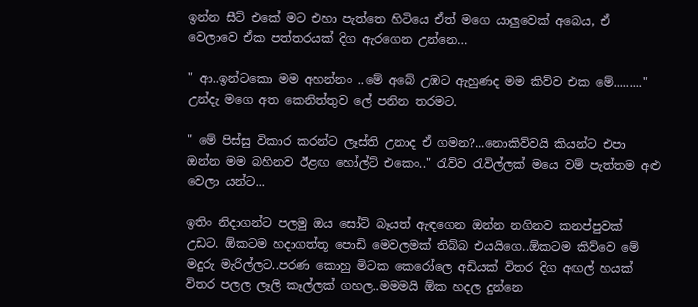ඉන්න සීට් එකේ මට එහා පැත්තෙ හිටියෙ ඒත් මගෙ යාලුවෙක් අබෙය, ඒ වෙලාවෙ ඒක පත්තරයක් දිග ඇරගෙන උන්නෙ…

" ආ..ඉන්ටකො මම අහන්නං ..මේ අබේ උඹට ඇහුණද මම කිව්ව එක මේ........." උන්දැ මගෙ අත කෙනිත්තුව ලේ පනින තරමට.

" මේ පිස්සු විකාර කරන්ට ලෑස්ති උනාද ඒ ගමන?...නොකිව්වයි කියන්ට එපා ඔන්න මම බහිනව ඊළඟ හෝල්ට් එකෙං.." රැව්ව රැවිල්ලක් මයෙ වම් පැත්තම අළු වෙලා යන්ට...

ඉතිං නිදාගන්ට පලමු ඔය සෝට් බෑයත් ඇඳගෙන ඔන්න නගිනව කනප්පුවක් උඩට. ඕකටම හදාගත්තූ පොඩි මෙවලමක් තිබ්බ එයයිගෙ..ඕකටම කිව්වෙ මේ මදුරු මැරිල්ලට..පරණ කොහු මිටක කෙරෝලෙ අඩියක් විතර දිග අඟල් හයක් විතර පලල ලෑලි කෑල්ලක් ගහල..මමමයි ඕක හදල දුන්නෙ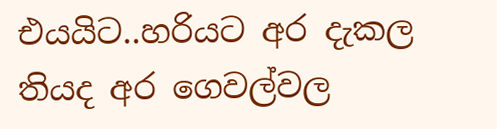එයයිට..හරියට අර දැකල තියද අර ගෙවල්වල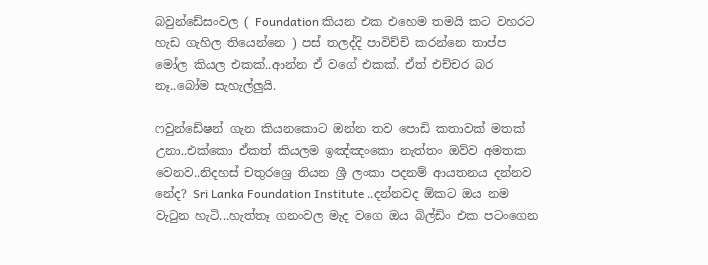බවුන්ඩේසංවල ( Foundation කියන එක එහෙම තමයි කට වහරට හැඩ ගැහිල තියෙන්නෙ ) පස් තලද්දි පාවිච්චි කරන්නෙ තාප්ප මෝල කියල එකක්..ආන්න ඒ වගේ එකක්. ඒත් එච්චර බර නෑ..බෝම සැහැල්ලුයි.

ෆවුන්ඩේෂන් ගැන කියනකොට ඔන්න තව පොඩි කතාවක් මතක් උනා..එක්කො ඒකත් කියලම ඉඤ්ඤංකො නැත්තං ඔව්ව අමතක වෙනව..නිදහස් චතුරශ්‍රෙ තියන ශ්‍රී ලංකා පදනම් ආයතනය දන්නව නේද? Sri Lanka Foundation Institute ..දන්නවද ඕකට ඔය නම වැටුන හැටි...හැත්තෑ ගනංවල මැද වගෙ ඔය බිල්ඩිං එක පටංගෙන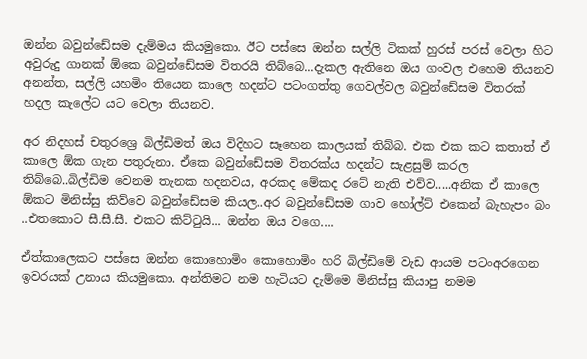ඔන්න බවුන්ඩේසම දැම්මය කියමුකො. ඊට පස්සෙ ඔන්න සල්ලි ටිකක් හුරස් පරස් වෙලා හිට අවුරුදු ගානක් ඕකෙ බවුන්ඩේසම විතරයි තිබ්බෙ...දැකල ඇතිනෙ ඔය ගංවල එහෙම තියනව අනන්ත, සල්ලි යහමිං තියෙන කාලෙ හදන්ට පටංගත්තු ගෙවල්වල බවුන්ඩේසම විතරක් හදල කැලේට යට වෙලා තියනව.

අර නිදහස් චතුරශ්‍රෙ බිල්ඩිමත් ඔය විදිහට සෑහෙන කාලයක් තිබ්බ. එක එක කට කතාත් ඒ කාලෙ ඕක ගැන පතුරුනා. ඒකෙ බවුන්ඩේසම විතරක්ය හදන්ට සැළසුම් කරල තිබ්බෙ..බිල්ඩිම වෙනම තැනක හදනවය, අරකද මේකද රටේ නැති එව්ව.....අනික ඒ කාලෙ ඕකට මිනිස්සු කිව්වෙ බවුන්ඩේසම කියල..අර බවුන්ඩේසම ගාව හෝල්ට් එකෙන් බැහැපං බං ..එතකොට සී.සී.සී. එකට කිට්ටුයි... ඔන්න ඔය වගෙ....

ඒත්කාලෙකට පස්සෙ ඔන්න කොහොමිං කොහොමිං හරි බිල්ඩිමේ වැඩ ආයම පටංඅරගෙන ඉවරයක් උනාය කියමුකො. අන්තිමට නම හැටියට දැම්මෙ මිනිස්සු කියාපු නමම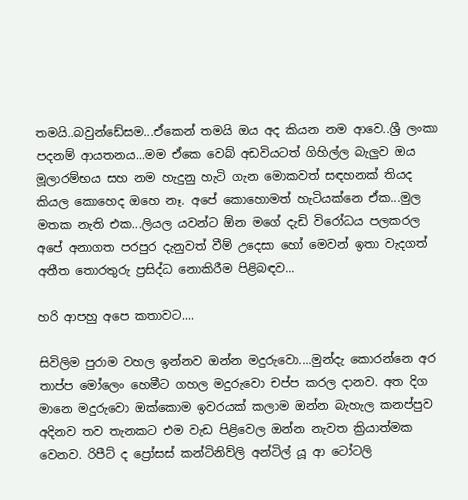තමයි..බවුන්ඩේසම...ඒකෙන් තමයි ඔය අද කියන නම ආවෙ..ශ්‍රී ලංකා පදනම් ආයතනය...මම ඒකෙ වෙබ් අඩවියටත් ගිහිල්ල බැලුව ඔය මූලාරම්භය සහ නම හැදුනු හැටි ගැන මොකවත් සඳහනක් තියද කියල කොහෙද ඔහෙ නෑ. අපේ කොහොමත් හැටියක්නෙ ඒක...මුල මතක නැති එක...ලියල යවන්ට ඕන මගේ දැඩි විරෝධය පලකරල අපේ අනාගත පරපුර දැනුවත් වීම් උදෙසා හෝ මෙවන් ඉතා වැදගත් අතීත තොරතුරු ප්‍රසිද්ධ නොකිරීම පිළිබඳව...

හරි ආපහු අපෙ කතාවට....

සිවිලිම පුරාම වහල ඉන්නව ඔන්න මදුරුවො....මුන්දැ කොරන්නෙ අර තාප්ප මෝලෙං හෙමීට ගහල මදුරුවො චප්ප කරල දානව. අත දිග මානෙ මදුරුවො ඔක්කොම ඉවරයක් කලාම ඔන්න බැහැල කනප්පුව අදිනව තව තැනකට එම වැඩ පිළිවෙල ඔන්න නැවත ක්‍රියාත්මක වෙනව. රිපීට් ද ප්‍රෝසස් කන්ටිනිව්ලි අන්ටිල් යූ ආ ටෝටලි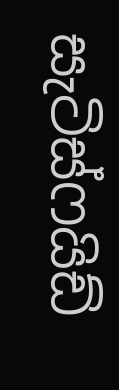සැටිස්ෆයිඩ්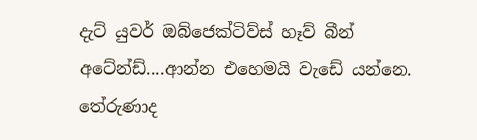දැට් යුවර් ඔබ්ජෙක්ටිව්ස් හෑව් බීන් අටේන්ඩ්....ආන්න එහෙමයි වැඩේ යන්නෙ. තේරුණාද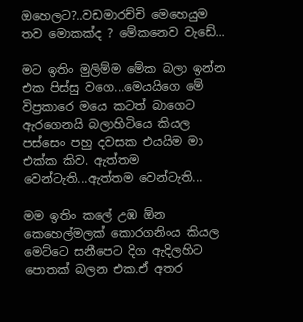ඔහෙලට?..වඩමාරච්චි මෙහෙයුම තව මොකක්ද ? මේකනෙව වැඩේ...

මට ඉතිං මුලිම්ම මේක බලා ඉන්න එක පිස්සු වගෙ...මෙයයිගෙ මේ විප්‍රකාරෙ මයෙ කටත් බාගෙට ඇරගෙනයි බලාහිටියෙ කියල පස්සෙං පහු දවසක එයයිම මා එක්ක කිව. ඇත්තම වෙන්ටැති...ඇත්තම වෙන්ටැති...

මම ඉතිං කලේ උඹ ඕන කෙහෙල්මලක් කොරගනිංය කියල මෙට්ටෙ සනීපෙට දිග ඇදිලහිට පොතක් බලන එක.ඒ අතර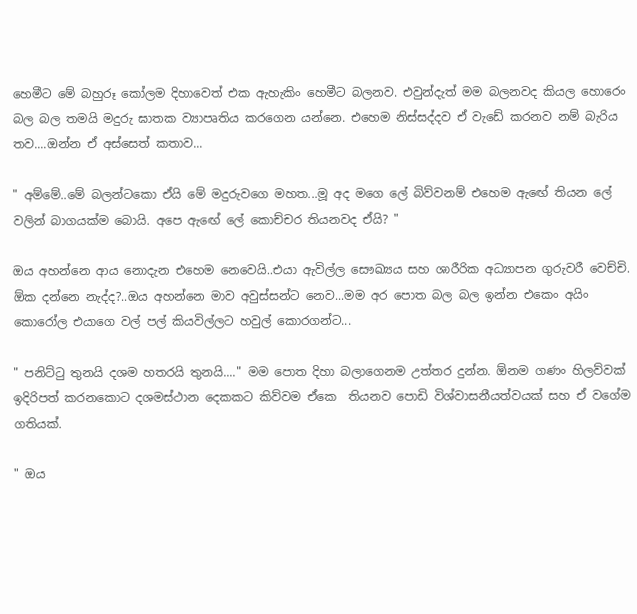හෙමීට මේ බහුරූ කෝලම දිහාවෙත් එක ඇහැකිං හෙමීට බලනව. එවුන්දැත් මම බලනවද කියල හොරෙං බල බල තමයි මදුරු ඝාතක ව්‍යාපෘතිය කරගෙන යන්නෙ. එහෙම නිස්සද්දව ඒ වැඩේ කරනව නම් බැරිය තව....ඔන්න ඒ අස්සෙත් කතාව...

" අම්මේ..මේ බලන්ටකො ඒයි මේ මදුරුවගෙ මහත...මූ අද මගෙ ලේ බිව්වනම් එහෙම ඇඟේ තියන ලේ වලින් බාගයක්ම බොයි. අපෙ ඇඟේ ලේ කොච්චර තියනවද ඒයි? "

ඔය අහන්නෙ ආය නොදැන එහෙම නෙවෙයි..එයා ඇවිල්ල සෞඛ්‍යය සහ ශාරීරික අධ්‍යාපන ගුරුවරී වෙච්චි. ඕක දන්නෙ නැද්ද?..ඔය අහන්නෙ මාව අවුස්සන්ට නෙව...මම අර පොත බල බල ඉන්න එකෙං අයිං කොරෝල එයාගෙ වල් පල් කියවිල්ලට හවුල් කොරගන්ට...

" පනිට්ටු තුනයි දශම හතරයි තුනයි...." මම පොත දිහා බලාගෙනම උත්තර දුන්න. ඕනම ගණං හිලව්වක් ඉදිරිපත් කරනකොට දශමස්ථාන දෙකකට කිව්වම ඒකෙ  තියනව පොඩි විශ්වාසනීයත්වයක් සහ ඒ වගේම ගතියක්.

" ඔය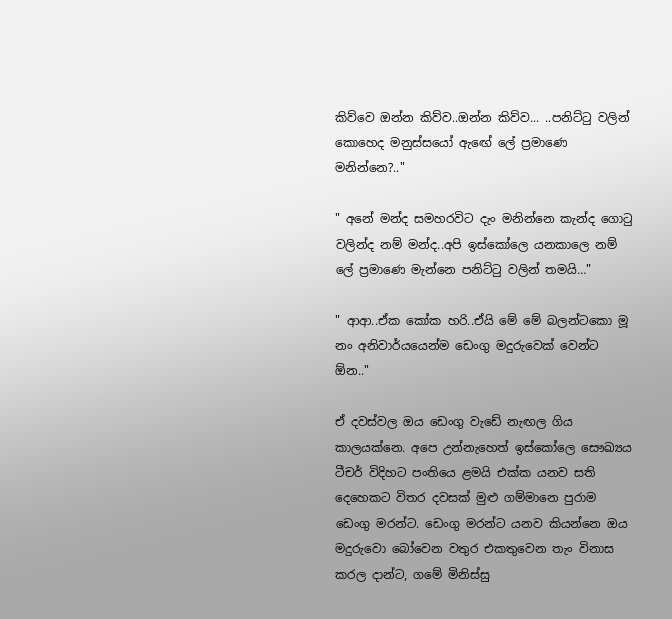කිව්වෙ ඔන්න කිව්ව..ඔන්න කිව්ව... ..පනිට්ටු වලින් කොහෙද මනුස්සයෝ ඇඟේ ලේ ප්‍රමාණෙ මනින්නෙ?.."

" අනේ මන්ද සමහරවිට දැං මනින්නෙ කැන්ද ගොටු වලින්ද නම් මන්ද..අපි ඉස්කෝලෙ යනකාලෙ නම් ලේ ප්‍රමාණෙ මැන්නෙ පනිට්ටු වලින් තමයි…"

" ආආ..ඒක කෝක හරි..ඒයි මේ මේ බලන්ටකො මූ නං අනිවාර්යයෙන්ම ඩෙංගු මදුරුවෙක් වෙන්ට ඕන.."

ඒ දවස්වල ඔය ඩෙංගු වැඩේ නැඟල ගිය කාලයක්නෙ. අපෙ උන්නැහෙත් ඉස්කෝලෙ සෞඛ්‍යය ටීචර් විදිහට පංතියෙ ළමයි එක්ක යනව සති දෙහෙකට විතර දවසක් මුළු ගම්මානෙ පුරාම ඩෙංගු මරන්ට. ඩෙංගු මරන්ට යනව කියන්නෙ ඔය මදුරුවො බෝවෙන වතුර එකතුවෙන තැං විනාස කරල දාන්ට, ගමේ මිනිස්සු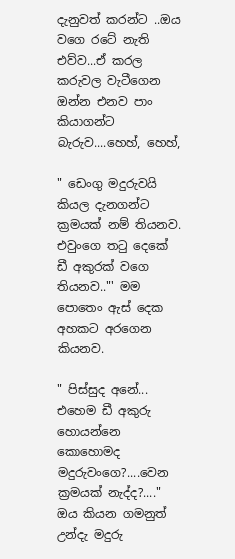දැනුවත් කරන්ට ..ඔය වගෙ රටේ නැති එව්ව...ඒ කරල කරුවල වැටීගෙන ඔන්න එනව පාං කියාගන්ට බැරුව....හෙහ්, හෙහ්,

" ඩෙංගු මදුරුවයි කියල දැනගන්ට ක්‍රමයක් නම් තියනව. එවුංගෙ තටු දෙකේ ඩී අකුරක් වගෙ තියනව.."' මම පොතෙං ඇස් දෙක අහකට අරගෙන කියනව.

" පිස්සුද අනේ... එහෙම ඩී අකුරු හොයන්නෙ කොහොමද මදුරුවංගෙ?....වෙන ක්‍රමයක් නැද්ද?...." ඔය කියන ගමනුත් උන්දැ මදුරු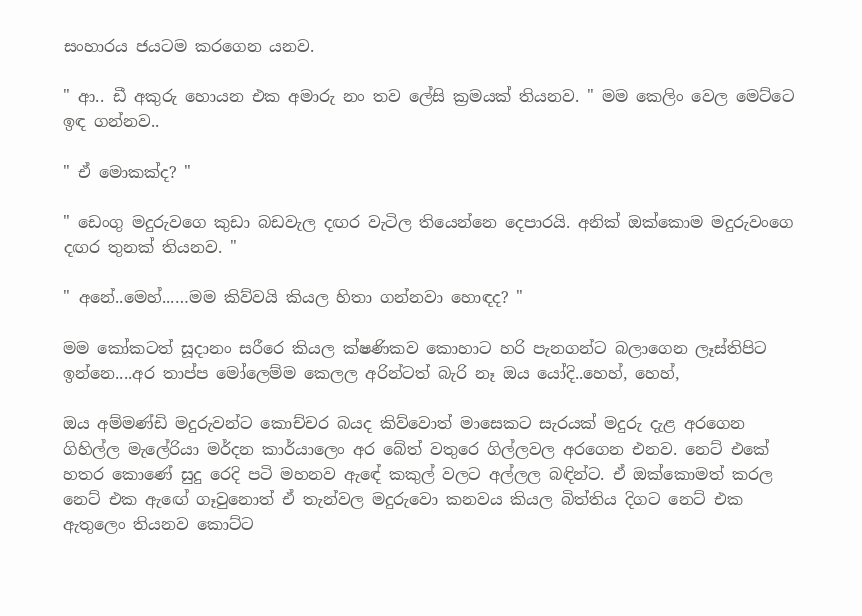සංහාරය ජයටම කරගෙන යනව.

" ආ.. ඩී අකුරු හොයන එක අමාරු නං තව ලේසි ක්‍රමයක් තියනව. " මම කෙලිං වෙල මෙට්ටෙ ඉඳ ගන්නව..

" ඒ මොකක්ද? "

" ඩෙංගු මදුරුවගෙ කුඩා බඩවැල දඟර වැටිල තියෙන්නෙ දෙපාරයි. අනික් ඔක්කොම මදුරුවංගෙ දඟර තුනක් තියනව. "

" අනේ..මෙහ්...…මම කිව්වයි කියල හිතා ගන්නවා හොඳද? "

මම කෝකටත් සූදානං සරීරෙ කියල ක්ෂණිකව කොහාට හරි පැනගන්ට බලාගෙන ලෑස්තිපිට ඉන්නෙ....අර තාප්ප මෝලෙම්ම කෙලල අරින්ටත් බැරි නෑ ඔය යෝදි..හෙහ්, හෙහ්,

ඔය අම්මණ්ඩි මදුරුවන්ට කොච්චර බයද කිව්වොත් මාසෙකට සැරයක් මදුරු දැළ අරගෙන ගිහිල්ල මැලේරියා මර්දන කාර්යාලෙං අර බේත් වතුරෙ ගිල්ලවල අරගෙන එනව. නෙට් එකේ හතර කොණේ සුදු රෙදි පටි මහනව ඇඳේ කකුල් වලට අල්ලල බඳින්ට. ඒ ඔක්කොමත් කරල නෙට් එක ඇඟේ ගෑවුනොත් ඒ තැන්වල මදුරුවො කනවය කියල බිත්තිය දිගට නෙට් එක ඇතුලෙං තියනව කොට්ට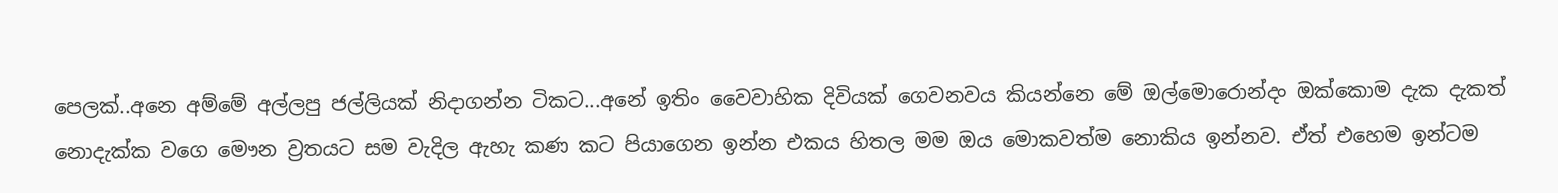පෙලක්..අනෙ අම්මේ අල්ලපු ජල්ලියක් නිදාගන්න ටිකට...අනේ ඉතිං වෛවාහික දිවියක් ගෙවනවය කියන්නෙ මේ ඔල්මොරොන්දං ඔක්කොම දැක දැකත් නොදැක්ක වගෙ මෞන ව්‍රතයට සම වැදිල ඇහැ කණ කට පියාගෙන ඉන්න එකය හිතල මම ඔය මොකවත්ම නොකිය ඉන්නව. ඒත් එහෙම ඉන්ටම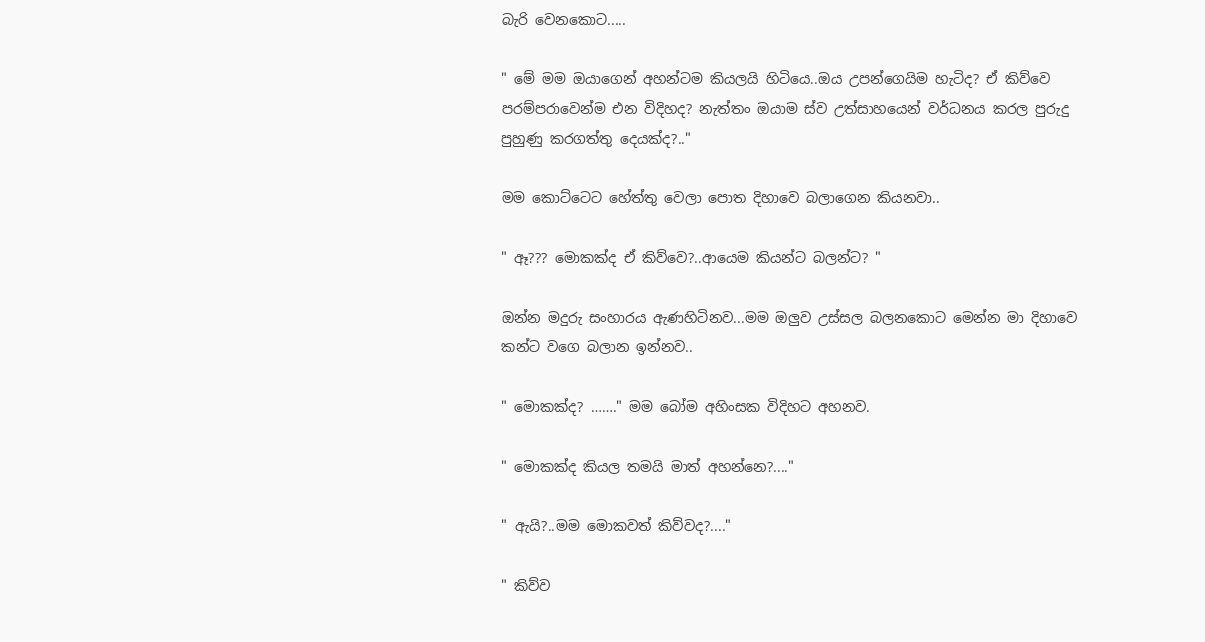බැරි වෙනකොට.....

" මේ මම ඔයාගෙන් අහන්ටම කියලයි හිටියෙ..ඔය උපන්ගෙයිම හැටිද? ඒ කිව්වෙ පරම්පරාවෙන්ම එන විදිහද? නැත්තං ඔයාම ස්ව උත්සාහයෙන් වර්ධනය කරල පුරුදු පුහුණු කරගත්තු දෙයක්ද?.."

මම කොට්ටෙට හේත්තු වෙලා පොත දිහාවෙ බලාගෙන කියනවා..

" ඈ??? මොකක්ද ඒ කිව්වෙ?..ආයෙම කියන්ට බලන්ට? "

ඔන්න මදුරු සංහාරය ඇණහිටිනව...මම ඔලුව උස්සල බලනකොට මෙන්න මා දිහාවෙ කන්ට වගෙ බලාන ඉන්නව..

" මොකක්ද? ……." මම බෝම අහිංසක විදිහට අහනව.

" මොකක්ද කියල තමයි මාත් අහන්නෙ?...."

" ඇයි?..මම මොකවත් කිව්වද?...."

" කිව්ව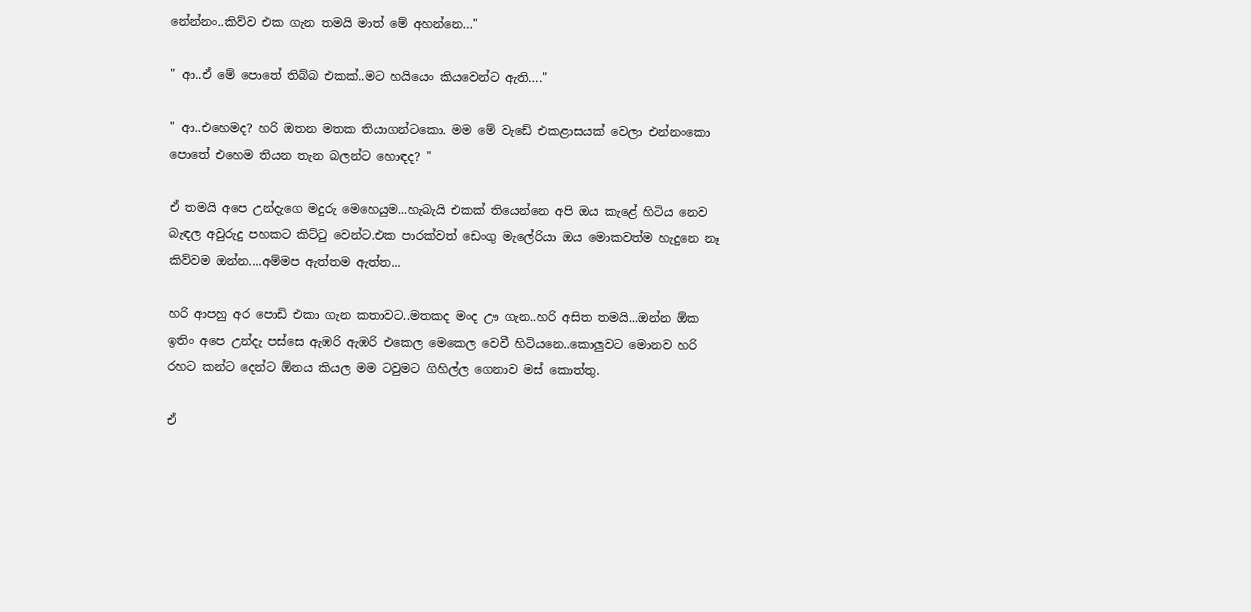නේන්නං..කිව්ව එක ගැන තමයි මාත් මේ අහන්නෙ…"

" ආ..ඒ මේ පොතේ තිබ්බ එකක්..මට හයියෙං කියවෙන්ට ඇති…."

" ආ..එහෙමද? හරි ඔතන මතක තියාගන්ටකො. මම මේ වැඩේ එකළාසයක් වෙලා එන්නංකො පොතේ එහෙම තියන තැන බලන්ට හොඳද? "

ඒ තමයි අපෙ උන්දැගෙ මදුරු මෙහෙයුම...හැබැයි එකක් තියෙන්නෙ අපි ඔය කැළේ හිටිය නෙව බැඳල අවුරුදු පහකට කිට්ටු වෙන්ට.එක පාරක්වත් ඩෙංගු මැලේරියා ඔය මොකවත්ම හැදුනෙ නෑ කිව්වම ඔන්න....අම්මප ඇත්තම ඇත්ත...

හරි ආපහු අර පොඩි එකා ගැන කතාවට..මතකද මංද ඌ ගැන..හරි අසිත තමයි...ඔන්න ඕක ඉතිං අපෙ උන්දැ පස්සෙ ඇඹරි ඇඹරි එකෙල මෙකෙල වෙවී හිටියනෙ..කොලුවට මොනව හරි රහට කන්ට දෙන්ට ඕනය කියල මම ටවුමට ගිහිල්ල ගෙනාව මස් කොත්තු.

ඒ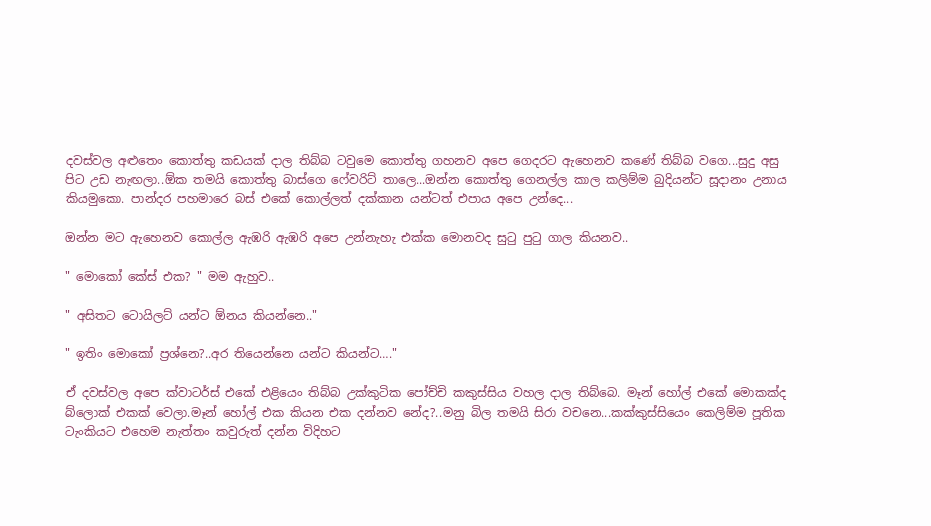දවස්වල අළුතෙං කොත්තු කඩයක් දාල තිබ්බ ටවුමෙ කොත්තු ගහනව අපෙ ගෙදරට ඇහෙනව කණේ තිබ්බ වගෙ...සුදු අසු පිට උඩ නැඟලා..ඕක තමයි කොත්තු බාස්ගෙ ෆේවරිට් තාලෙ...ඔන්න කොත්තු ගෙනල්ල කාල කලිම්ම බුදියන්ට සූදානං උනාය කියමුකො. පාන්දර පහමාරෙ බස් එකේ කොල්ලත් දක්කාන යන්ටත් එපාය අපෙ උන්දෙ...

ඔන්න මට ඇහෙනව කොල්ල ඇඹරි ඇඹරි අපෙ උන්නැහැ එක්ක මොනවද සුටු පුටු ගාල කියනව..

" මොකෝ කේස් එක? " මම ඇහුව..

" අසිතට ටොයිලට් යන්ට ඕනය කියන්නෙ.."

" ඉතිං මොකෝ ප්‍රශ්නෙ?..අර තියෙන්නෙ යන්ට කියන්ට…."

ඒ දවස්වල අපෙ ක්වාටර්ස් එකේ එළියෙං තිබ්බ උක්කුටික පෝච්චි කකුස්සිය වහල දාල තිබ්බෙ. මෑන් හෝල් එකේ මොකක්ද බ්ලොක් එකක් වෙලා.මෑන් හෝල් එක කියන එක දන්නව නේද?..මනු බිල තමයි සිරා වචනෙ...කක්කුස්සියෙං කෙලිම්ම පූතික ටැංකියට එහෙම නැත්තං කවුරුත් දන්න විදිහට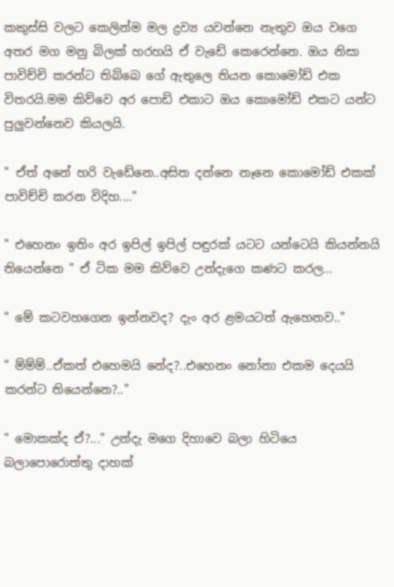කකුස්සි වලට කෙලින්ම මල ද්‍රව්‍ය යවන්නෙ නැතුව ඔය වගෙ අතර මග මනු බිලක් හරහයි ඒ වැඩේ කෙරෙන්නෙ. ඔය නිසා පාවිච්චි කරන්ට තිබ්බෙ ගේ ඇතුලෙ තියන කොමෝඩ් එක විතරයි.මම කිව්වෙ අර පොඩි එකාට ඔය කොමෝඩ් එකට යන්ට පුලුවන්නෙව කියලයි.

" ඒත් අනේ හරි වැඩේනෙ..අසිත දන්නෙ නෑනෙ කොමෝඩ් එකක් පාවිච්චි කරන විදිහ...."

" එහෙනං ඉතිං අර ඉපිල් ඉපිල් පඳුරක් යටට යන්ටෙයි කියන්නයි තියෙන්නෙ " ඒ ටික මම කිව්වෙ උන්දැගෙ කණට කරල…

" මේ කටවහගෙන ඉන්නවද? දැං අර ළමයටත් ඇහෙනව.."

" ම්ම්ම්..ඒකත් එහෙමයි නේද?..එහෙනං නෝනා එකම දෙයයි කරන්ට තියෙන්නෙ?.."

" මොකක්ද ඒ?..." උන්දැ මගෙ දිහාවෙ බලා හිටියෙ බලාපොරොත්තු දාහක්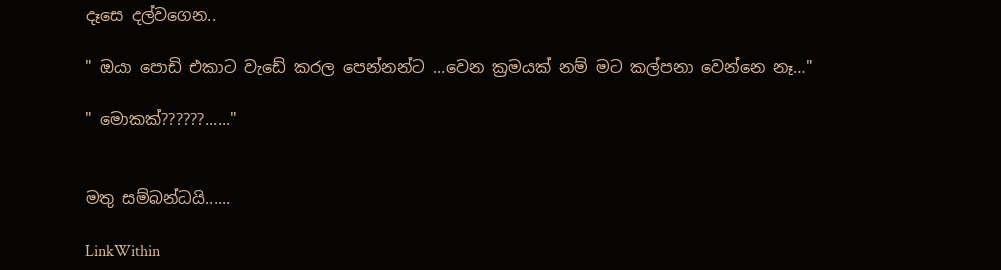දෑසෙ දල්වගෙන..

" ඔයා පොඩි එකාට වැඩේ කරල පෙන්නන්ට ...වෙන ක්‍රමයක් නම් මට කල්පනා වෙන්නෙ නෑ…"

" මොකක්??????......"


මතු සම්බන්ධයි......

LinkWithin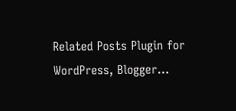Related Posts Plugin for WordPress, Blogger...